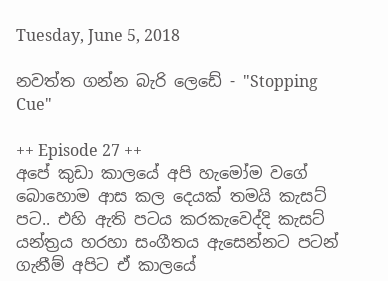Tuesday, June 5, 2018

නවත්ත ගන්න බැරි ලෙඩේ - "Stopping Cue"

++ Episode 27 ++
අපේ කුඩා කාලයේ අපි හැමෝම වගේ බොහොම ආස කල දෙයක් තමයි කැසට් පට.. එහි ඇති පටය කරකැවෙද්දි කැසට් යන්ත්‍රය හරහා සංගීතය ඇසෙන්නට පටන් ගැනීම් අපිට ඒ කාලයේ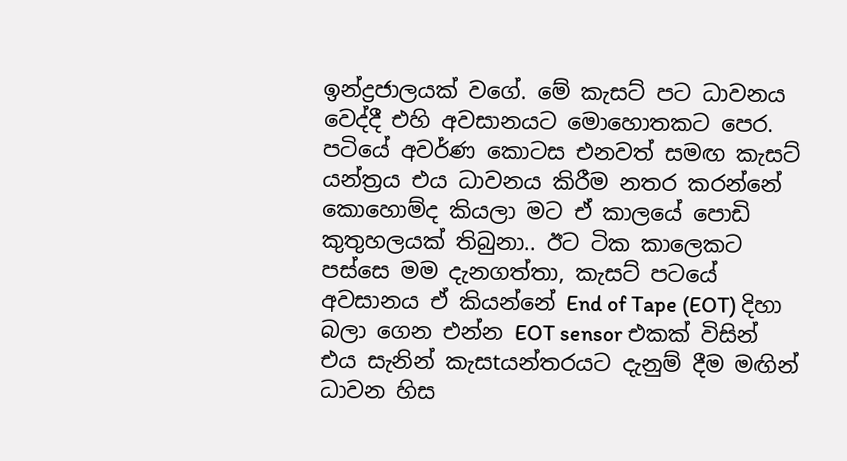ඉන්ද්‍රජාලයක් වගේ. මේ කැසට් පට ධාවනය වෙද්දී එහි අවසානයට මොහොතකට පෙර. පටියේ අවර්ණ කොටස එනවත් සමඟ කැසට් යන්ත්‍රය එය ධාවනය කිරීම නතර කරන්නේ කොහොම්ද කියලා මට ඒ කාලයේ පොඩි කුතුහලයක් තිබුනා.. ඊට ටික කාලෙකට පස්සෙ මම දැනගත්තා, කැසට් පටයේ අවසානය ඒ කියන්නේ End of Tape (EOT) දිහා බලා ගෙන එන්න EOT sensor එකක් විසින් එය සැනින් කැසtයන්තරයට දැනුම් දීම මඟින් ධාවන හිස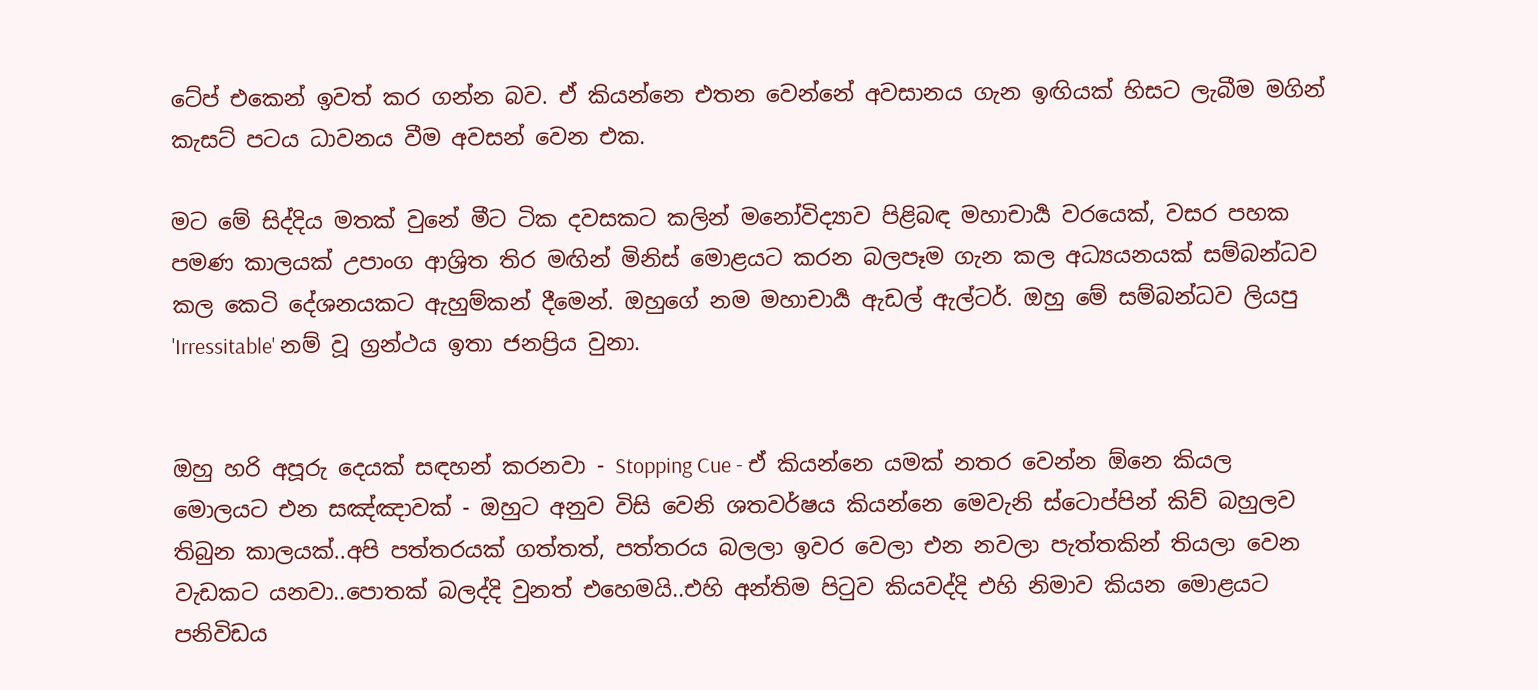ටේප් එකෙන් ඉවත් කර ගන්න බව. ඒ කියන්නෙ එතන වෙන්නේ අවසානය ගැන ඉඟියක් හිසට ලැබීම මගින් කැසට් පටය ධාවනය වීම අවසන් වෙන එක.

මට මේ සිද්දිය මතක් වුනේ මීට ටික දවසකට කලින් මනෝවිද්‍යාව පිළිබඳ මහාචාර්‍ය වරයෙක්, වසර පහක පමණ කාලයක් උපාංග ආශ්‍රිත තිර මඟින් මිනිස් මොළයට කරන බලපෑම ගැන කල අධ්‍යයනයක් සම්බන්ධව කල කෙටි දේශනයකට ඇහුම්කන් දීමෙන්. ඔහුගේ නම මහාචාර්‍ය ඇඩල් ඇල්ටර්. ඔහු මේ සම්බන්ධව ලියපු 'Irressitable' නම් වූ ග්‍රන්ථය ඉතා ජනප්‍රිය වුනා.


ඔහු හරි අපූරු දෙයක් සඳහන් කරනවා - Stopping Cue - ඒ කියන්නෙ යමක් නතර වෙන්න ඕනෙ කියල මොලයට එන සඤ්ඤාවක් - ඔහුට අනුව විසි වෙනි ශතවර්ෂය කියන්නෙ මෙවැනි ස්ටොප්පින් කිව් බහුලව තිබුන කාලයක්..අපි පත්තරයක් ගත්තත්, පත්තරය බලලා ඉවර වෙලා එන නවලා පැත්තකින් තියලා වෙන වැඩකට යනවා..පොතක් බලද්දි වුනත් එහෙමයි..එහි අන්තිම පිටුව කියවද්දි එහි නිමාව කියන මොළයට පනිවිඩය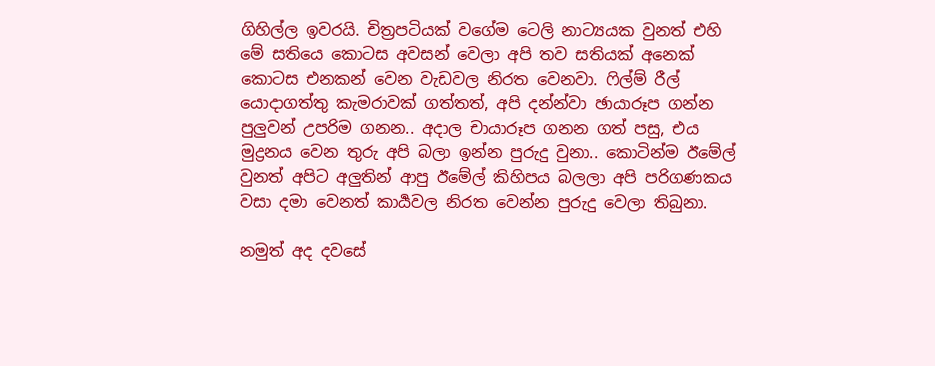ගිහිල්ල ඉවරයි. චිත්‍රපටියක් වගේම ටෙලි නාට්‍යයක වුනත් එහි මේ සතියෙ කොටස අවසන් වෙලා අපි තව සතියක් අනෙක් කොටස එනකන් වෙන වැඩවල නිරත වෙනවා. ෆිල්ම් රීල් යොදාගත්තු කැමරාවක් ගත්තත්, අපි දන්න්වා ඡායාරූප ගන්න පුලුවන් උපරිම ගනන.. අදාල චායාරූප ගනන ගත් පසු, එය මුද්‍රනය වෙන තුරු අපි බලා ඉන්න පුරුදු වුනා.. කොටින්ම ඊමේල් වුනත් අපිට අලුතින් ආපු ඊමේල් කිහිපය බලලා අපි පරිගණකය වසා දමා වෙනත් කාර්‍යවල නිරත වෙන්න පුරුදු වෙලා තිබුනා.

නමුත් අද දවසේ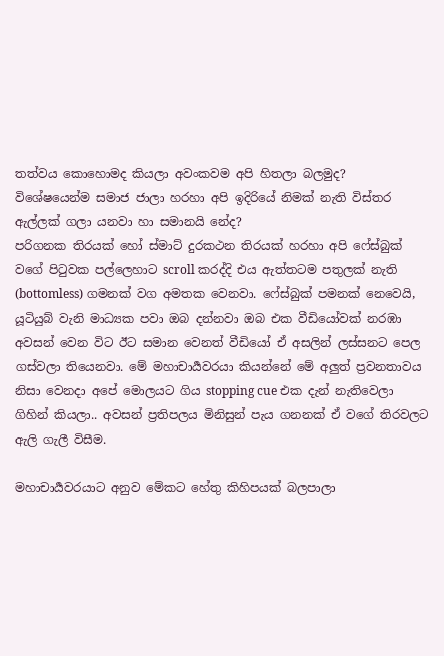තත්වය කොහොමද කියලා අවංකවම අපි හිතලා බලමුද?
විශේෂයෙන්ම සමාජ ජාලා හරහා අපි ඉදිරියේ නිමක් නැති විස්තර ඇල්ලක් ගලා යනවා හා සමානයි නේද?
පරිගනක තිරයක් හෝ ස්මාට් දුරකථන තිරයක් හරහා අපි ෆේස්බුක් වගේ පිටුවක පල්ලෙහාට scroll කරද්දි එය ඇත්තටම පතුලක් නැති (bottomless) ගමනක් වග අමතක වෙනවා. ෆේස්බුක් පමනක් නෙවෙයි, යූටියුබ් වැනි මාධ්‍යක පවා ඔබ දන්නවා ඔබ එක වීඩියෝවක් නරඹා අවසන් වෙන විට ඊට සමාන වෙනත් වීඩියෝ ඒ අසලින් ලස්සනට පෙල ගස්වලා තියෙනවා. මේ මහාචාර්‍යවරයා කියන්නේ මේ අලුත් ප්‍රවනතාවය නිසා වෙනදා අපේ මොලයට ගිය stopping cue එක දැන් නැතිවෙලා ගිහින් කියලා.. අවසන් ප්‍රතිපලය මිනිසුන් පැය ගනනක් ඒ වගේ තිරවලට ඇලි ගැලී විසීම.

මහාචාර්‍යවරයාට අනුව මේකට හේතු කිහිපයක් බලපාලා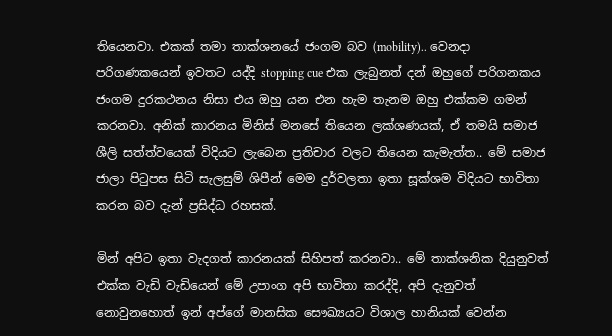තියෙනවා. එකක් තමා තාක්ශනයේ ජංගම බව (mobility).. වෙනදා පරිගණකයෙන් ඉවතට යද්දි stopping cue එක ලැබුනත් දන් ඔහුගේ පරිගනකය ජංගම දුරකථනය නිසා එය ඔහු යන එන හැම තැනම ඔහු එක්කම ගමන් කරනවා. අනික් කාරනය මිනිස් මනසේ තියෙන ලක්ශණයක්, ඒ තමයි සමාජ ශීලි සත්ත්වයෙක් විදියට ලැබෙන ප්‍රතිචාර වලට තියෙන කැමැත්ත.. මේ සමාජ ජාලා පිටුපස සිටි සැලසුම් ශිපීන් මෙම දුර්වලතා ඉතා සූක්ශම විදියට භාවිතා කරන බව දැන් ප්‍රසිද්ධ රහසක්.

මින් අපිට ඉතා වැදගත් කාරනයක් සිහිපත් කරනවා.. මේ තාක්ශනික දියුනුවත් එක්ක වැඩි වැඩියෙන් මේ උපාංග අපි භාවිතා කරද්දි, අපි දැනුවත් නොවුනහොත් ඉන් අප්ගේ මානසික සෞඛ්‍යයට විශාල හානියක් වෙන්න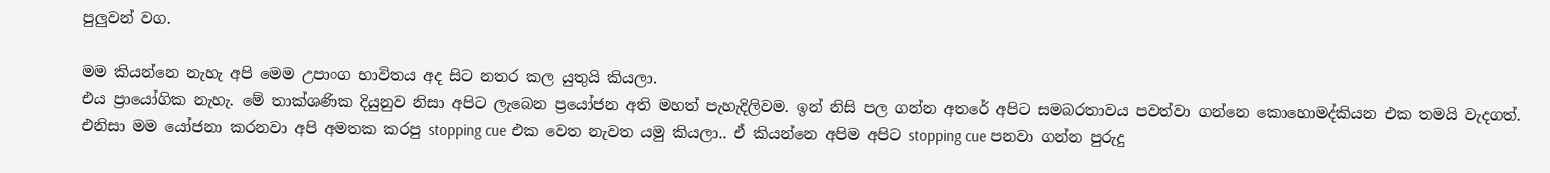පුලුවන් වග.

මම කියන්නෙ නැහැ අපි මෙම උපාංග භාවිතය අද සිට නතර කල යුතුයි කියලා.
එය ප්‍රායෝගික නැහැ. මේ තාක්ශණික දියුනුව නිසා අපිට ලැබෙන ප්‍රයෝජන අති මහත් පැහැදිලිවම. ඉන් නිසි පල ගන්න අතරේ අපිට සමබරතාවය පවත්වා ගන්නෙ කොහොමද්කියන එක තමයි වැදගත්.
එනිසා මම යෝජනා කරනවා අපි අමතක කරපු stopping cue එක වෙත නැවත යමු කියලා.. ඒ කියන්නෙ අපිම අපිට stopping cue පනවා ගන්න පුරුදු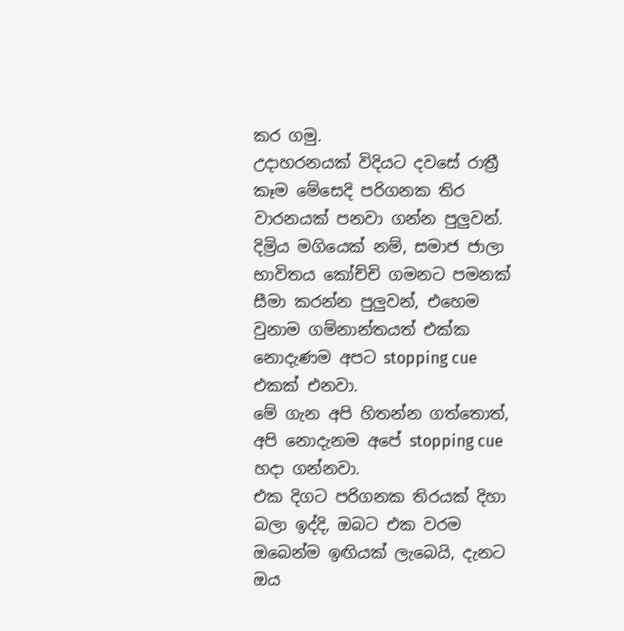කර ගමු.
උදාහරනයක් විදියට දවසේ රාත්‍රී කෑම මේසෙදි පරිගනක තිර වාරනයක් පනවා ගන්න පුලුවන්. දිම්‍රිය මගියෙක් නම්, සමාජ ජාලා භාවිතය කෝච්චි ගමනට පමනක් සීමා කරන්න පුලුවන්, එහෙම වුනාම ගම්නාන්තයත් එක්ක නොදැණම අපට stopping cue එකක් එනවා.
මේ ගැන අපි හිතන්න ගත්තොත්, අපි නොදැනම අපේ stopping cue හදා ගන්නවා.
එක දිගට පරිගනක තිරයක් දිහා බලා ඉද්දි, ඔබට එක වරම ඔබෙන්ම ඉඟියක් ලැබෙයි, දැනට ඔය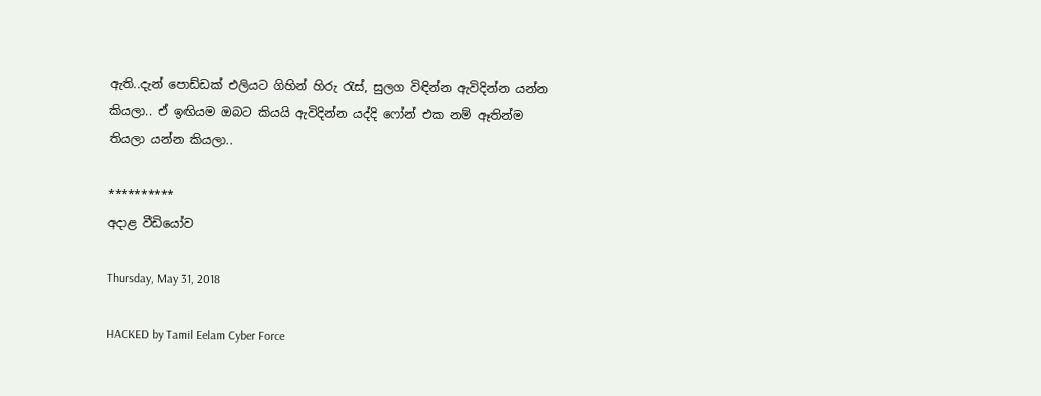ඇති..දැන් පොඩ්ඩක් එලියට ගිහින් හිරු රැස්, සුලග විඳින්න ඇවිදින්න යන්න කියලා.. ඒ ඉඟියම ඔබට කියයි ඇවිදින්න යද්දි ෆෝන් එක නම් ඈතින්ම තියලා යන්න කියලා..

**********
අදාළ වීඩියෝව

Thursday, May 31, 2018

HACKED by Tamil Eelam Cyber Force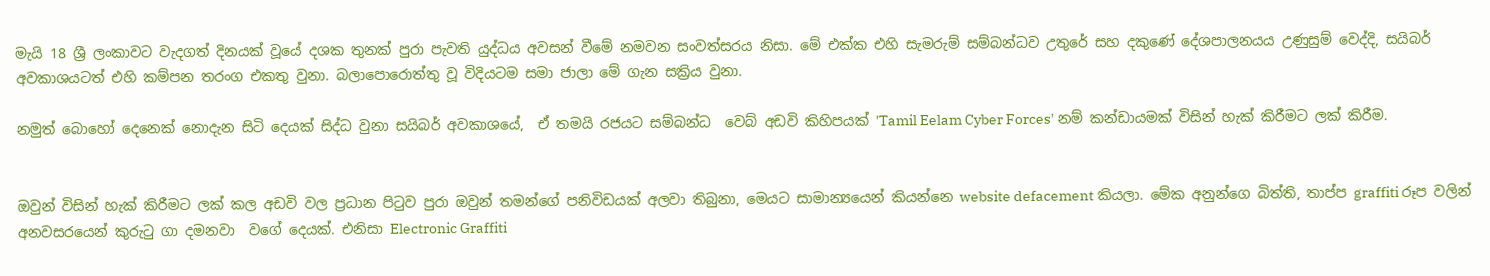මැයි 18 ශ්‍රී ලංකාවට වැදගත් දිනයක් වූයේ දශක තුනක් පුරා පැවති යුද්ධය අවසන් වීමේ නමවන සංවත්සරය නිසා. මේ එක්ක එහි සැමරුම් සම්බන්ධව උතුරේ සහ දකුණේ දේශපාලනයය උණුසුම් වෙද්දි, සයිබර් අවකාශයටත් එහි කම්පන තරංග එකතු වුනා. බලාපොරොත්තු වූ විදියටම සමා ජාලා මේ ගැන සක්‍රිය වුනා.

නමුත් බොහෝ දෙනෙක් නොදැන සිටි දෙයක් සිද්ධ වුනා සයිබර් අවකාශයේ,  ඒ තමයි රජයට සම්බන්ධ  වෙබ් අඩවි කිහිපයක් 'Tamil Eelam Cyber Forces' නම් කන්ඩායමක් විසින් හැක් කිරීමට ලක් කිරීම.


ඔවුන් විසින් හැක් කිරීමට ලක් කල අඩවි වල ප්‍රධාන පිටුව පුරා ඔවුන් තමන්ගේ පනිවිඩයක් අලවා තිබුනා, මෙයට සාමාන්‍යයෙන් කියන්නෙ website defacement කියලා. මේක අනුන්ගෙ බිත්ති, තාප්ප graffiti රූප වලින් අනවසරයෙන් කුරුටු ගා දමනවා  වගේ දෙයක්. එනිසා Electronic Graffiti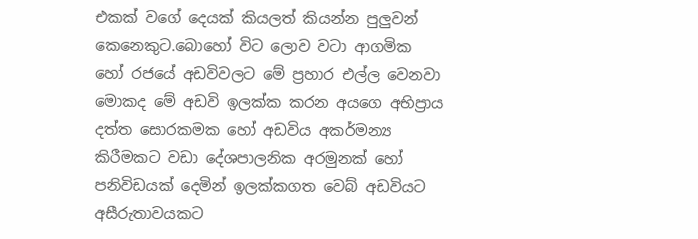එකක් වගේ දෙයක් කියලත් කියන්න පුලුවන් කෙනෙකුට.බොහෝ විට ලොව වටා ආගමික හෝ රජයේ අඩවිවලට මේ ප්‍රහාර එල්ල වෙනවා මොකද මේ අඩවි ඉලක්ක කරන අයගෙ අභිප්‍රාය දත්ත සොරකමක හෝ අඩවිය අකර්මන්‍ය කිරීමකට වඩා දේශපාලනික අරමුනක් හෝ පනිවිඩයක් දෙමින් ඉලක්කගත වෙබ් අඩවියට අසීරුතාවයකට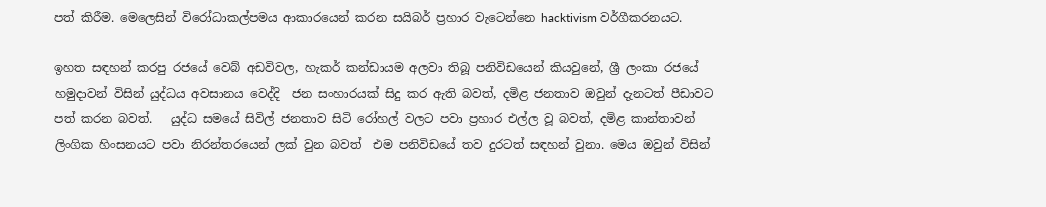පත් කිරීම. මෙලෙසින් විරෝධාකල්පමය ආකාරයෙන් කරන සයිබර් ප්‍රහාර වැටෙන්නෙ hacktivism වර්ගීකරනයට.

ඉහත සඳහන් කරපු රජයේ වෙබ් අඩවිවල, හැකර් කන්ඩායම අලවා තිබූ පනිවිඩයෙන් කියවුනේ, ශ්‍රී ලංකා රජයේ හමුදාවන් විසින් යුද්ධය අවසානය වෙද්දි  ජන සංහාරයක් සිදු කර ඇති බවත්, දමිළ ජනතාව ඔවුන් දැනටත් පීඩාවට පත් කරන බවත්.   යුද්ධ සමයේ සිවිල් ජනතාව සිටි රෝහල් වලට පවා ප්‍රහාර එල්ල වූ බවත්, දමිළ කාන්තාවන් ලිංගික හිංසනයට පවා නිරන්තරයෙන් ලක් වුන බවත්  එම පනිවිඩයේ තව දුරටත් සඳහන් වුනා. මෙය ඔවුන් විසින්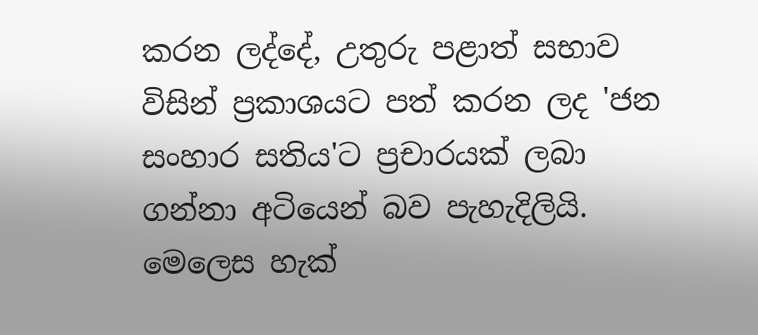කරන ලද්දේ, උතුරු පළාත් සභාව විසින් ප්‍රකාශයට පත් කරන ලද 'ජන සංහාර සතිය'ට ප්‍රචාරයක් ලබා ගන්නා අටියෙන් බව පැහැදිලියි.
මෙලෙස හැක්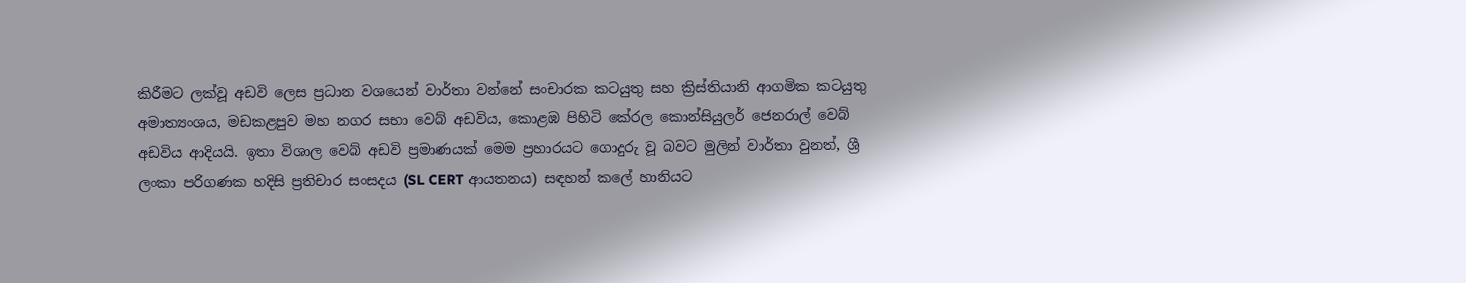කිරීමට ලක්වූ අඩවි ලෙස ප්‍රධාන වශයෙන් වාර්තා වන්නේ සංචාරක කටයුතු සහ ක්‍රිස්තියානි ආගමික කටයුතු අමාත්‍යංශය, මඩකළපුව මහ නගර සභා වෙබ් අඩවිය, කොළඹ පිහිටි කේරල කොන්සියුලර් ජෙනරාල් වෙබ් අඩවිය ආදියයි. ඉතා විශාල වෙබ් අඩවි ප්‍රමාණයක් මෙම ප්‍රහාරයට ගොදුරු වූ බවට මුලින් වාර්තා වුනත්, ශ්‍රී ලංකා පරිගණක හදිසි ප්‍රතිචාර සංසදය (SL CERT ආයතනය) සඳහන් කලේ හානියට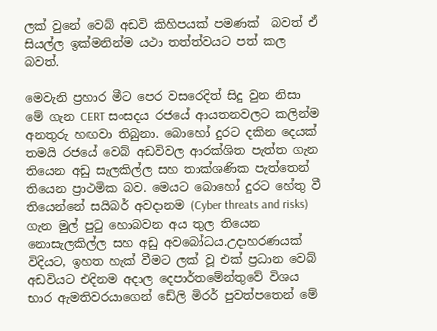ලක් වුනේ වෙබ් අඩවි කිහිපයක් පමණක්  බවත් ඒ සියල්ල ඉක්මනින්ම යථා තත්ත්වයට පත් කල බවත්.

මෙවැනි ප්‍රහාර මීට පෙර වසරෙදිත් සිදු වුන නිසා මේ ගැන CERT සංසදය රජයේ ආයතනවලට කලින්ම අනතුරු හඟවා තිබුනා. බොහෝ දුරට දකින දෙයක් තමයි රජයේ වෙබ් අඩවිවල ආරක්ශිත පැත්ත ගැන තියෙන අඩු සැලකිල්ල සහ තාක්ශණික පැත්තෙන් තියෙන ප්‍රාථමික බව. මෙයට බොහෝ දුරට හේතු වී තියෙන්නේ සයිබර් අවදානම (Cyber threats and risks) ගැන මුල් පුටු හොබවන අය තුල තියෙන නොසැලකිල්ල සහ අඩු අවබෝධය.උදාහරණයක් විදියට, ඉහත හැක් වීමට ලක් වූ එක් ප්‍රධාන වෙබ් අඩවියට එදිනම අදාල දෙපාර්තමේන්තුවේ විශය භාර ඇමතිවරයාගෙන් ඩේලි මිරර් පුවත්පතෙන් මේ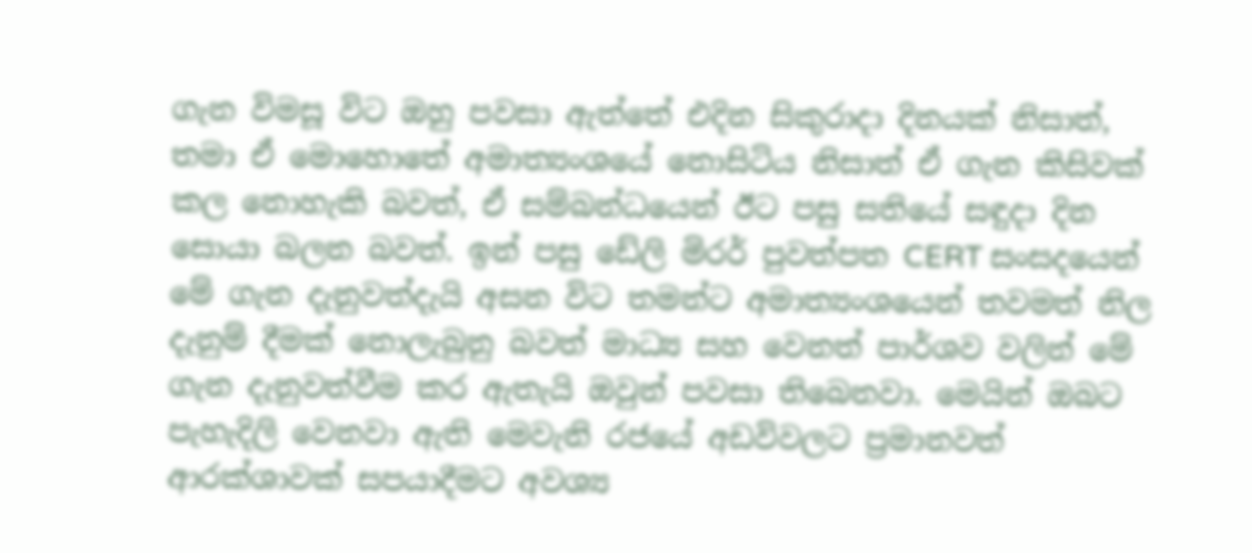ගැන විමසූ විට ඔහු පවසා ඇත්තේ එදින සිකුරාදා දිනයක් නිසාත්, තමා ඒ මොහොතේ අමාත්‍යංශයේ නොසිටිය නිසාත් ඒ ගැන කිසිවක් කල නොහැකි බවත්, ඒ සම්බන්ධයෙන් ඊට පසු සතියේ සඳුදා දින සොයා බලන බවත්. ඉන් පසු ඩේලි මිරර් පුවත්පත CERT සංසදයෙන් මේ ගැන දැනුවත්දැයි අසන විට තමන්ට අමාත්‍යංශයෙන් තවමත් නිල දැනුම් දීමක් නොලැබුනු බවත් මාධ්‍ය සහ වෙනත් පාර්ශව වලින් මේ ගැන දැනුවත්වීම කර ඇතැයි ඔවුන් පවසා තිබෙනවා. මෙයින් ඔබට පැහැදිලි වෙනවා ඇති මෙවැනි රජයේ අඩවිවලට ප්‍රමානවත් ආරක්ශාවක් සපයාදීමට අවශ්‍ය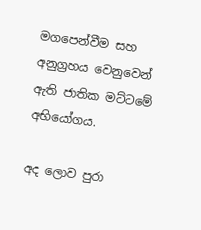මගපෙන්වීම සහ අනුග්‍රහය වෙනුවෙන් ඇති ජාතික මට්ටමේ අභියෝගය.

අද ලොව පුරා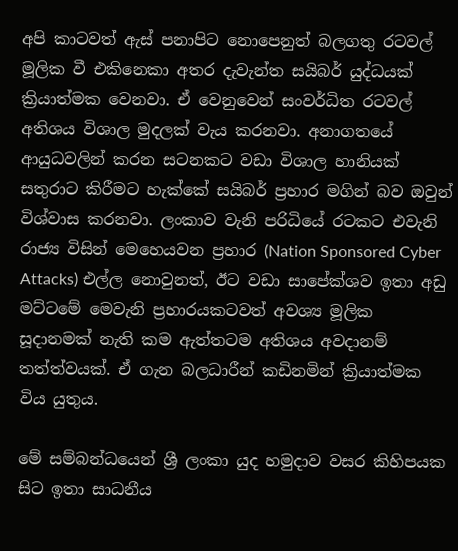අපි කාටවත් ඇස් පනාපිට නොපෙනුත් බලගතු රටවල් මූලික වී එකිනෙකා අතර දැවැන්ත සයිබර් යුද්ධයක් ක්‍රියාත්මක වෙනවා. ඒ වෙනුවෙන් සංවර්ධිත රටවල් අතිශය විශාල මුදලක් වැය කරනවා. අනාගතයේ ආයුධවලින් කරන සටනකට වඩා විශාල හානියක් සතුරාට කිරීමට හැක්කේ සයිබර් ප්‍රහාර මගින් බව ඔවුන් විශ්වාස කරනවා. ලංකාව වැනි පරිධියේ රටකට එවැනි රාජ්‍ය විසින් මෙහෙයවන ප්‍රහාර (Nation Sponsored Cyber Attacks) එල්ල නොවුනත්, ඊට වඩා සාපේක්ශව ඉතා අඩු මට්ටමේ මෙවැනි ප්‍රහාරයකටවත් අවශ්‍ය මූලික සූදානමක් නැති කම ඇත්තටම අතිශය අවදානම් තත්ත්වයක්. ඒ ගැන බලධාරීන් කඩිනමින් ක්‍රියාත්මක විය යුතුය.

මේ සම්බන්ධයෙන් ශ්‍රී ලංකා යුද හමුදාව වසර කිහිපයක සිට ඉතා සාධනීය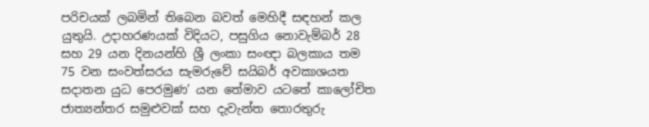පරිචයක් ලබමින් තිබෙන බවත් මෙහිදී සඳහන් කල යුතුයි. උදාහරණයක් විදියට, පසුගිය නොවැම්බර් 28 සහ 29 යන දිනයන්හි ශ්‍රී ලංකා සංඥා බලකාය තම 75 වන සංවත්සරය සැමරුවේ සයිබර් අවකාශයත සදාතන යුධ පෙරමුණ’ යන තේමාව යටතේ කාලෝචිත ජාත්‍යන්තර සමුළුවක් සහ දැවැන්ත තොරතුරු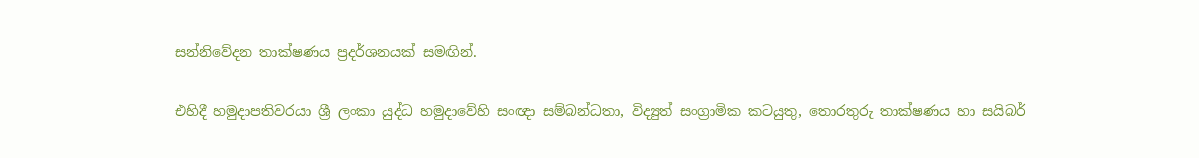සන්නිවේදන තාක්ෂණය ප්‍රදර්ශනයක් සමඟින්.

එහිදී හමුදාපතිවරයා ශ්‍රී ලංකා යුද්ධ හමුදාවේහි සංඥා සම්බන්ධතා, විද්‍යුත් සංග්‍රාමික කටයුතු, තොරතුරු තාක්ෂණය හා සයිබර්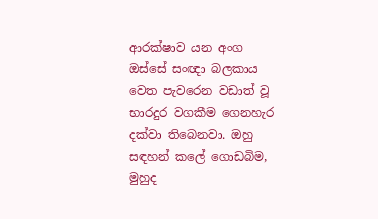ආරක්ෂාව යන අංග ඔස්සේ සංඥා බලකාය වෙත පැවරෙන වඩාත් වූ භාරදුර වගකීම ගෙනහැර දක්වා තිබෙනවා. ඔහු සඳහන් කලේ ගොඩබිම, මුහුද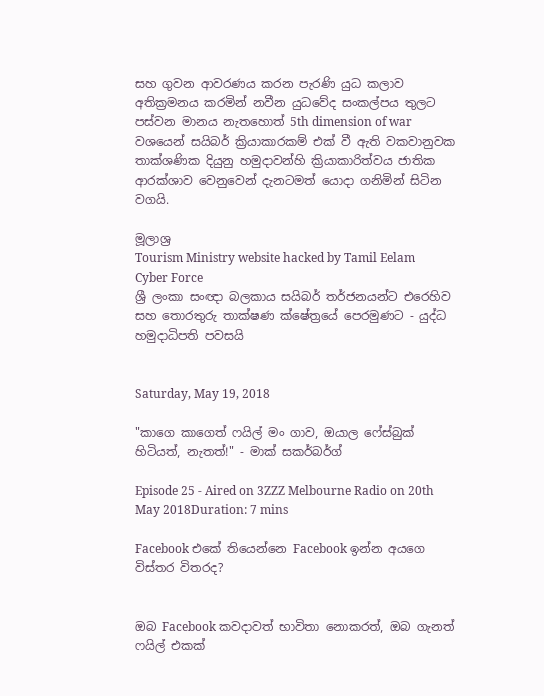සහ ගුවන ආවරණය කරන පැරණි යුධ කලාව අතික්‍රමනය කරමින් නවීන යුධවේද සංකල්පය තුලට පස්වන මානය නැතහොත් 5th dimension of war වශයෙන් සයිබර් ක්‍රියාකාරකම් එක් වී ඇති වකවානුවක තාක්ශණික දියුනු හමුදාවන්හි ක්‍රියාකාරිත්වය ජාතික ආරක්ශාව වෙනුවෙන් දැනටමත් යොදා ගනිමින් සිටින වගයි.

මූලාශ්‍ර
Tourism Ministry website hacked by Tamil Eelam Cyber Force
ශ්‍රී ලංකා සංඥා බලකාය සයිබර් තර්ජනයන්ට එරෙහිව සහ තොරතුරු තාක්ෂණ ක්ෂේත්‍රයේ පෙරමුණට - යුද්ධ හමුදාධිපති පවසයි


Saturday, May 19, 2018

"කාගෙ කාගෙත් ෆයිල් මං ගාව, ඔයාල ෆේස්බුක් හිටියත්, නැතත්!" - මාක් සකර්බර්ග්

Episode 25 - Aired on 3ZZZ Melbourne Radio on 20th May 2018Duration: 7 mins

Facebook එකේ තියෙන්නෙ Facebook ඉන්න අයගෙ විස්තර විතරද?


ඔබ Facebook කවදාවත් භාවිතා නොකරත්, ඔබ ගැනත් ෆයිල් එකක්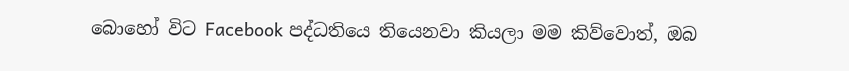බොහෝ විට Facebook පද්ධතියෙ තියෙනවා කියලා මම කිව්වොත්, ඔබ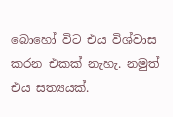බොහෝ විට එය විශ්වාස කරන එකක් නැහැ. නමුත් එය සත්‍යයක්.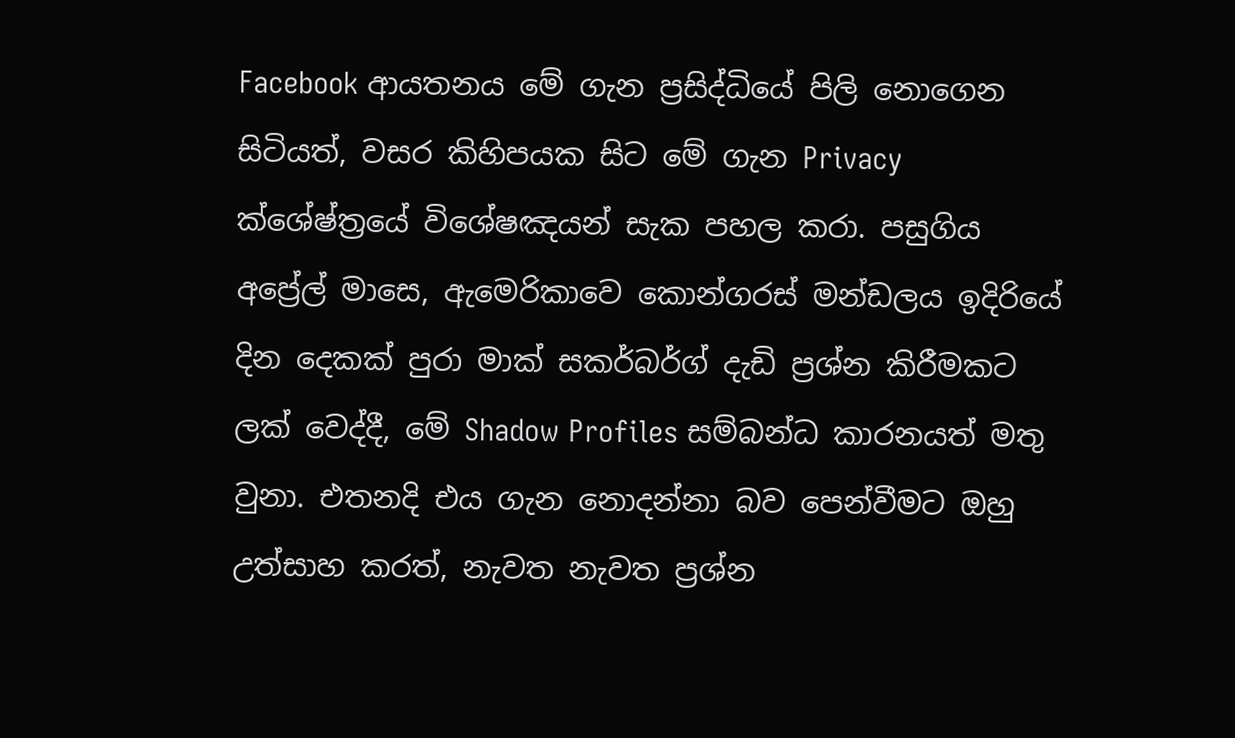Facebook ආයතනය මේ ගැන ප්‍රසිද්ධියේ පිලි නොගෙන සිටියත්, වසර කිහිපයක සිට මේ ගැන Privacy ක්ශේෂ්ත්‍රයේ විශේෂඤයන් සැක පහල කරා. පසුගිය අප්‍රේල් මාසෙ, ඇමෙරිකාවෙ කොන්ගරස් මන්ඩලය ඉදිරියේ දින දෙකක් පුරා මාක් සකර්බර්ග් දැඩි ප්‍රශ්න කිරීමකට ලක් වෙද්දී, මේ Shadow Profiles සම්බන්ධ කාරනයත් මතු වුනා. එතනදි එය ගැන නොදන්නා බව පෙන්වීමට ඔහු උත්සාහ කරත්, නැවත නැවත ප්‍රශ්න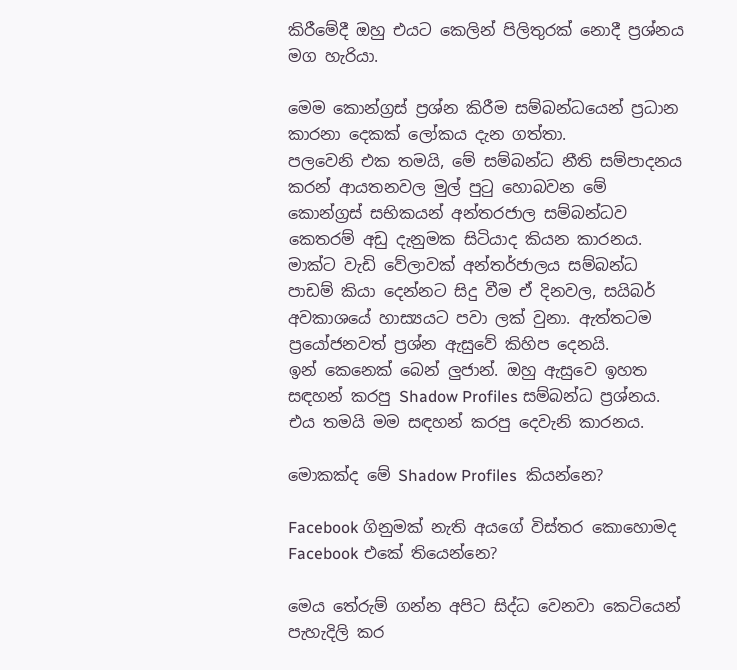කිරීමේදී ඔහු එයට කෙලින් පිලිතුරක් නොදී ප්‍රශ්නය මග හැරියා.

මෙම කොන්ග්‍රස් ප්‍රශ්න කිරීම සම්බන්ධයෙන් ප්‍රධාන කාරනා දෙකක් ලෝකය දැන ගත්තා.
පලවෙනි එක තමයි, මේ සම්බන්ධ නීති සම්පාදනය කරන් ආයතනවල මුල් පුටු හොබවන මේ කොන්ග්‍රස් සභිකයන් අන්තරජාල සම්බන්ධව කෙතරම් අඩු දැනුමක සිටියාද කියන කාරනය. මාක්ට වැඩි වේලාවක් අන්තර්ජාලය සම්බන්ධ පාඩම් කියා දෙන්නට සිදු වීම ඒ දිනවල, සයිබර් අවකාශයේ හාස්‍යයට පවා ලක් වුනා. ඇත්තටම ප්‍රයෝජනවත් ප්‍රශ්න ඇසුවේ කිහිප දෙනයි.
ඉන් කෙනෙක් බෙන් ලුජාන්. ඔහු ඇසුවෙ ඉහත සඳහන් කරපු Shadow Profiles සම්බන්ධ ප්‍රශ්නය. එය තමයි මම සඳහන් කරපු දෙවැනි කාරනය.

මොකක්ද මේ Shadow Profiles  කියන්නෙ?

Facebook ගිනුමක් නැති අයගේ විස්තර කොහොමද Facebook එකේ තියෙන්නෙ?

මෙය තේරුම් ගන්න අපිට සිද්ධ වෙනවා කෙටියෙන් පැහැදිලි කර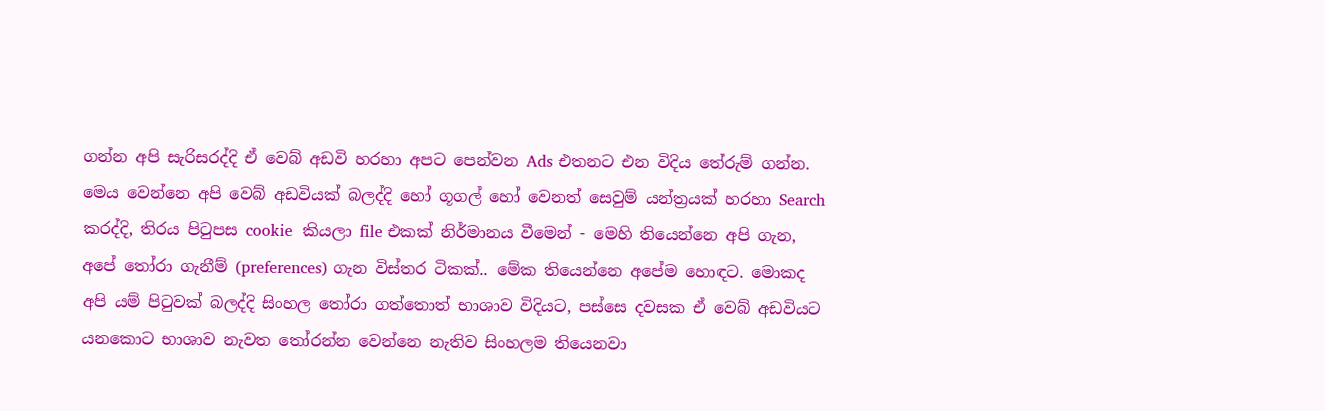ගන්න අපි සැරිසරද්දි ඒ වෙබ් අඩවි හරහා අපට පෙන්වන Ads එතනට එන විදිය තේරුම් ගන්න. මෙය වෙන්නෙ අපි වෙබ් අඩවියක් බලද්දි හෝ ගූගල් හෝ වෙනත් සෙවුම් යන්ත්‍රයක් හරහා Search කරද්දි, තිරය පිටුපස cookie  කියලා file එකක් නිර්මානය වීමෙන් - මෙහි තියෙන්නෙ අපි ගැන, අපේ තෝරා ගැනීම් (preferences) ගැන විස්තර ටිකක්.. මේක තියෙන්නෙ අපේම හොඳට. මොකද අපි යම් පිටුවක් බලද්දි සිංහල තෝරා ගත්තොත් භාශාව විදියට, පස්සෙ දවසක ඒ වෙබ් අඩවියට යනකොට භාශාව නැවත තෝරන්න වෙන්නෙ නැතිව සිංහලම තියෙනවා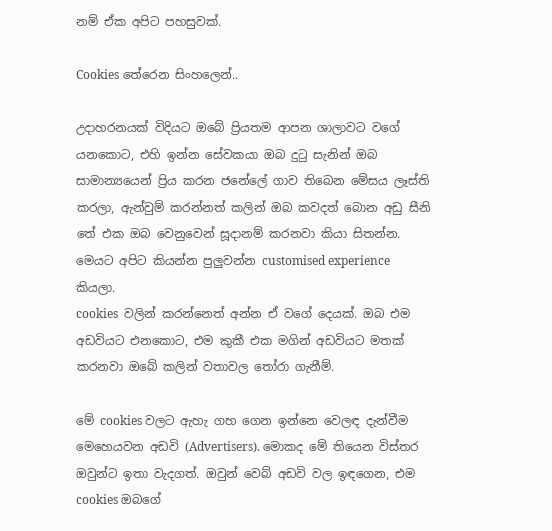නම් ඒක අපිට පහසුවක්.

Cookies තේරෙන සිංහලෙන්..

උදාහරනයක් විදියට ඔබේ ප්‍රියතම ආපන ශාලාවට වගේ යනකොට, එහි ඉන්න සේවකයා ඔබ දුටු සැනින් ඔබ සාමාන්‍යයෙන් ප්‍රිය කරන ජනේලේ ගාව තිබෙන මේසය ලෑස්ති කරලා, ඇන්වුම් කරන්නත් කලින් ඔබ කවදත් බොන අඩු සීනි තේ එක ඔබ වෙනුවෙන් සූදානම් කරනවා කියා සිතන්න. මෙයට අපිට කියන්න පුලුවන්න customised experience කියලා.
cookies  වලින් කරන්නෙත් අන්න ඒ වගේ දෙයක්. ඔබ එම අඩවියට එනකොට, එම කුකී එක මගින් අඩවියට මතක් කරනවා ඔබේ කලින් වතාවල තෝරා ගැනීම්.

මේ cookies වලට ඇහැ ගහ ගෙන ඉන්නෙ වෙලඳ දැන්වීම මෙහෙයවන අඩවි (Advertisers). මොකද මේ තියෙන විස්තර ඔවුන්ට ඉතා වැදගත්. ඔවුන් වෙබ් අඩවි වල ඉඳගෙන, එම cookies ඔබගේ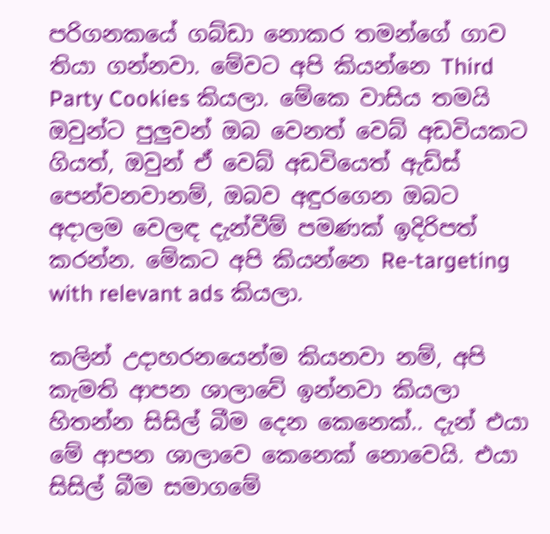පරිගනකයේ ගබ්ඩා නොකර තමන්ගේ ගාව තියා ගන්නවා. මේවට අපි කියන්නෙ Third Party Cookies කියලා. මේකෙ වාසිය තමයි ඔවුන්ට පුලුවන් ඔබ වෙනත් වෙබ් අඩවියකට ගියත්, ඔවුන් ඒ වෙබ් අඩවියෙත් ඇඩ්ස් පෙන්වනවානම්, ඔබව අඳුරගෙන ඔබට අදාලම වෙලඳ දැන්වීම් පමණක් ඉදිරිපත් කරන්න. මේකට අපි කියන්නෙ Re-targeting with relevant ads කියලා.

කලින් උදාහරනයෙන්ම කියනවා නම්, අපි කැමති ආපන ශාලාවේ ඉන්නවා කියලා හිතන්න සිසිල් බීම දෙන කෙනෙක්.. දැන් එයා මේ ආපන ශාලාවෙ කෙනෙක් නොවෙයි. එයා  සිසිල් බීම සමාගමේ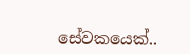සේවකයෙක්..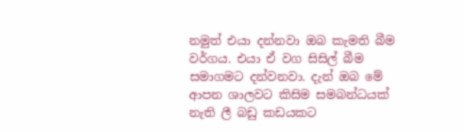නමුත් එයා දන්නවා ඔබ කැමති බීම වර්ගය. එයා ඒ වග සිසිල් බීම සමාගමට දන්වනවා. දැන් ඔබ මේ ආපන ශාලවට කිසිම සමබන්ධයක් නැති ලී බඩු කඩයකට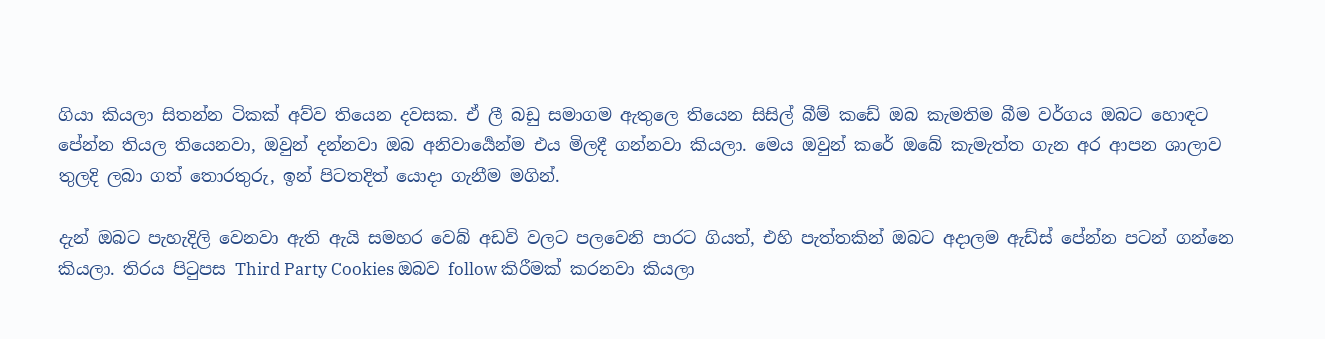ගියා කියලා සිතන්න ටිකක් අව්ව තියෙන දවසක. ඒ ලී බඩු සමාගම ඇතුලෙ තියෙන සිසිල් බීම් කඩේ ඔබ කැමතිම බීම වර්ගය ඔබට හොඳට පේන්න තියල තියෙනවා, ඔවුන් දන්නවා ඔබ අනිවාර්‍යෙන්ම එය මිලදී ගන්නවා කියලා. මෙය ඔවුන් කරේ ඔබේ කැමැත්ත ගැන අර ආපන ශාලාව තුලදි ලබා ගත් තොරතුරු, ඉන් පිටතදිත් යොදා ගැනීම මගින්.

දැන් ඔබට පැහැදිලි වෙනවා ඇති ඇයි සමහර වෙබ් අඩවි වලට පලවෙනි පාරට ගියත්, එහි පැත්තකින් ඔබට අදාලම ඇඩ්ස් පේන්න පටන් ගන්නෙ කියලා. තිරය පිටුපස Third Party Cookies ඔබව follow කිරීමක් කරනවා කියලා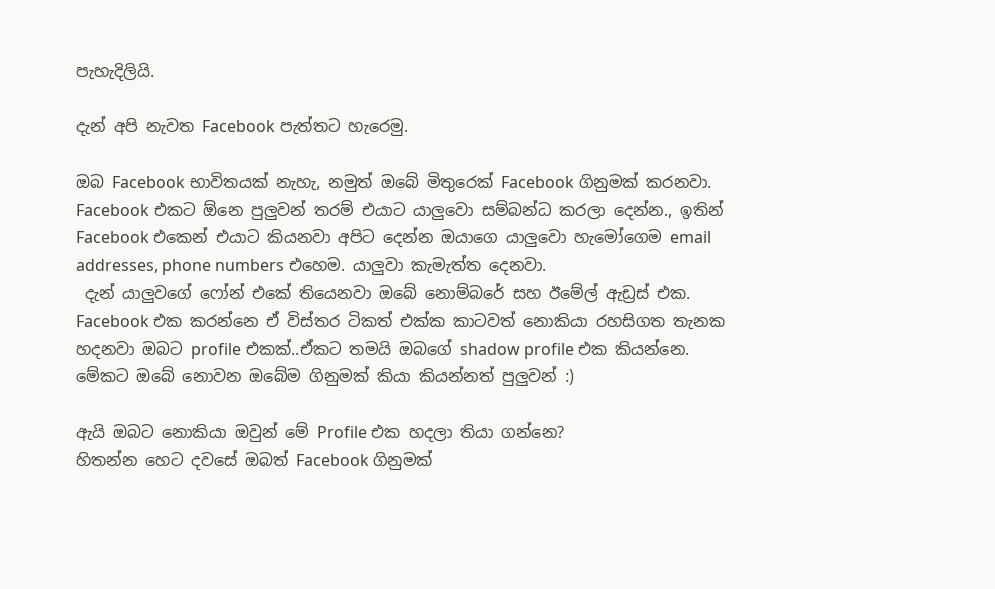පැහැදිලියි.

දැන් අපි නැවත Facebook පැත්තට හැරෙමු.

ඔබ Facebook භාවිතයක් නැහැ, නමුත් ඔබේ මිතුරෙක් Facebook ගිනුමක් කරනවා. Facebook එකට ඕනෙ පුලුවන් තරම් එයාට යාලුවො සම්බන්ධ කරලා දෙන්න., ඉතින් Facebook එකෙන් එයාට කියනවා අපිට දෙන්න ඔයාගෙ යාලුවො හැමෝගෙම email addresses, phone numbers එහෙම. යාලුවා කැමැත්ත දෙනවා.
 දැන් යාලුවගේ ෆෝන් එකේ තියෙනවා ඔබේ නොම්බරේ සහ ඊමේල් ඇඩ්‍රස් එක. Facebook එක කරන්නෙ ඒ විස්තර ටිකත් එක්ක කාටවත් නොකියා රහසිගත තැනක හදනවා ඔබට profile එකක්..ඒකට තමයි ඔබගේ shadow profile එක කියන්නෙ. මේකට ඔබේ නොවන ඔබේම ගිනුමක් කියා කියන්නත් පුලුවන් :)

ඇයි ඔබට නොකියා ඔවුන් මේ Profile එක හදලා තියා ගන්නෙ?
හිතන්න හෙට දවසේ ඔබත් Facebook ගිනුමක්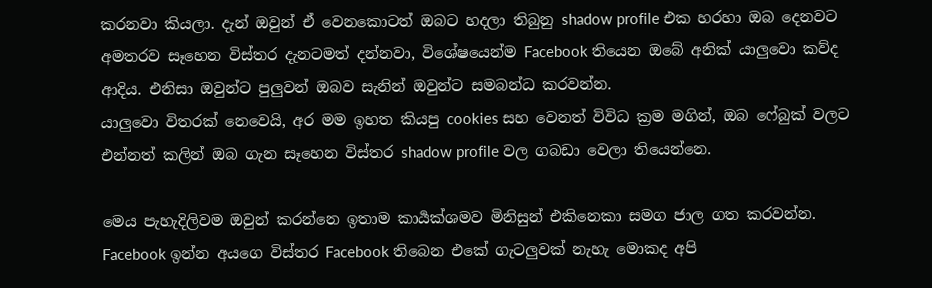කරනවා කියලා. දැන් ඔවුන් ඒ වෙනකොටත් ඔබට හදලා තිබුනු shadow profile එක හරහා ඔබ දෙනවට අමතරව සෑහෙන විස්තර දැනටමත් දන්නවා, විශේෂයෙන්ම Facebook තියෙන ඔබේ අනික් යාලුවො කව්ද ආදිය. එනිසා ඔවුන්ට පුලුවන් ඔබව සැනින් ඔවුන්ට සමබන්ධ කරවන්න.
යාලුවො විතරක් නෙවෙයි, අර මම ඉහත කියපු cookies සහ වෙනත් විවිධ ක්‍රම මගින්, ඔබ ෆේබුක් වලට එන්නත් කලින් ඔබ ගැන සෑහෙන විස්තර shadow profile වල ගබඩා වෙලා තියෙන්නෙ.

මෙය පැහැදිලිවම ඔවුන් කරන්නෙ ඉතාම කාර්‍යක්ශමව මිනිසුන් එකිනෙකා සමග ජාල ගත කරවන්න. Facebook ඉන්න අයගෙ විස්තර Facebook තිබෙන එකේ ගැටලුවක් නැහැ මොකද අපි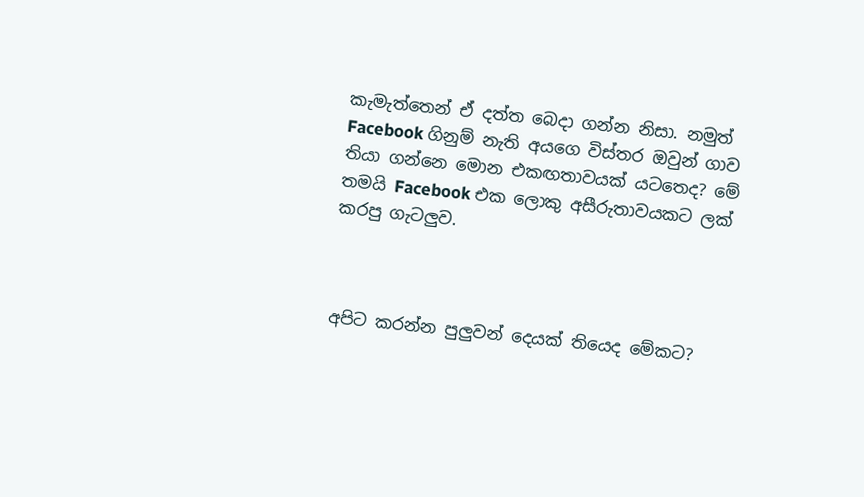කැමැත්තෙන් ඒ දත්ත බෙදා ගන්න නිසා. නමුත් Facebook ගිනුම් නැති අයගෙ විස්තර ඔවුන් ගාව තියා ගන්නෙ මොන එකඟතාවයක් යටතෙද? මේ තමයි Facebook එක ලොකු අසීරුතාවයකට ලක් කරපු ගැටලුව.



අපිට කරන්න පුලුවන් දෙයක් තියෙද මේකට?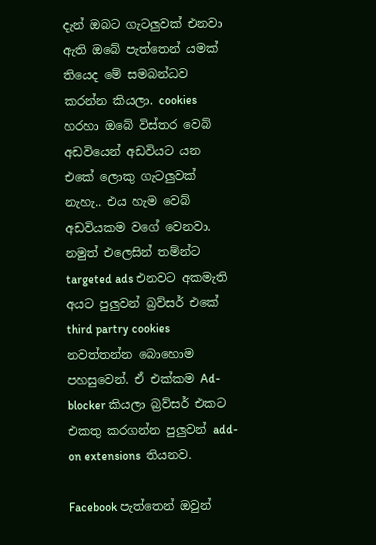දැන් ඔබට ගැටලුවක් එනවා ඇති ඔබේ පැත්තෙන් යමක් තියෙද මේ සමබන්ධව කරන්න කියලා. cookies හරහා ඔබේ විස්තර වෙබ් අඩවියෙන් අඩවියට යන එකේ ලොකු ගැටලුවක් නැහැ.. එය හැම වෙබ් අඩවියකම වගේ වෙනවා. නමුත් එලෙසින් තම්න්ට targeted ads එනවට අකමැති අයට පුලුවන් බ්‍රව්සර් එකේ third partry cookies නවත්තන්න බොහොම පහසුවෙන්. ඒ එක්කම Ad-blocker කියලා බ්‍රව්සර් එකට එකතු කරගන්න පුලුවන් add-on extensions  තියනව.

Facebook පැත්තෙන් ඔවුන්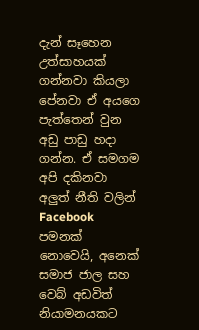දැන් සෑහෙන උත්සාහයක් ගන්නවා කියලා පේනවා ඒ අයගෙ පැත්තෙන් වුන අඩු පාඩු හදා ගන්න. ඒ සමගම අපි දකිනවා අලුත් නීති වලින් Facebook පමනක් නොවෙයි, අනෙක් සමාජ ජාල සහ වෙබ් අඩවිත් නියාමනයකට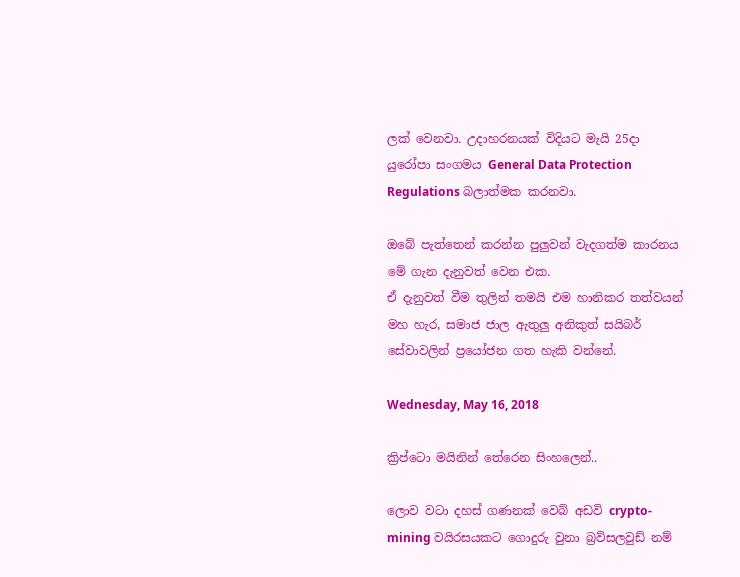ලක් වෙනවා. උදාහරනයක් විදියට මැයි 25දා යුරෝපා සංගමය General Data Protection Regulations බලාත්මක කරනවා.

ඔබේ පැත්තෙන් කරන්න පුලුවන් වැදගත්ම කාරනය මේ ගැන දැනුවත් වෙන එක.
ඒ දැනුවත් වීම තුලින් තමයි එම හානිකර තත්වයන් මහ හැර, සමාජ ජාල ඇතුලු අනිකුත් සයිබර් සේවාවලින් ප්‍රයෝජන ගත හැකි වන්නේ.

Wednesday, May 16, 2018

ක්‍රිප්ටො මයිනින් තේරෙන සිංහලෙන්..

ලොව වටා දහස් ගණනක් වෙබ් අඩවි crypto-mining වයිරසයකට ගොදුරු වුනා බ්‍රව්සලවුඩ් නම්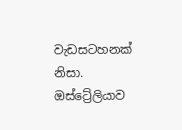වැඩසටහනක් නිසා. ඔස්ට්‍රේලියාව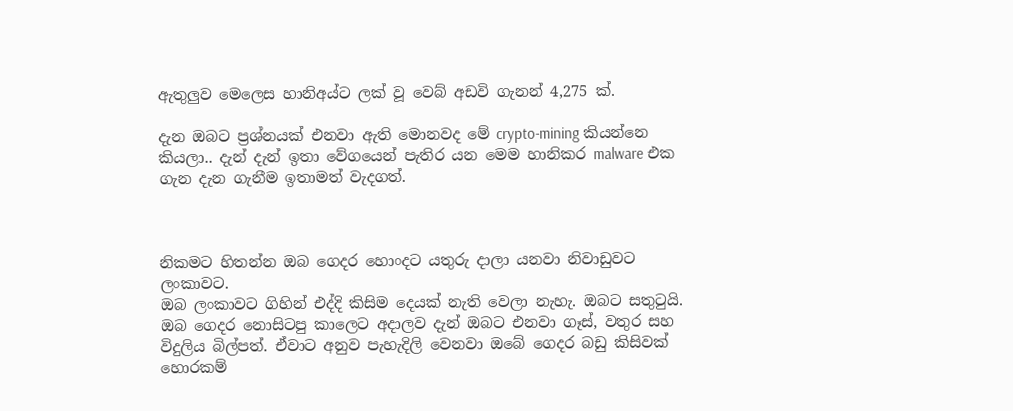ඇතුලුව මෙලෙස හානිඅය්ට ලක් වූ වෙබ් අඩවි ගැනන් 4,275 ක්.

දැන ඔබට ප්‍රශ්නයක් එනවා ඇති මොනවද මේ crypto-mining කියන්නෙ කියලා.. දැන් දැන් ඉතා වේගයෙන් පැතිර යන මෙම හානිකර malware එක ගැන දැන ගැනීම ඉතාමත් වැදගත්.



නිකමට හිතන්න ඔබ ගෙදර හොංදට යතුරු දාලා යනවා නිවාඩුවට ලංකාවට.
ඔබ ලංකාවට ගිහින් එද්දි කිසිම දෙයක් නැති වෙලා නැහැ. ඔබට සතුටුයි. ඔබ ගෙදර නොසිටපු කාලෙට අදාලව දැන් ඔබට එනවා ගෑස්, වතුර සහ විදුලිය බිල්පත්. ඒවාට අනුව පැහැදිලි වෙනවා ඔබේ ගෙදර බඩු කිසිවක් හොරකම්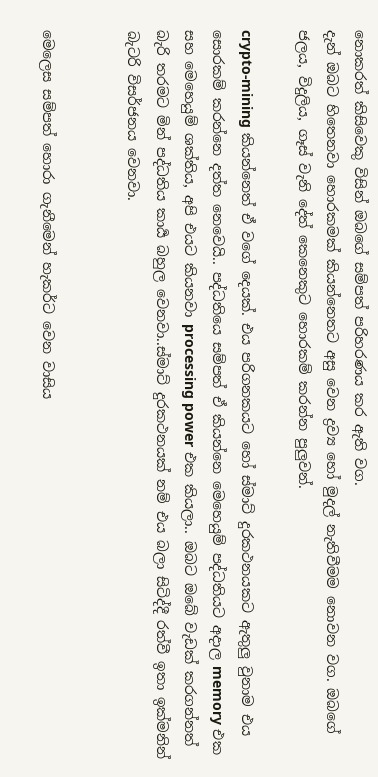නොකරත් කිසිවෙකු විසින් ඔබගේ සම්පත් පරිහරණය කර ඇති වග.
දැන් ඔබට හිතෙනවා හොරකමක් කියන්නෙතට අසු වෙන ද්‍රව්‍ය හෝ මුදල් නැතිවීමම නොවන වග. ඔබගේ ජලය, විදුලිය, ගෑස් වැනි දේත් කෙනෙකුට හොරකම් කරන්න පුලුවන්.

crypto-mining කියන්නෙත් ඒ වගේ දෙයක්. එය පරිගනකයට හෝ ස්මාට් දුරකථනයකට ඇතුලු වුනාම එය සොරකම් කරන්නෙ දත්ත නෙවෙයි.. පද්ධතියෙ සම්පත් ඒ කියන්නෙ මෙහෙයුම් පද්ධතියට අදාල memory එක සහ මෙහෙයුම් ශක්තිය, අපි එයට කියනවා processing power එක කියලා.. ඔබට ඔබේ වැඩක් කරගන්නත් බැරි තරමට මින් පද්ධතිය කාර්‍ය බහුල වෙනවා..ස්මාට් දුරකථනයක් නම් එය බලා සිටිද්දී රත්වී ඉතා ඉක්මනින් බැටරි විසර්ජනය වෙනවා.


මෙලෙස සම්පත් හොරා ගැනීමෙන් හැකර්ට වෙන වාසිය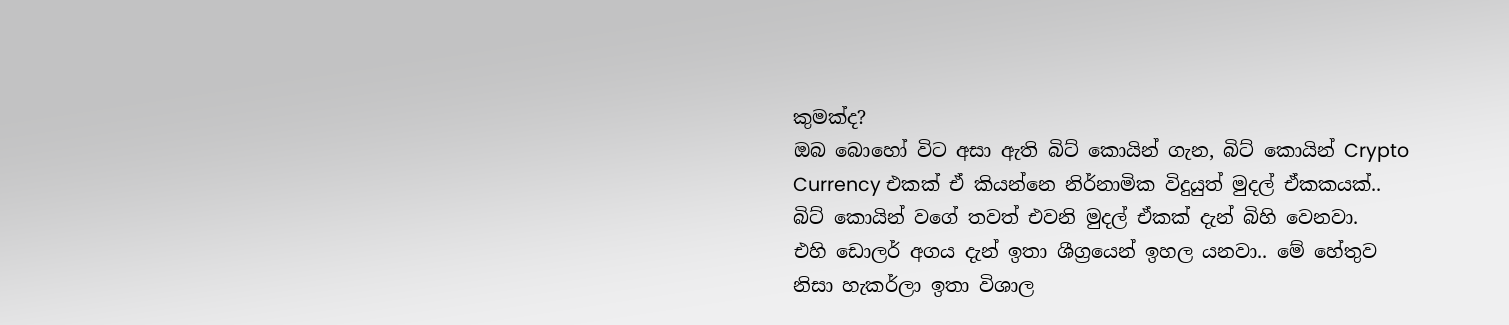කුමක්ද?
ඔබ බොහෝ විට අසා ඇති බිට් කොයින් ගැන, බිට් කොයින් Crypto Currency එකක් ඒ කියන්නෙ නිර්නාමික විදු‍යුත් මුදල් ඒකකයක්.. බිට් කොයින් වගේ තවත් එවනි මුදල් ඒකක් දැන් බිහි වෙනවා.
එහි ඩොලර් අගය දැන් ඉතා ශීග්‍රයෙන් ඉහල යනවා.. මේ හේතුව නිසා හැකර්ලා ඉතා විශාල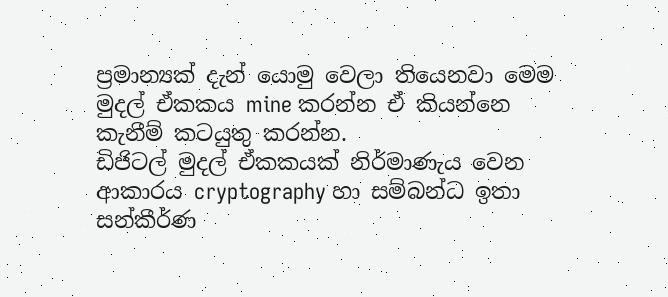ප්‍රමාන්‍යක් දැන් යොමු වෙලා තියෙනවා මෙම මුදල් ඒකකය mine කරන්න ඒ කියන්නෙ කැනීම් කටයුතු කරන්න.
ඩිජිටල් මුදල් ඒකකයක් නිර්මාණැය වෙන ආකාරය cryptography හා සම්බන්ධ ඉතා සන්කීර්ණ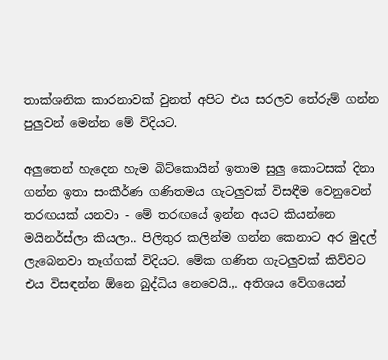තාක්ශනික කාරනාවක් වුනත් අපිට එය සරලව තේරුම් ගන්න පුලුවන් මෙන්න මේ විදියට.

අලුතෙන් හැදෙන හැම බිට්කොයින් ඉතාම සුලු කොටසක් දිනා ගන්න ඉතා සංකීර්ණ ගණිතමය ගැටලුවක් විසඳීම වෙනුවෙන් තරඟයක් යනවා - මේ තරඟයේ ඉන්න අයට කියන්නෙ මයිනර්ස්ලා කියලා.. පිලිතුර කලින්ම ගන්න කෙනාට අර මුදල් ලැබෙනවා තෑග්ගක් විදියට. මේක ගණිත ගැටලුවක් කිව්වට එය විසඳන්න ඕනෙ බුද්ධිය නෙවෙයි.,. අතිශය වේගයෙන්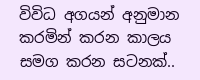විවිධ අගයන් අනුමාන කරමින් කරන කාලය සමග කරන සටනක්..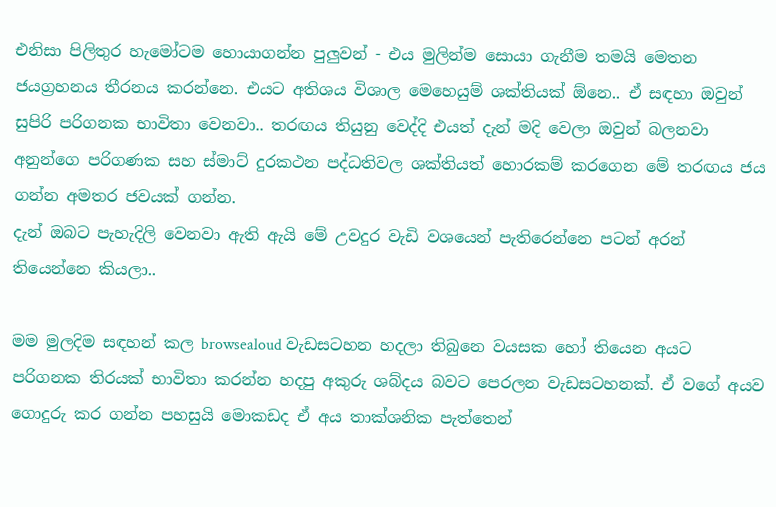එනිසා පිලිතුර හැමෝටම හොයාගන්න පුලුවන් - එය මුලින්ම සොයා ගැනීම තමයි මෙතන ජ‍යග්‍රහනය තීරනය කරන්නෙ. එයට අතිශය විශාල මෙහෙයුම් ශක්තියක් ඕනෙ.. ඒ සඳහා ඔවුන් සුපිරි පරිගනක භාවිතා වෙනවා.. තරඟය තියුනු වෙද්දි එයත් දැන් මදි වෙලා ඔවුන් බලනවා අනුන්ගෙ පරිගණක සහ ස්මාට් දුරකථන පද්ධතිවල ශක්තියත් හොරකම් කරගෙන මේ තරඟය ජය ගන්න අමතර ජවයක් ගන්න.
දැන් ඔබට පැහැදිලි වෙනවා ඇති ඇයි මේ උවදුර වැඩි වශයෙන් පැතිරෙන්නෙ පටන් අරන් තියෙන්නෙ කියලා..

මම මුලදිම සඳහන් කල browsealoud වැඩසටහන හදලා තිබුනෙ වයසක හෝ තියෙන අයට පරිගනක තිරයක් භාවිතා කරන්න හදපු අකුරු ශබ්දය බවට පෙරලන වැඩසටහනක්. ඒ වගේ අයව ගොදුරු කර ගන්න පහසු‍යි මොකඩද ඒ අය තාක්ශනික පැත්තෙන්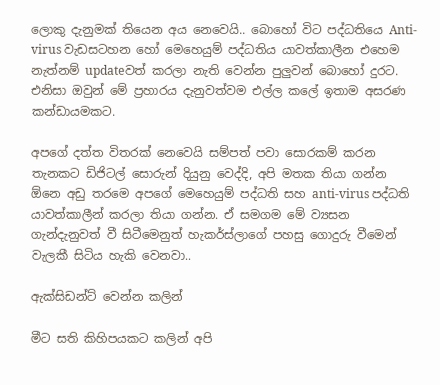ලොකු දැනුමක් තියෙන අය නෙවෙයි.. බොහෝ විට පද්ධතියෙ Anti-virus වැඩසටහන හෝ මෙහෙයුම් පද්ධතිය යාවත්කාලීන එහෙම නැත්නම් updateවත් කරලා නැති වෙන්න පුලුවන් බොහෝ දුරට. එනිසා ඔවුන් මේ ප්‍රහාරය දැනුවත්වම එල්ල කලේ ඉතාම අසරණ කන්ඩායමකට.

අපගේ දත්ත විතරක් නෙවෙයි සම්පත් පවා සොරකම් කරන තැනකට ඩිජිටල් සොරුන් දියුනු වෙද්දි, අපි මතක තියා ගන්න ඕනෙ අඩු තරමෙ අපගේ මෙහෙයුම් පද්ධති සහ anti-virus පද්ධති යාවත්කාලීන් කරලා තියා ගන්න. ඒ සමගම මේ ව්‍යසන ගැන්දැනුවත් වී සිටීමෙනුත් හැකර්ස්ලාගේ පහසු ගොදුරු වීමෙන් වැලකී සිටිය හැකි වෙනවා..

ඇක්සිඩන්ට් වෙන්න කලින්

මීට සති කිහිපයකට කලින් අපි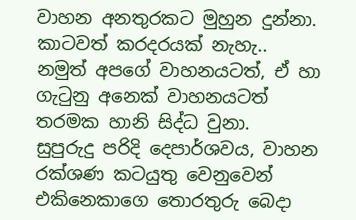වාහන අනතුරකට මුහුන දුන්නා. කාටවත් කරදරයක් නැහැ.. නමුත් අපගේ වාහනයටත්, ඒ හා ගැටුනු අනෙක් වාහනයටත් තරමක හානි සිද්ධ වුනා.
සුපුරුදු පරිදි දෙපාර්ශවය, වාහන රක්ශණ කටයුතු වෙනුවෙන් එකිනෙකාගෙ තොරතුරු බෙදා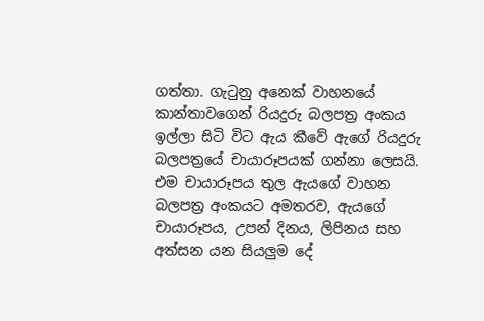ගත්තා. ගැටුනු අනෙක් වාහනයේ කාන්තාවගෙන් රියදුරු බලපත්‍ර අංකය ඉල්ලා සිටි විට ඇය කීවේ ඇගේ රියදුරු බලපත්‍රයේ චායාරූපයක් ගන්නා ලෙසයි. එම චායාරූපය තුල ඇයගේ වාහන බලපත්‍ර අංකයට අමතරව, ඇයගේ චායාරූපය, උපන් දිනය, ලිපිනය සහ අත්සන යන සියලුම දේ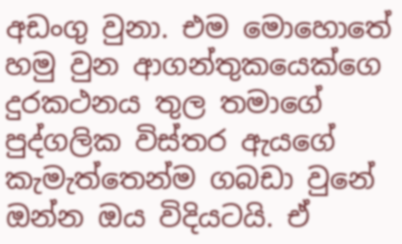අඩංගු වුනා. එම මොහොතේ හමු වුන ආගන්තුකයෙක්ගෙ දුරකථනය තුල තමාගේ පුද්ගලික විස්තර ඇයගේ කැමැත්තෙන්ම ගබඩා වුනේ ඔන්න ඔය විදියටයි. ඒ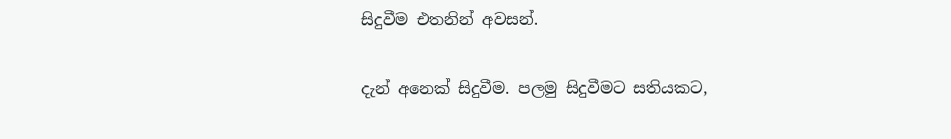සිදුවීම එතනින් අවසන්.

දැන් අනෙක් සිදුවීම. පලමු සිදුවීමට සතියකට,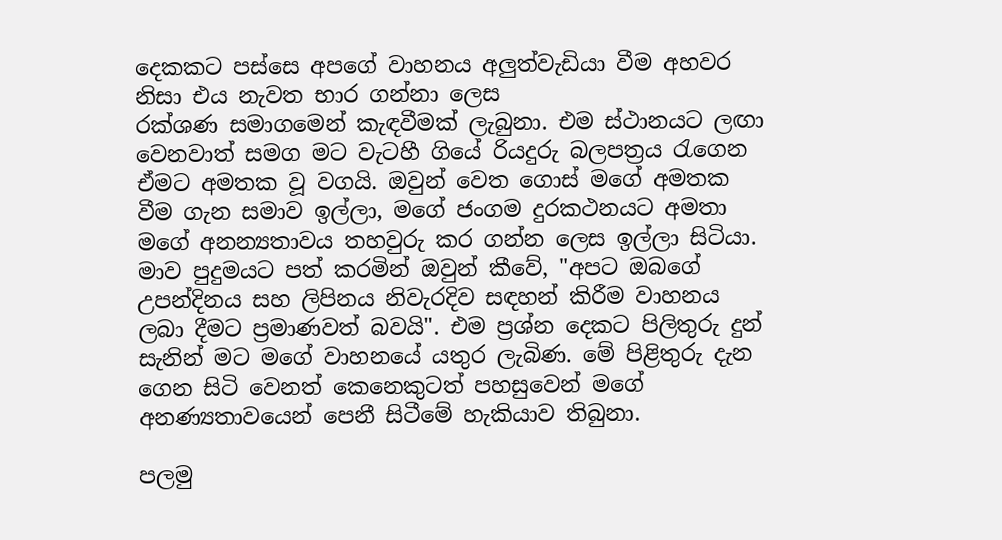දෙකකට පස්සෙ අපගේ වාහනය අලුත්වැඩියා වීම අහවර නිසා එය නැවත භාර ගන්නා ලෙස
රක්ශණ සමාගමෙන් කැඳවීමක් ලැබුනා. එම ස්ථානයට ලඟා වෙනවාත් සමග මට වැටහී ගියේ රියදුරු බලපත්‍රය රැගෙන ඒමට අමතක වූ වගයි. ඔවුන් වෙත ගොස් මගේ අමතක වීම ගැන සමාව ඉල්ලා, මගේ ජංගම දුරකථනයට අමතා මගේ අනන්‍යතාවය තහවුරු කර ගන්න ලෙස ඉල්ලා සිටි‍යා. මාව පුදුමයට පත් කරමින් ඔවුන් කීවේ, "අපට ඔබගේ උපන්දිනය සහ ලිපිනය නිවැරදිව සඳහන් කිරීම වාහනය ලබා දීමට ප්‍රමාණවත් බවයි". එම ප්‍රශ්න දෙකට පිලිතුරු දුන් සැනින් මට මගේ වාහනයේ යතුර ලැබිණ. මේ පිළිතුරු දැන ගෙන සිටි වෙනත් කෙනෙකුටත් පහසුවෙන් මගේ අනණ්‍යතාවයෙන් පෙනී සිටීමේ හැකියාව තිබුනා.

පලමු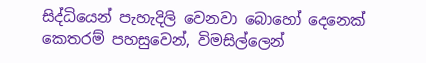සිද්ධියෙන් පැහැදිලි වෙනවා බොහෝ දෙනෙක් කෙතරම් පහසුවෙන්, විමසිල්ලෙන්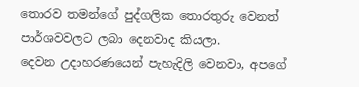තොරව තමන්ගේ පුද්ගලික තොරතුරු වෙනත් පාර්ශවවලට ලබා දෙනවාද කියලා.
දෙවන උදාහරණයෙන් පැහැදිලි වෙනවා, අපගේ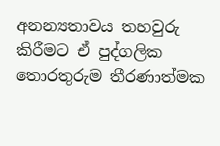අනන්‍යතාවය තහවුරු කිරීමට ඒ පුද්ගලික තොරතුරුම තීරණාත්මක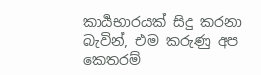කාර්‍යභාරයක් සිදු කරනා බැවින්, එම කරුණු අප කෙතරම්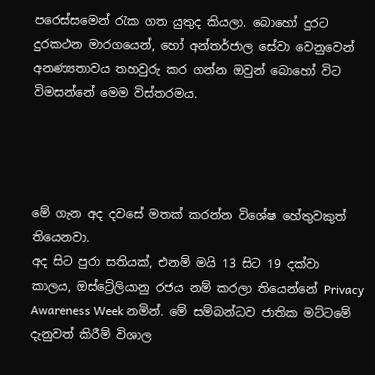පරෙස්සමෙන් රැක ගත යුතුද කියලා. බොහෝ දුරට දුරකථන මාරගයෙන්, හෝ අන්තර්ජාල සේවා වෙනුවෙන් අනණ්‍යතාවය තහවුරු කර ගන්න ඔවුන් බොහෝ විට විමසන්නේ මෙම විස්තරමය.




මේ ගැන අද දවසේ මතක් කරන්න විශේෂ හේතුවකුත් තියෙනවා.
අද සිට පුරා සතියක්, එනම් මයි 13 සිට 19 දක්වා කාලය, ඔස්ට්‍රේලියානු රජය නම් කරලා තියෙන්නේ Privacy Awareness Week නමින්. මේ සම්බන්ධව ජාතික මට්ටමේ දැනුවත් කිරීම් විශාල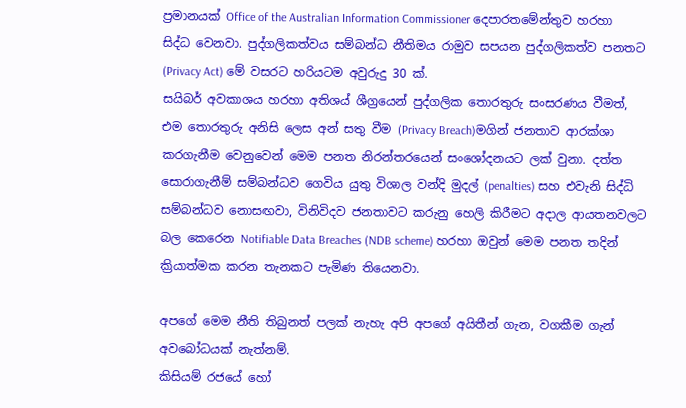ප්‍රමානයක් Office of the Australian Information Commissioner දෙපාරතමේන්තුව හරහා සිද්ධ වෙනවා. පුද්ගලිකත්වය සම්බන්ධ නීතිමය රාමුව සපයන පුද්ගලිකත්ව පනතට (Privacy Act) මේ වසරට හරියටම අවුරුදු 30 ක්.
සයිබර් අවකාශය හරහා අතිශය් ශීග්‍රයෙන් පුද්ගලික තොරතුරු සංසරණය වීමත්, එම තොරතුරු අනිසි ලෙස අන් සතු වීම (Privacy Breach)මගින් ජනතාව ආරක්ශා කරගැනීම වෙනුවෙන් මෙම පනත නිරන්තරයෙන් සංශෝදනයට ලක් වුනා. දත්ත සොරාගැනීම් සම්බන්ධව ගෙවිය යුතු විශාල වන්දි මුදල් (penalties) සහ එවැනි සිද්ධි සම්බන්ධව නොසඟවා, විනිවිදව ජනතාවට කරුනු හෙලි කිරීමට අදාල ආයතනවලට බල කෙරෙන Notifiable Data Breaches (NDB scheme) හරහා ඔවුන් මෙම පනත තදින් ක්‍රියාත්මක කරන තැනකට පැමිණ තියෙනවා.

අපගේ මෙම නීති තිබුනත් පලක් නැහැ අපි අපගේ අයිතීන් ගැන, වගකීම ගැන් අවබෝධයක් නැත්නම්.
කිසියම් රජයේ හෝ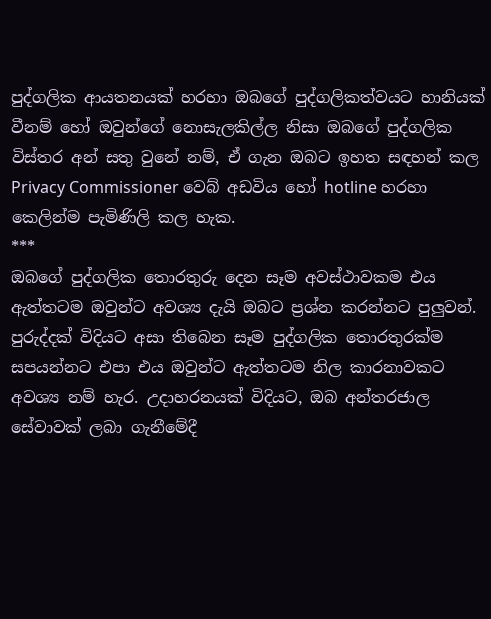පුද්ගලික ආයතනයක් හරහා ඔබගේ පුද්ගලිකත්වයට හානියක් වීනම් හෝ ඔවුන්ගේ නොසැලකිල්ල නිසා ඔබගේ පුද්ගලික විස්තර අන් සතු වුනේ නම්, ඒ ගැන ඔබට ඉහත සඳහන් කල Privacy Commissioner වෙබ් අඩවිය හෝ hotline හරහා කෙලින්ම පැමිණිලි කල හැක.
***
ඔබගේ පුද්ගලික තොරතුරු දෙන සෑම අවස්ථාවකම එය ඇත්තටම ඔවුන්ට අවශ්‍ය දැයි ඔබට ප්‍රශ්න කරන්නට පුලුවන්. පුරුද්දක් විදියට අසා තිබෙන සෑම පුද්ගලික තොරතුරක්ම සපයන්නට එපා එය ඔවුන්ට ඇත්තටම නිල කාරනාවකට අවශ්‍ය නම් හැර. උදාහරනයක් විදියට, ඔබ අන්තරජාල සේවාවක් ලබා ගැනීමේදී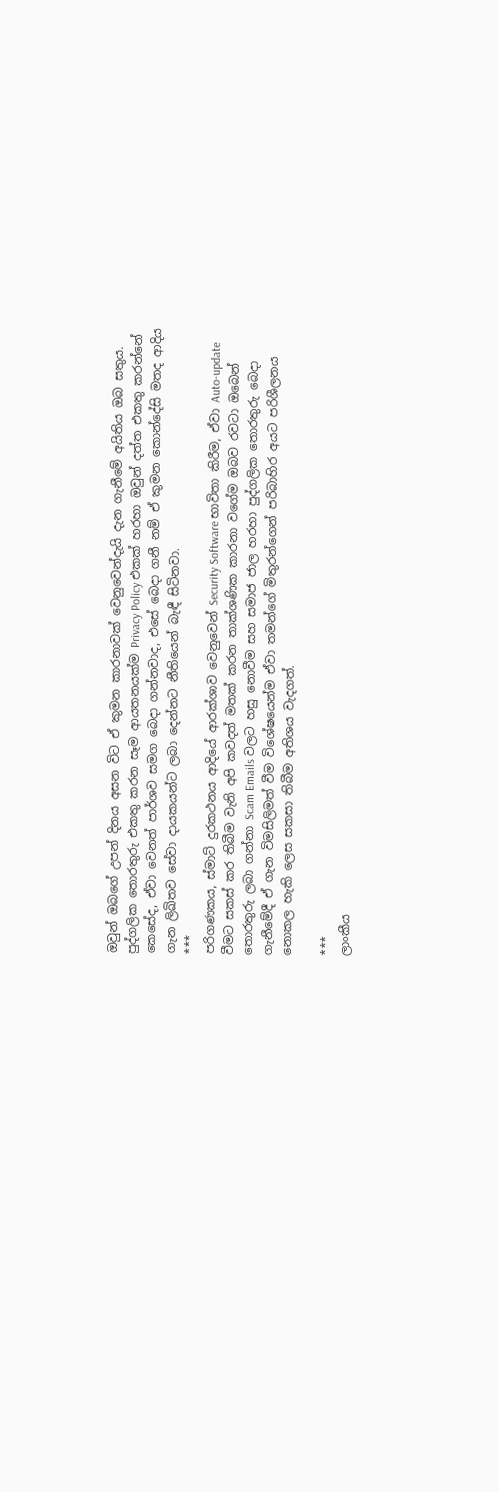ඔවුන් ඔබගේ උපන් දිනය අසන විට ඒ කුමන කාරනාවක් වෙනුවෙන්දැයි දැන ගැනීමේ අයිතිය ඔබ සතුය. පුද්ගලික තොරතුරු එකතු කරන සෑම ආයතනයක්ම Privacy Policy එකක් හරහා ඔවුන් දත්ත එකතු කරන්නේ කෙසේද, ඒවා වෙනත් පාර්ශව සමග බෙදා ගන්නවාද, එසේ බෙදා ගනී නම් ඒ කුමන කොන්දේසි මතද ආදිය ගැන ලිඛිතව සේවා දායකයන්ට ලබා දෙන්නට නීතියෙන් බැඳී සිටිනවා.
***
පරිගණකය, ස්මාට් දුරකථනය ආදියේ ආරක්ශාව වෙනුවෙන් Security Software භාවිතා කිරීම, ඒවා Auto-update වීමට සකස් කර තිබීම වැනි අපි කවදත් මතක් කරන තාක්ශණික කාරනා වගේම ඔබව රවටා ඔබෙන් තොරතුරු ලබා ගන්නා Scam Emails වලට හසු නොවීම සහ සමාජ ජාල හරහා පුද්ගලික තොරතුරු බෙදා ගැනීමේදී ඒ ගැන විමසිලිමත් වීම විශේෂයෙන්ම ඒවා තමන්ගේ මිතුරන්ගෙන් පරිබාහිර අයට පරිශීලනය නොකල හැකි ලෙස සකසා තිබීම අතිශය වැදගත්.

***
ලාංකීය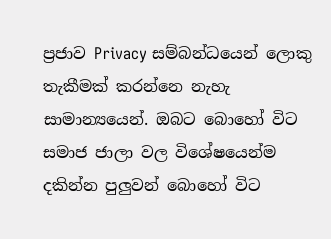ප්‍රජාව Privacy සම්බන්ධයෙන් ලොකු තැකීමක් කරන්නෙ නැහැ සාමාන්‍යයෙන්. ඔබට බොහෝ විට සමාජ ජාලා වල විශේෂයෙන්ම දකින්න පුලුවන් බොහෝ විට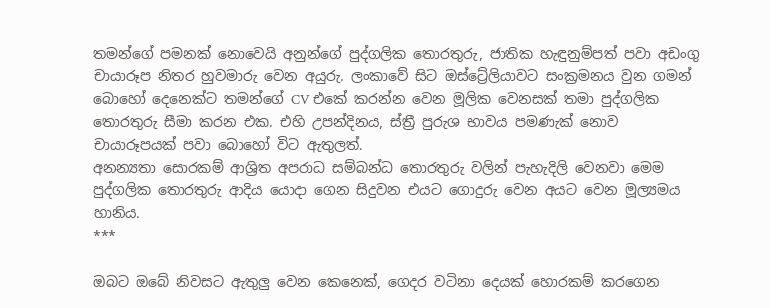තමන්ගේ පමනක් නොවෙයි අනුන්ගේ පුද්ගලික තොරතුරු, ජාතික හැඳුනුම්පත් පවා අඩංගු චායාරූප නිතර හුවමාරු වෙන අයුරු. ලංකාවේ සිට ඔස්ට්‍රේලියාවට සංක්‍රමනය වුන ගමන් බොහෝ දෙනෙක්ට තමන්ගේ CV එකේ කරන්න වෙන මූලික වෙනසක් තමා පුද්ගලික තොරතුරු සීමා කරන එක. එහි උපන්දිනය, ස්ත්‍රී පුරුශ භාවය පමණැක් නොව චායාරූපයක් පවා බොහෝ විට ඇතුලත්.
අනන්‍යතා සොරකම් ආශ්‍රිත අපරාධ සම්බන්ධ තොරතුරු වලින් පැහැදිලි වෙනවා මෙම පුද්ගලික තොරතුරු ආදි‍ය යොදා ගෙන සිදුවන එයට ගොදුරු වෙන අයට වෙන මූල්‍යමය හානිය.
***

ඔබට ඔබේ නිවසට ඇතුලු වෙන කෙනෙක්, ගෙදර වටිනා දෙයක් හොරකම් කරගෙන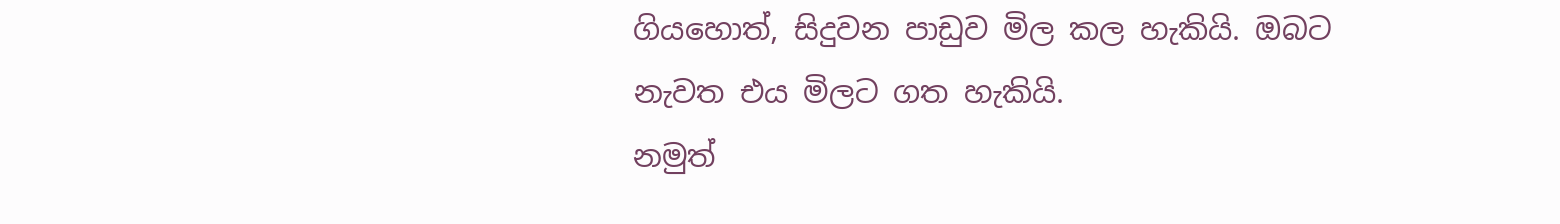ගියහොත්, සිදුවන පාඩුව මිල කල හැකියි. ඔබට නැවත එය මිලට ගත හැකියි.
නමුත්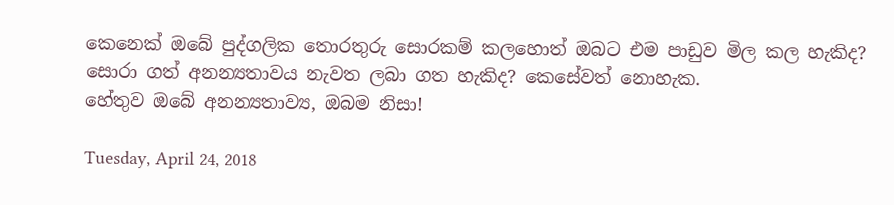කෙනෙක් ඔබේ පුද්ගලික තොරතුරු සොරකම් කලහොත් ඔබට එම පාඩුව මිල කල හැකිද? සොරා ගත් අනන්‍යතාවය නැවත ලබා ගත හැකිද? කෙසේවත් නොහැක.
හේතුව ඔබේ අනන්‍යතාව්‍ය, ඔබම නිසා!

Tuesday, April 24, 2018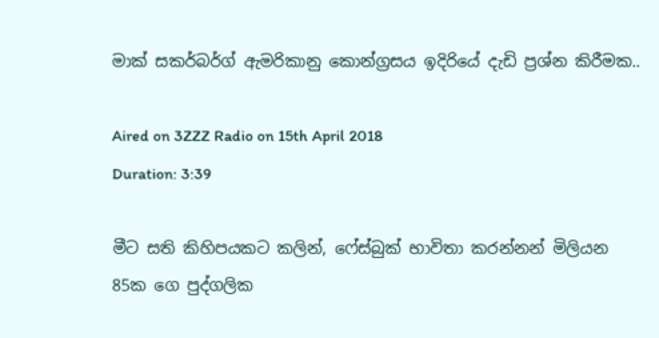මාක් සකර්බර්ග් ඇමරිකානු කොන්ග්‍රසය ඉදිරියේ දැඩි ප්‍රශ්න කිරීමක..

Aired on 3ZZZ Radio on 15th April 2018
Duration: 3:39

මීට සති කිහිපයකට කලින්, ෆේස්බුක් භාවිතා කරන්නන් මිලියන 85ක ගෙ පුද්ගලික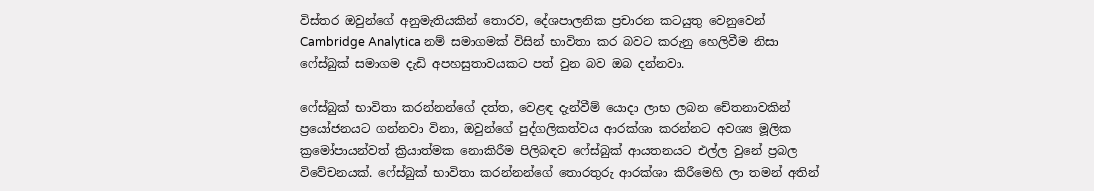විස්තර ඔවුන්ගේ අනුමැතියකින් තොරව, දේශපාලනික ප්‍රචාරන කටයුතු වෙනුවෙන් Cambridge Analytica නම් සමාගමක් විසින් භාවිතා කර බවට කරුනු හෙලිවීම නිසා ෆේස්බුක් සමාගම දැඩි අපහසුතාවයකට පත් වුන බව ඔබ දන්නවා.

ෆේස්බුක් භාවිතා කරන්නන්ගේ දත්ත, වෙළඳ දැන්වීම් යොදා ලාභ ලබන චේතනාවකින් ප්‍රයෝජනයට ගන්නවා විනා, ඔවුන්ගේ පුද්ගලිකත්වය ආරක්ශා කරන්නට අවශ්‍ය මූලික ක්‍රමෝපායන්වත් ක්‍රියාත්මක නොකිරීම පිලිබඳව ෆේස්බුක් ආයතනයට එල්ල වුනේ ප්‍රබල විවේචනයක්. ෆේස්බුක් භාවිතා කරන්නන්ගේ තොරතුරු ආරක්ශා කිරීමෙහි ලා තමන් අතින්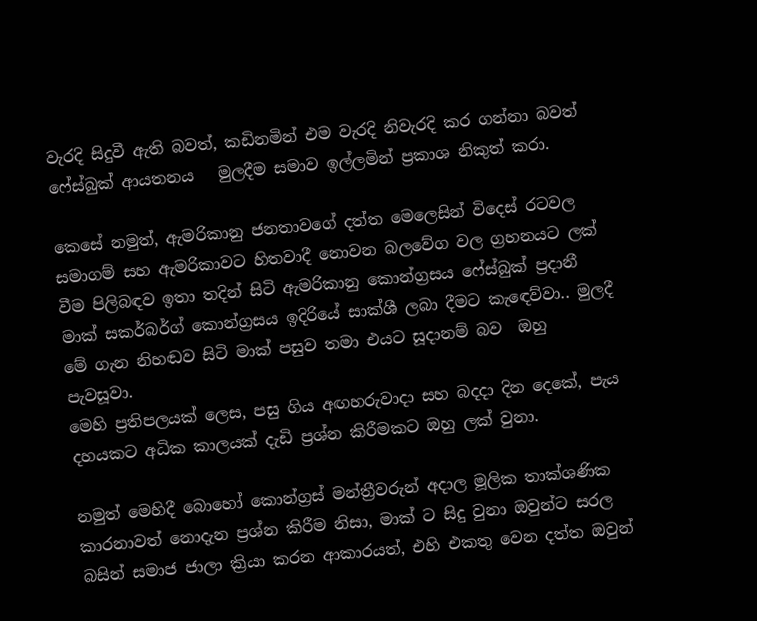වැරදි සිදුවී ඇති බවත්, කඩිනමින් එම වැරදි නිවැරදි කර ගන්නා බවත් ෆේස්බුක් ආයතනය   මුලදීම සමාව ඉල්ලමින් ප්‍රකාශ නිකුත් කරා.

කෙසේ නමුත්, ඇමරිකානු ජනතාවගේ දත්ත මෙලෙසින් විදෙස් රටවල සමාගම් සහ ඇමරිකාවට හිතවාදී නොවන බලවේග වල ග්‍රහනයට ලක් වීම පිලිබඳව ඉතා තදින් සිටි ඇමරිකානු කොන්ග්‍රසය ෆේස්බුක් ප්‍රදානී මාක් සකර්බර්ග් කොන්ග්‍රසය ඉදිරියේ සාක්ශී ලබා දීමට කැඳෙව්වා.. මුලදී මේ ගැන නිහඬව සිටි මාක් පසුව තමා එයට සූදානම් බව  ඔහු පැවසූවා.
මෙහි ප්‍රතිපලයක් ලෙස, පසු ගිය අඟහරුවාදා සහ බදදා දින දෙකේ, පැය දහයකට අධික කාලයක් දැඩි ප්‍රශ්න කිරීමකට ඔහු ලක් වුනා.

නමුත් මෙහිදී බොහෝ කොන්ග්‍රස් මන්ත්‍රීවරුන් අදාල මූලික තාක්ශණික කාරනාවත් නොදැන ප්‍රශ්න කිරීම නිසා, මාක් ට සිදු වුනා ඔවුන්ට සරල බසින් සමාජ ජාලා ක්‍රියා කරන ආකාරයත්, එහි එකතු වෙන දත්ත ඔවුන්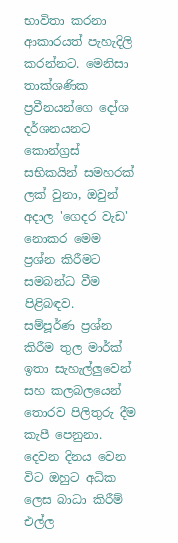භාවිතා කරනා ආකාරයත් පැහැදිලි කරන්නට. මෙනිසා තාක්ශණික ප්‍රවීනයන්ගෙ දෝශ දර්ශනයනට කොන්ග්‍රස් සභිකයින් සමහරක් ලක් වුනා, ඔවුන් අදාල 'ගෙදර වැඩ' නොකර මෙම ප්‍රශ්න කිරීමට සමබන්ධ වීම පිළිබඳව.
සම්පූර්ණ ප්‍රශ්න කිරීම තුල මාර්ක් ඉතා සැහැල්ලුවෙන් සහ කලබලයෙන් තොරව පිලිතුරු දීම කැපී පෙනුනා. දෙවන දිනය වෙන විට ඔහුට අධික ලෙස බාධා කිරීම් එල්ල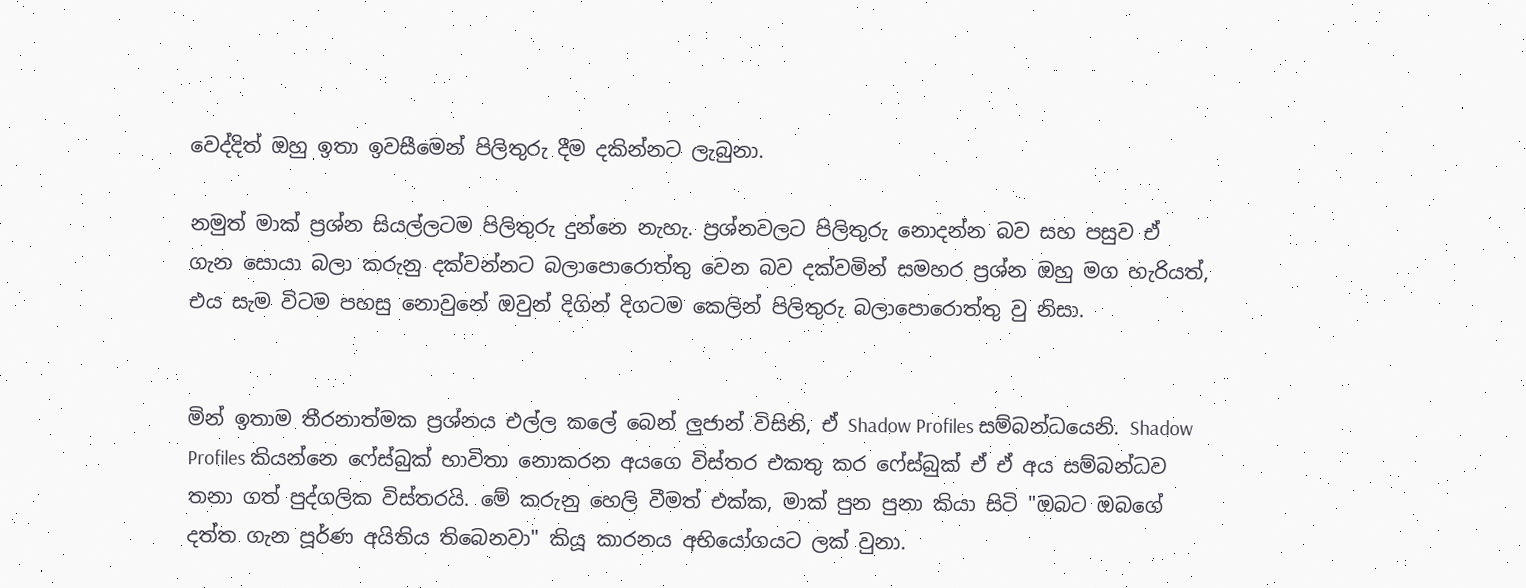වෙද්දිත් ඔහු ඉතා ඉවසීමෙන් පිලිතුරු දීම දකින්නට ලැබුනා.

නමුත් මාක් ප්‍රශ්න සියල්ලටම පිලිතුරු දුන්නෙ නැහැ. ප්‍රශ්නවලට පිලිතුරු නොදන්න බව සහ පසුව ඒ ගැන සොයා බලා කරුනු දක්වන්නට බලාපොරොත්තු වෙන බව දක්වමින් සමහර ප්‍රශ්න ඔහු මග හැරියත්, එය සැම විටම පහසු නොවුනේ ඔවුන් දිගින් දිගටම කෙලින් පිලිතුරු බලාපොරොත්තු වු නිසා.


මින් ඉතාම තීරනාත්මක ප්‍රශ්නය එල්ල කලේ බෙන් ලුජාන් විසිනි, ඒ Shadow Profiles සම්බන්ධයෙනි. Shadow Profiles කියන්නෙ ෆේස්බුක් භාවිතා නොකරන අයගෙ විස්තර එකතු කර ෆේස්බුක් ඒ ඒ අය සම්බන්ධව තනා ගත් පුද්ගලික විස්තරයි. මේ කරුනු හෙලි වීමත් එක්ක, මාක් පුන පුනා කියා සිටි "ඔබට ඔබගේ දත්ත ගැන පූර්ණ අයිතිය තිබෙනවා" කියූ කාරනය අභියෝගයට ලක් වුනා.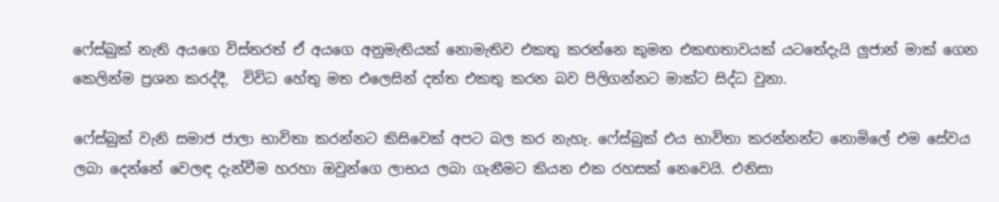ෆේස්බුක් නැති අයගෙ විස්තරත් ඒ අයගෙ අනුමැතියක් නොමැතිව එකතු කරන්නෙ කුමන එකඟතාවයක් යටතේදැයි ලුජාන් මාක් ගෙන කෙලින්ම ප්‍රශන කරද්දී,  විවිධ හේතු මත එලෙසින් දත්ත එකතු කරන බව පිලිගන්නට මාක්ට සිද්ධ වුනා.

ෆේස්බුක් වැනි සමාජ ජාලා භාවිතා කරන්නට කිසිවෙක් අපට බල කර නැහැ. ෆේස්බුක් එය භාවිතා කරන්නන්ට නොමිලේ එම සේවය ලබා දෙන්නේ වෙලඳ දැන්වීම හරහා ඔවුන්ගෙ ලාභය ලබා ගැනීමට කියන එක රහසක් නෙවෙයි. එනිසා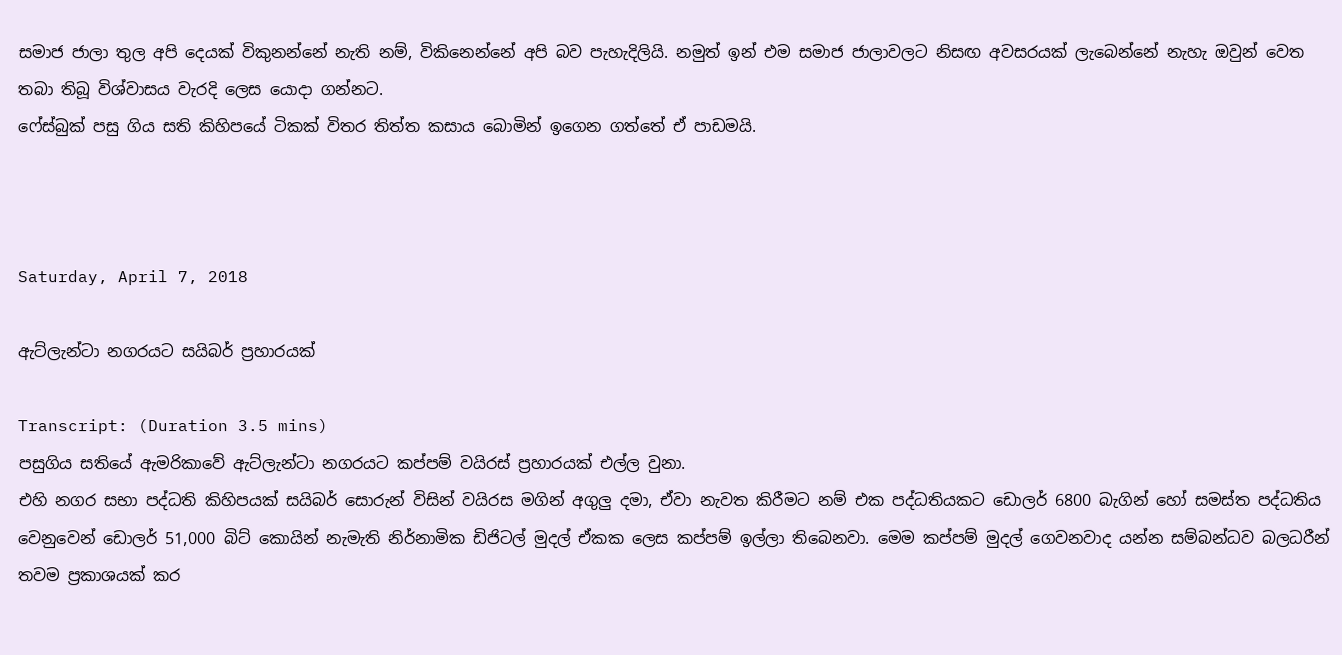සමාජ ජාලා තුල අපි දෙයක් විකුනන්නේ නැති නම්, විකිනෙන්නේ අපි බව පැහැදිලියි. නමුත් ඉන් එම සමාජ ජාලාවලට නිසඟ අවසරයක් ලැබෙන්නේ නැහැ ඔවුන් වෙත තබා තිබූ විශ්වාසය වැරදි ලෙස යොදා ගන්නට.
ෆේස්බුක් පසු ගිය සති කිහිපයේ ටිකක් විතර තිත්ත කසාය බොමින් ඉගෙන ගත්තේ ඒ පාඩමයි.



Saturday, April 7, 2018

ඇට්ලැන්ටා නගරයට සයිබර් ප්‍රහාරයක්

Transcript: (Duration 3.5 mins)
පසුගිය සතියේ ඇමරිකාවේ ඇට්ලැන්ටා නගරයට කප්පම් වයිරස් ප්‍රහාරයක් එල්ල වුනා.
එහි නගර සභා පද්ධති කිහිපයක් සයිබර් සොරුන් විසින් වයිරස මගින් අගුලු දමා, ඒවා නැවත කිරීමට නම් එක පද්ධතියකට ඩොලර් 6800 බැගින් හෝ සමස්ත පද්ධතිය වෙනුවෙන් ඩොලර් 51,000 බිට් කොයින් නැමැති නිර්නාමික ඩිජිටල් මුදල් ඒකක ලෙස කප්පම් ඉල්ලා තිබෙනවා. මෙම කප්පම් මුදල් ගෙවනවාද යන්න සම්බන්ධව බලධරීන් තවම ප්‍රකාශයක් කර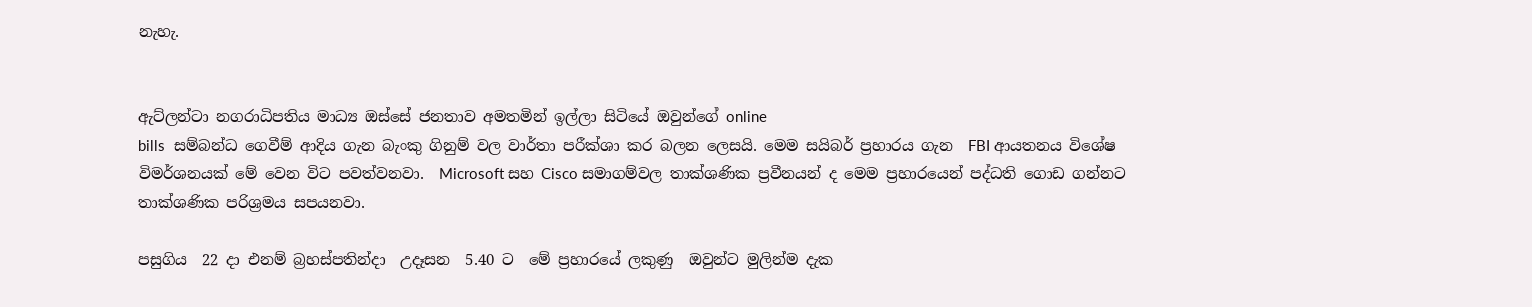නැහැ.


ඇට්ලන්ටා නගරාධිපතිය මාධ්‍ය ඔස්සේ ජනතාව අමතමින් ඉල්ලා සිටියේ ඔවුන්ගේ online
bills  සම්බන්ධ ගෙවීම් ආදිය ගැන බැංකු ගිනුම් වල වාර්තා පරීක්ශා කර බලන ලෙසයි. මෙම සයිබර් ප්‍රහාරය ගැන  FBI ආයතනය විශේෂ විමර්ශනයක් මේ වෙන විට පවත්වනවා.  Microsoft සහ Cisco සමාගම්වල තාක්ශණික ප්‍රවීනයන් ද මෙම ප්‍රහාරයෙන් පද්ධති ගොඩ ගන්නට තාක්ශණික පරිශ්‍රමය සපයනවා.

පසුගිය  22 දා එනම් බ්‍රහස්පතින්දා  උදෑසන  5.40 ට  මේ ප්‍රහාරයේ ලකුණු  ඔවුන්ට මුලින්ම දැක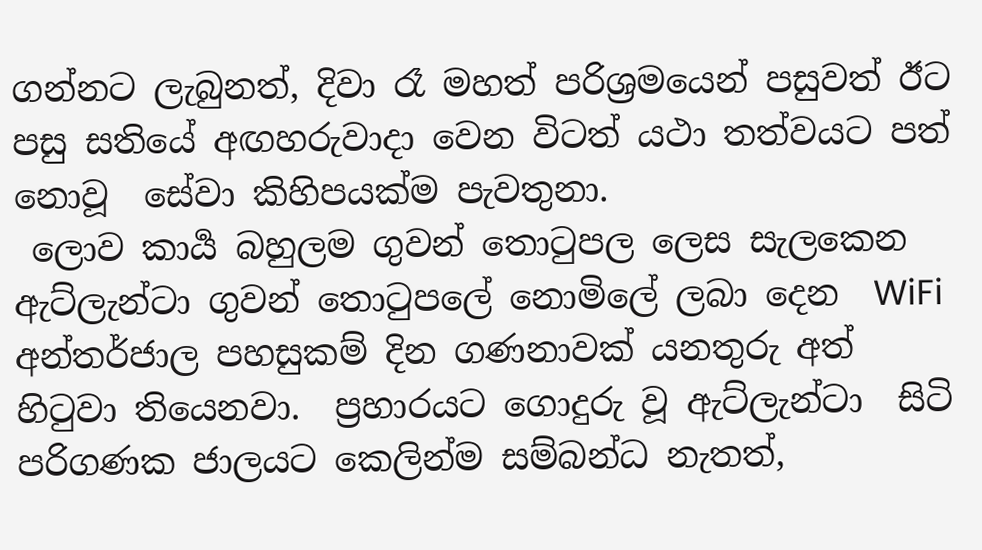ගන්නට ලැබුනත්, දිවා රෑ මහත් පරිශ්‍රමයෙන් පසුවත් ඊට පසු සතියේ අඟහරුවාදා වෙන විටත් යථා තත්වයට පත් නොවූ  සේවා කිහිපයක්ම පැවතුනා.
 ලොව කාර්‍ය බහුලම ගුවන් තොටුපල ලෙස සැලකෙන  ඇට්ලැන්ටා ගුවන් තොටුපලේ නොමිලේ ලබා දෙන  WiFi අන්තර්ජාල පහසුකම් දින ගණනාවක් යනතුරු අත් හිටුවා තියෙනවා.  ප්‍රහාරයට ගොදුරු වූ ඇට්ලැන්ටා  සිටි පරිගණක ජාලයට කෙලින්ම සම්බන්ධ නැතත්,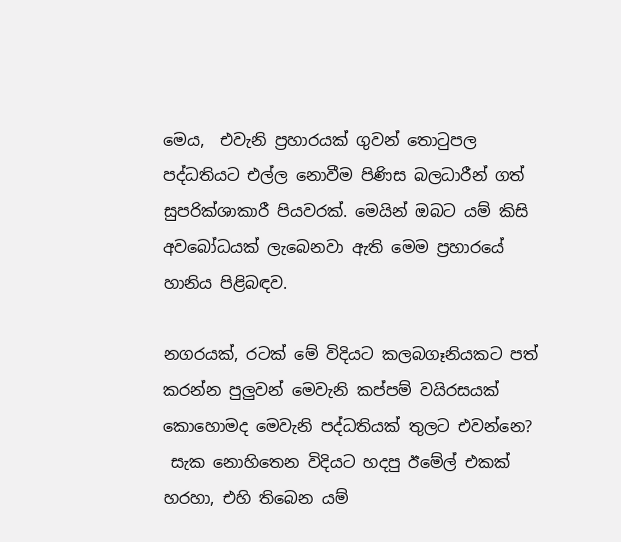මෙය,  එවැනි ප්‍රහාරයක් ගුවන් තොටුපල පද්ධතියට එල්ල නොවීම පිණිස බලධාරීන් ගත් සුපරික්ශාකාරී පියවරක්. මෙයින් ඔබට යම් කිසි අවබෝධයක් ලැබෙනවා ඇති මෙම ප්‍රහාරයේ හානිය පිළිබඳව.

නගරයක්, රටක් මේ විදියට කලබගෑනියකට පත් කරන්න පුලුවන් මෙවැනි කප්පම් වයිරසයක් කොහොමද මෙවැනි පද්ධතියක් තුලට එවන්නෙ?
 සැක නොහිතෙන විදියට හදපු ඊමේල් එකක් හරහා, එහි තිබෙන යම්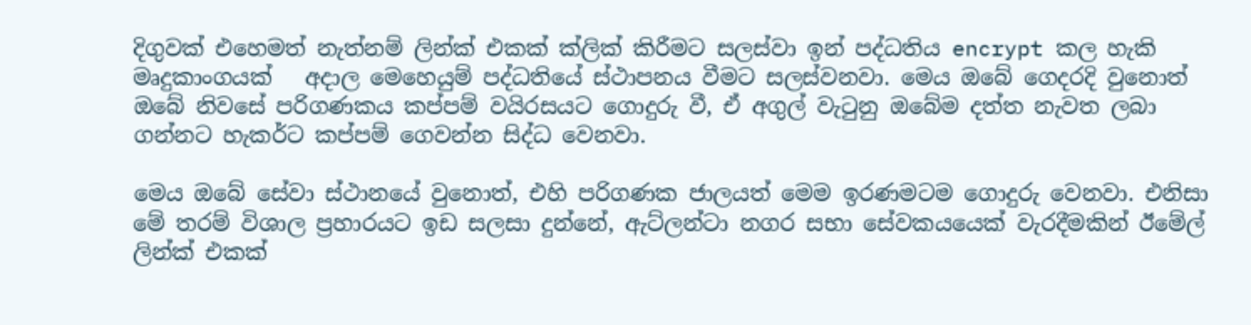දිගුවක් එහෙමත් නැත්නම් ලින්ක් එකක් ක්ලික් කිරීමට සලස්වා ඉන් පද්ධතිය encrypt කල හැකි මෘදුකාංගයක්   අදාල මෙහෙයුම් පද්ධතියේ ස්ථාපනය වීමට සලස්වනවා. මෙය ඔබේ ගෙදරදි වුනොත් ඔබේ නිවසේ පරිගණකය කප්පම් වයිරසයට ගොදුරු වී, ඒ අගුල් වැටුනු ඔබේම දත්ත නැවත ලබා ගන්නට හැකර්ට කප්පම් ගෙවන්න සිද්ධ වෙනවා.

මෙය ඔබේ සේවා ස්ථානයේ වුනොත්, එහි පරිගණක ජාලයත් මෙම ඉරණමටම ගොදුරු වෙනවා. එනිසා මේ තරම් විශාල ප්‍රහාරයට ඉඩ සලසා දුන්නේ, ඇට්ලන්ටා නගර සභා සේවකයයෙක් වැරදීමකින් ඊමේල් ලින්ක් එකක්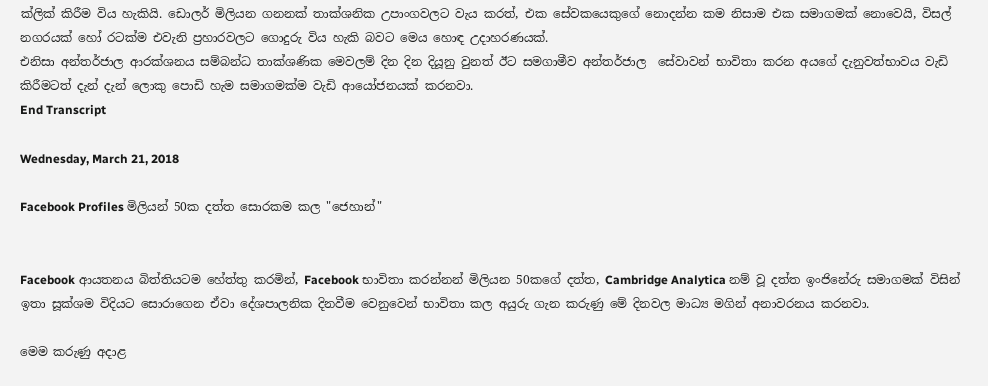ක්ලික් කිරීම විය හැකියි. ඩොලර් මිලියන ගනනක් තාක්ශනික උපාංගවලට වැය කරත්, එක සේවකයෙකුගේ නොදන්න කම නිසාම එක සමාගමක් නොවෙයි, විසල් නගරයක් හෝ රටක්ම එවැනි ප්‍රහාරවලට ගොදුරු විය හැකි බවට මෙය හොඳ උදාහරණයක්.
එනිසා අන්තර්ජාල ආරක්ශනය සම්බන්ධ තාක්ශණික මෙවලම් දින දින දියූනු වුනත් ඊට සමගාමීව අන්තර්ජාල  සේවාවන් භාවිතා කරන අයගේ දැනුවත්භාවය වැඩි කිරීමටත් දැන් දැන් ලොකු පොඩි හැම සමාගමක්ම වැඩි ආයෝජනයක් කරනවා.
End Transcript

Wednesday, March 21, 2018

Facebook Profiles මිලියන් 50ක දත්ත සොරකම කල "ජෙහාන්"


Facebook ආයතනය බිත්තියටම හේත්තු කරමින්, Facebook භාවිතා කරන්නන් මිලියන 50කගේ දත්ත, Cambridge Analytica නම් වූ දත්ත ඉංජිනේරු සමාගමක් විසින් ඉතා සූක්ශම විදියට සොරාගෙන ඒවා දේශපාලනික දිනවීම වෙනුවෙන් භාවිතා කල අයුරු ගැන කරුණු මේ දිනවල මාධ්‍ය මගින් අනාවරනය කරනවා.

මෙම කරුණු අදාළ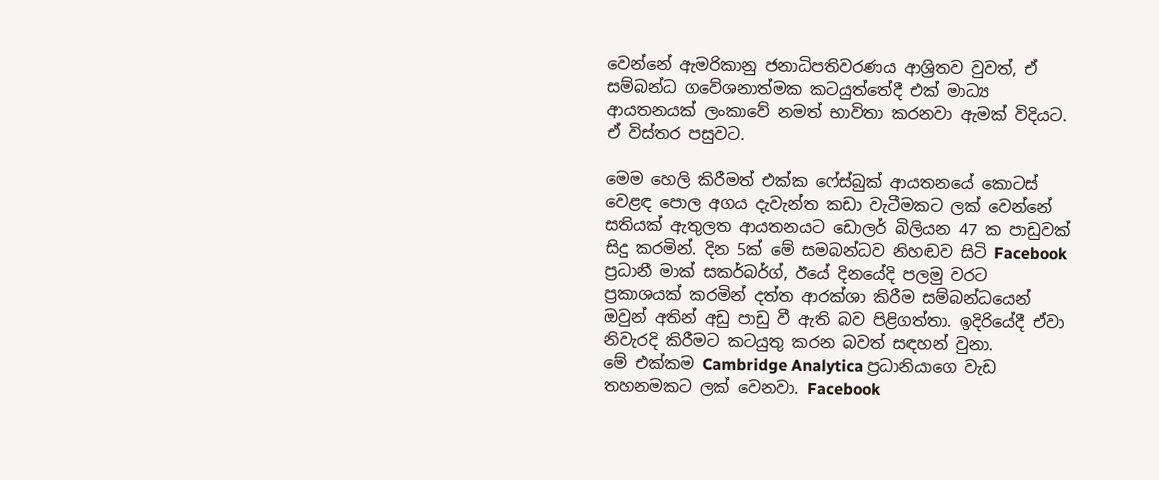වෙන්නේ ඇමරිකානු ජනාධිපතිවරණය ආශ්‍රිතව වුවත්, ඒ සම්බන්ධ ගවේශනාත්මක කටයුත්තේදී එක් මාධ්‍ය ආයතනයක් ලංකාවේ නමත් භාවිතා කරනවා ඇමක් විදියට. ඒ විස්තර පසුවට.

මෙම හෙලි කිරීමත් එක්ක ෆේස්බුක් ආයතනයේ කොටස් වෙළඳ පොල අගය දැවැන්ත කඩා වැටීමකට ලක් වෙන්නේ සතියක් ඇතුලත ආයතනයට ඩොලර් බිලියන 47 ක පාඩුවක් සිදු කරමින්. දින 5ක් මේ සමබන්ධව නිහඬව සිටි Facebook ප්‍රධානී මාක් සකර්බර්ග්, ඊයේ දිනයේදි පලමු වරට ප්‍රකාශයක් කරමින් දත්ත ආරක්ශා කිරීම සම්බන්ධයෙන් ඔවුන් අතින් අඩු පාඩු වී ඇති බව පිළිගත්තා. ඉදිරියේදී ඒවා නිවැරදි කිරීමට කටයුතු කරන බවත් සඳහන් වුනා.
මේ එක්කම Cambridge Analytica ප්‍රධානියාගෙ වැඩ තහනමකට ලක් වෙනවා. Facebook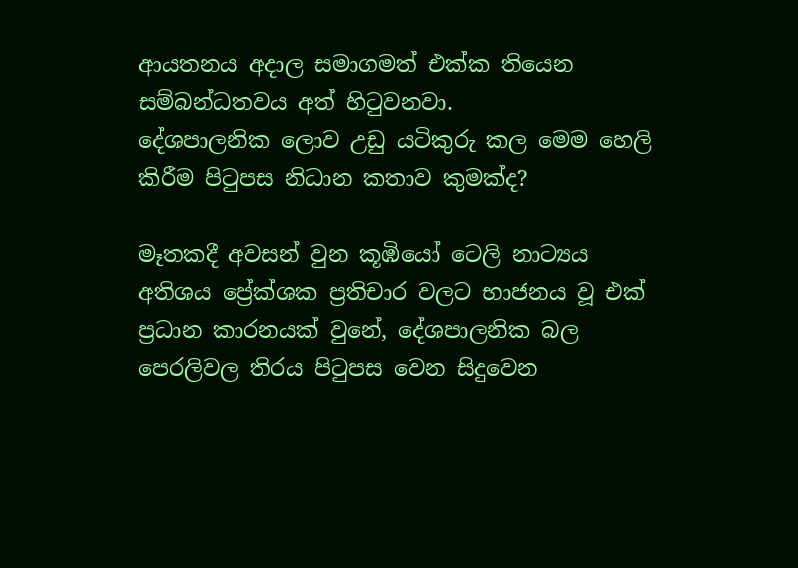ආයතනය අදාල සමාගමත් එක්ක තියෙන සම්බන්ධතවය අත් හිටුවනවා.
දේශපාලනික ලොව උඩු යටිකුරු කල මෙම හෙලි කිරීම පිටුපස නිධාන කතාව කුමක්ද?

මෑතකදී අවසන් වුන කූඹියෝ ටෙලි නාට්‍යය අතිශය ප්‍රේක්ශක ප්‍රතිචාර වලට භාජනය වූ එක් ප්‍රධාන කාරනයක් වුනේ, දේශපාලනික බල පෙරලිවල තිරය පිටුපස වෙන සිදුවෙන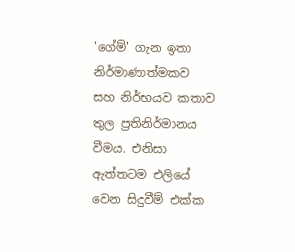'ගේම්' ගැන ඉතා නිර්මාණාත්මකව සහ නිර්භයව කතාව තුල ප්‍රතිනිර්මානය වීමය. එනිසා ඇත්තටම එලියේ වෙන සිදුවීම් එක්ක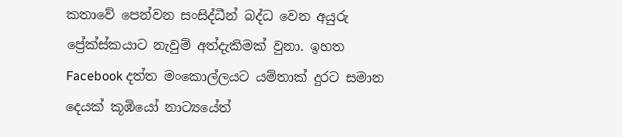කතාවේ පෙන්වන සංසිද්ධීන් බද්ධ වෙන අයුරු ප්‍රේක්ස්කයාට නැවුම් අත්දැකිමක් වුනා. ඉහත Facebook දත්ත මංකොල්ලයට යම්තාක් දුරට සමාන දෙයක් කූඹියෝ නාට්‍යයේත්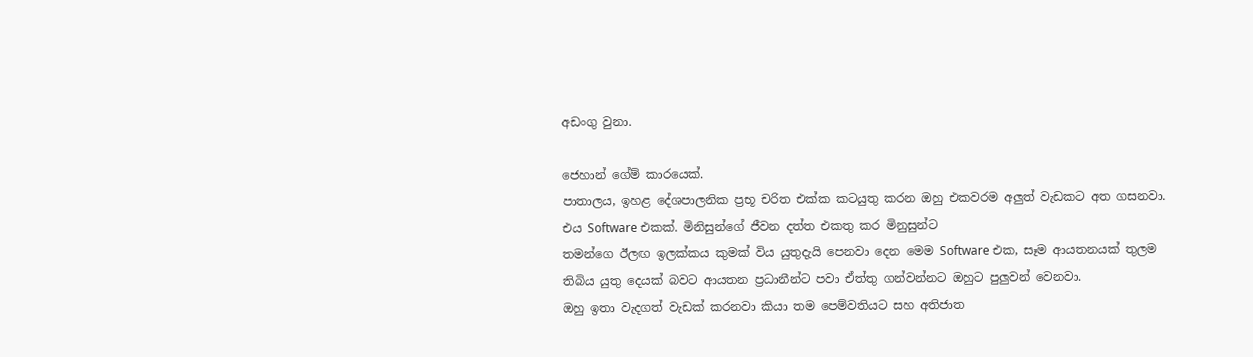අඩංගු වුනා.

ජෙහාන් ගේම් කාරයෙක්.
පාතාලය, ඉහළ දේශපාලනික ප්‍රභූ චරිත එක්ක කටයුතු කරන ඔහු එකවරම අලුත් වැඩකට අත ගසනවා. එය Software එකක්. මිනිසුන්ගේ ජීවන දත්ත එකතු කර මිනුසුන්ට
තමන්ගෙ ඊලඟ ඉලක්කය කුමක් විය යුතුදැයි පෙනවා දෙන මෙම Software එක, සෑම ආයතනයක් තුලම තිබිය යුතු දෙයක් බවට ආයතන ප්‍රධානීන්ට පවා ඒත්තු ගන්වන්නට ඔහුට පුලුවන් වෙනවා.
ඔහු ඉතා වැදගත් වැඩක් කරනවා කියා තම පෙම්වතියට සහ අතිජාත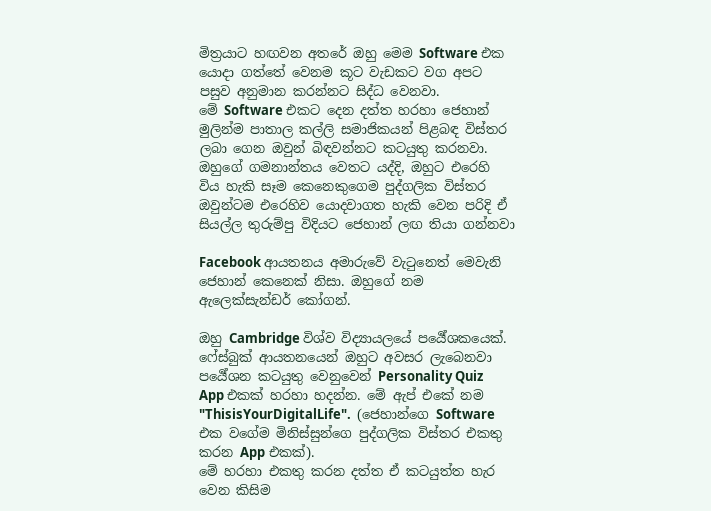මිත්‍රයාට හඟවන අතරේ ඔහු මෙම Software එක යොදා ගත්තේ වෙනම කූට වැඩකට වග අපට පසුව අනුමාන කරන්නට සිද්ධ වෙනවා.
මේ Software එකට දෙන දත්ත හරහා ජෙහාන් මුලින්ම පාතාල කල්ලි සමාජිකයන් පිළබඳ විස්තර ලබා ගෙන ඔවුන් බිඳවන්නට කටයුතු කරනවා. ඔහුගේ ගමනාන්තය වෙතට යද්දි, ඔහුට එරෙහි විය හැකි සෑම කෙනෙකුගෙම පුද්ගලික විස්තර ඔවුන්ටම එරෙහිව යොදවාගත හැකි වෙන පරිදි ඒ සියල්ල තුරුම්පු විදියට ජෙහාන් ලඟ තියා ගන්නවා

Facebook ආයතනය අමාරුවේ වැටුනෙත් මෙවැනි ජෙහාන් කෙනෙක් නිසා. ඔහුගේ නම ඇලෙක්සැන්ඩර් කෝගන්.

ඔහු Cambridge විශ්ව විද්‍යායලයේ පර්‍යේශකයෙක්. ෆේස්බුක් ආයතනයෙන් ඔහුට අවසර ලැබෙනවා පර්‍යේශන කටයුතු වෙනුවෙන් Personality Quiz App එකක් හරහා හදන්න. මේ ඇප් එකේ නම "ThisisYourDigitalLife".  (ජෙහාන්ගෙ Software එක වගේම මිනිස්සුන්ගෙ පුද්ගලික විස්තර එකතු කරන App එකක්).
මේ හරහා එකතු කරන දත්ත ඒ කටයුත්ත හැර වෙන කිසිම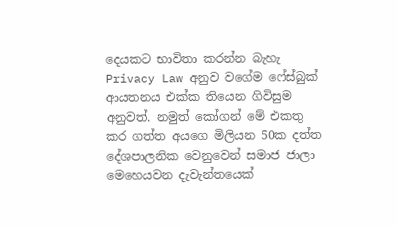දෙයකට භාවිතා කරන්න බැහැ Privacy Law අනුව වගේම ෆේස්බුක් ආයතනය එක්ක තියෙන ගිවිසුම අනුවත්. නමුත් කෝගන් මේ එකතු කර ගත්ත අයගෙ මිලියන 50ක දත්ත දේශපාලනික වෙනුවෙන් සමාජ ජාලා මෙහෙයවන දැවැන්තයෙක්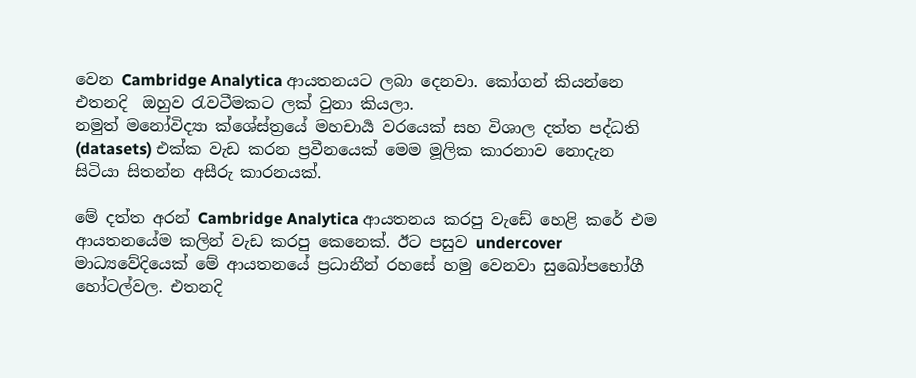වෙන Cambridge Analytica ආයතනයට ලබා දෙනවා. කෝගන් කියන්නෙ එතනදි  ඔහුව රැවටීමකට ලක් වුනා කියලා.
නමුත් මනෝවිද්‍යා ක්ශේස්ත්‍රයේ මහචාර්‍ය වරයෙක් සහ විශාල දත්ත පද්ධති (datasets) එක්ක වැඩ කරන ප්‍රවීනයෙක් මෙම මූලික කාරනාව නොදැන සිටියා සිතන්න අසීරු කාරනයක්.

මේ දත්ත අරන් Cambridge Analytica ආයතනය කරපු වැඩේ හෙළි කරේ එම ආයතනයේම කලින් වැඩ කරපු කෙනෙක්. ඊට පසුව undercover මාධ්‍යවේදියෙක් මේ ආයතනයේ ප්‍රධානීන් රහසේ හමු වෙනවා සුඛෝපභෝගී හෝටල්වල. එතනදි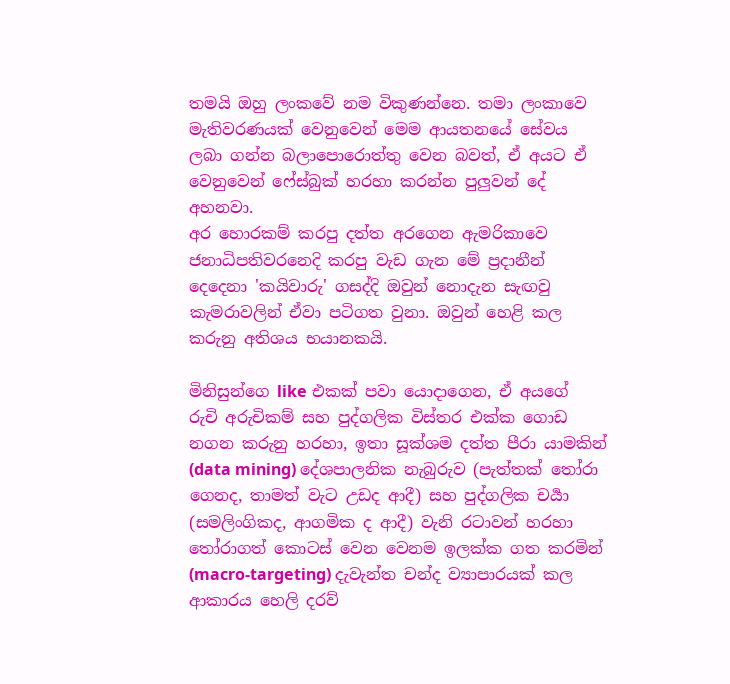තමයි ඔහු ලංකවේ නම විකුණන්නෙ. තමා ලංකාවෙ මැතිවරණයක් වෙනුවෙන් මෙම ආයතනයේ සේවය ලබා ගන්න බලාපොරොත්තු වෙන බවත්, ඒ අයට ඒ වෙනුවෙන් ෆේස්බුක් හරහා කරන්න පුලුවන් දේ අහනවා.
අර හොරකම් කරපු දත්ත අරගෙන ඇමරිකාවෙ ජනාධිපතිවරනෙදි කරපු වැඩ ගැන මේ ප්‍රදානීන් දෙදෙනා 'කයිවාරු' ගසද්දි ඔවුන් නොදැන සැඟවු කැමරාවලින් ඒවා පටිගත වුනා. ඔවුන් හෙළි කල කරුනු අතිශය භයානකයි.

මිනිසුන්ගෙ like එකක් පවා යොදාගෙන, ඒ අයගේ රුචි අරුචිකම් සහ පුද්ගලික විස්තර එක්ක ගොඩ නගන කරුනු හරහා, ඉතා සූක්ශම දත්ත පීරා යාමකින් (data mining) දේශපාලනික නැබුරුව (පැත්තක් තෝරා ගෙනද, තාමත් වැට උඩද ආදී) සහ පුද්ගලික චර්‍යා (සමලිංගිකද, ආගමික ද ආදී) වැනි රටාවන් හරහා තෝරාගත් කොටස් වෙන වෙනම ඉලක්ක ගත කරමින් (macro-targeting) දැවැන්ත චන්ද ව්‍යාපාරයක් කල ආකාරය හෙලි දරව්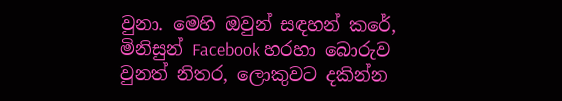වුනා. මෙහි ඔවුන් සඳහන් කරේ, මිනිසුන් Facebook හරහා බොරුව වුනත් නිතර, ලොකුවට දකින්න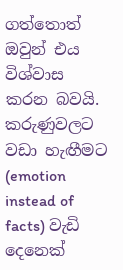ගත්තොත් ඔවුන් එය විශ්වාස කරන බවයි. කරුණුවලට වඩා හැඟීමට (emotion instead of facts) වැඩි දෙනෙක්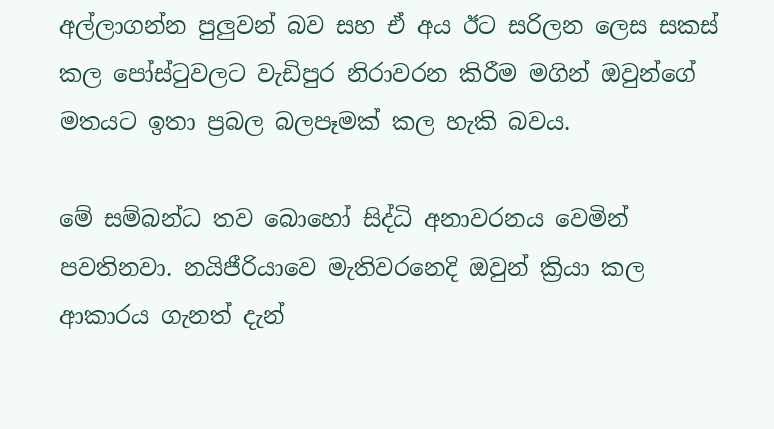අල්ලාගන්න පුලුවන් බව සහ ඒ අය ඊට සරිලන ලෙස සකස් කල පෝස්ටුවලට වැඩිපුර නිරාවරන කිරීම මගින් ඔවුන්ගේ මතයට ඉතා ප්‍රබල බලපෑමක් කල හැකි බවය.

මේ සම්බන්ධ තව බොහෝ සිද්ධි අනාවරනය වෙමින් පවතිනවා. නයිජීරියාවෙ මැතිවරනෙදි ඔවුන් ක්‍රියා කල ආකාරය ගැනත් දැන්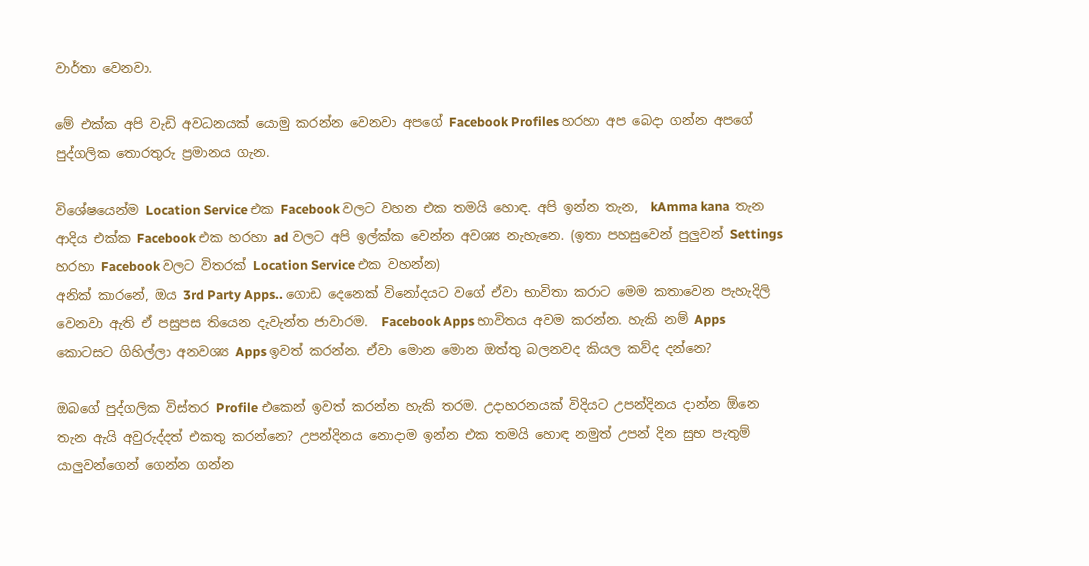වාර්තා වෙනවා.

මේ එක්ක අපි වැඩි අවධනයක් යොමු කරන්න වෙනවා අපගේ Facebook Profiles හරහා අප බෙදා ගන්න අපගේ පුද්ගලික තොරතුරු ප්‍රමානය ගැන.

විශේෂයෙන්ම Location Service එක Facebook වලට වහන එක තමයි හොඳ. අපි ඉන්න තැන,  kAmma kana  තැන ආදිය එක්ක Facebook එක හරහා ad වලට අපි ඉල්ක්ක වෙන්න අවශ්‍ය නැහැනෙ. (ඉතා පහසුවෙන් පුලුවන් Settings හරහා Facebook වලට විතරක් Location Service එක වහන්න)
අනික් කාරනේ, ඔය 3rd Party Apps.. ගොඩ දෙනෙක් විනෝදයට වගේ ඒවා භාවිතා කරාට මෙම කතාවෙන පැහැදිලි වෙනවා ඇති ඒ පසුපස තියෙන දැවැන්ත ජාවාරම.  Facebook Apps භාවිතය අවම කරන්න. හැකි නම් Apps කොටසට ගිහිල්ලා අනවශ්‍ය Apps ඉවත් කරන්න. ඒවා මොන මොන ඔත්තු බලනවද කියල කව්ද දන්නෙ?

ඔබගේ පුද්ගලික විස්තර Profile එකෙන් ඉවත් කරන්න හැකි තරම. උදාහරනයක් විදියට උපන්දිනය දාන්න ඕනෙ තැන ඇයි අවුරුද්දත් එකතු කරන්නෙ? උපන්දිනය නොදාම ඉන්න එක තමයි හොඳ නමුත් උපන් දින සුභ පැතුම් යාලුවන්ගෙන් ගෙන්න ගන්න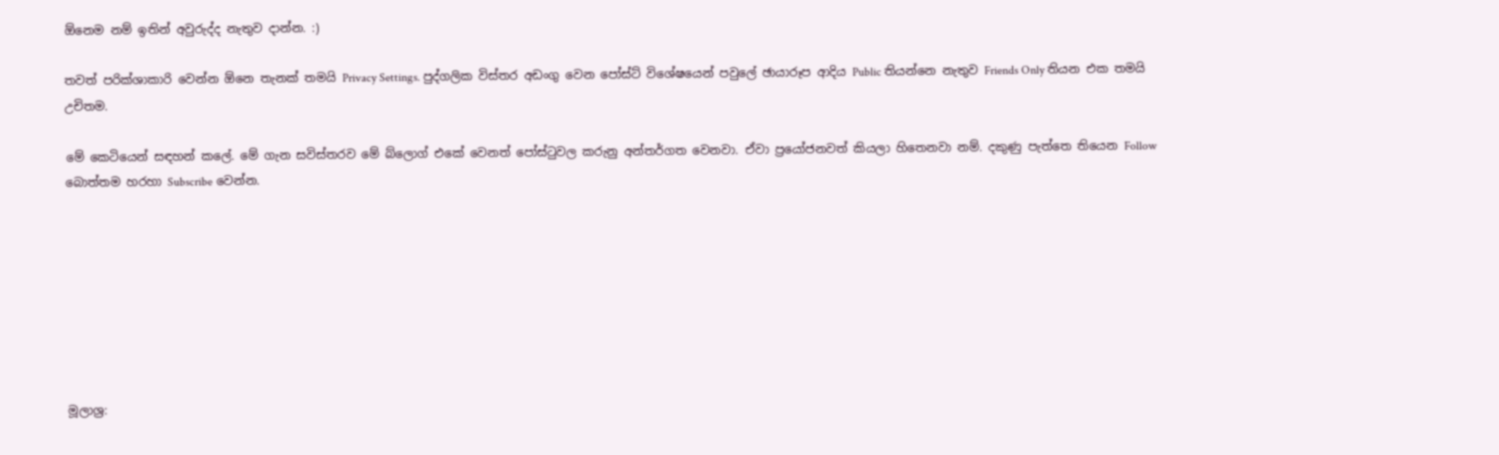ඕනෙම නම් ඉතින් අවුරුද්ද නැතුව දාන්න. :)

තවත් පරික්ශාකාරි වෙන්න ඕනෙ තැනක් තමයි Privacy Settings. පුද්ගලික විස්තර අඩංගු වෙන පෝස්ට් විශේෂයෙන් පවුලේ ඡායාරූප ආදිය Public තියන්නෙ නැතුව Friends Only තියන එක තමයි උචිතම.

මේ කෙටියෙන් සඳහන් කලේ. මේ ගැන සවිස්තරව මේ බ්ලොග් එකේ වෙනත් පෝස්ටුවල කරුනු අන්තර්ගත වෙනවා. ඒවා ප්‍රයෝජනවත් කියලා හිතෙනවා නම්. දකුණු පැත්තෙ තියෙන Follow බොත්තම හරහා Subscribe වෙන්න.








මූලාශ්‍ර: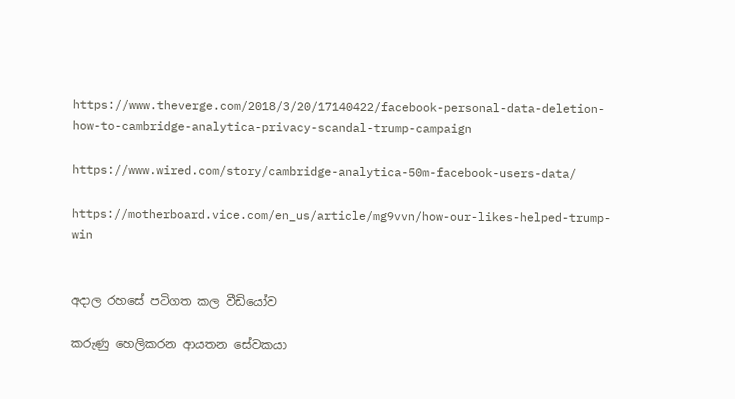https://www.theverge.com/2018/3/20/17140422/facebook-personal-data-deletion-how-to-cambridge-analytica-privacy-scandal-trump-campaign

https://www.wired.com/story/cambridge-analytica-50m-facebook-users-data/

https://motherboard.vice.com/en_us/article/mg9vvn/how-our-likes-helped-trump-win


අදාල රහසේ පටිගත කල වීඩියෝව

කරුණු හෙලිකරන ආයතන සේවකයා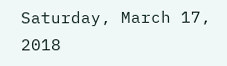Saturday, March 17, 2018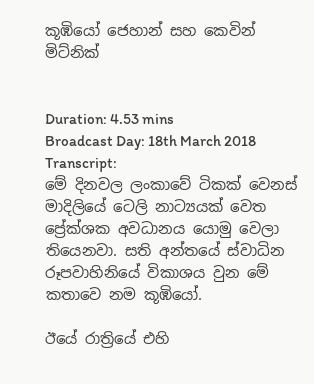කූඹියෝ ජෙහාන් සහ කෙවින් මිට්නික්


Duration: 4.53 mins
Broadcast Day: 18th March 2018
Transcript:
මේ දිනවල ලංකාවේ ටිකක් වෙනස් මාදිලියේ ටෙලි නාට්‍යයක් වෙත ප්‍රේක්ශක අවධානය යොමු වෙලා තියෙනවා. සති අන්තයේ ස්වාධින රූපවාහිනියේ විකාශය වුන මේ කතාවෙ නම කූඹියෝ.

ඊයේ රාත්‍රියේ එහි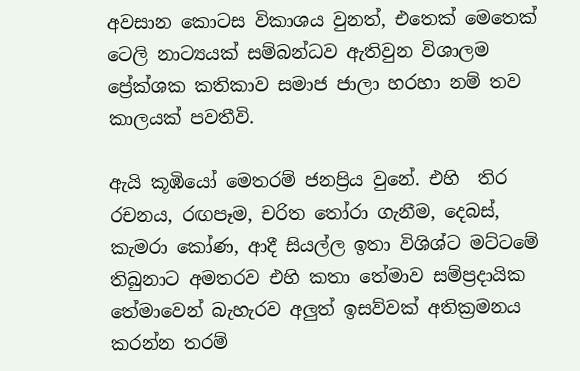අවසාන කොටස විකාශය වුනත්, එතෙක් මෙතෙක් ටෙලි නාට්‍යයක් සම්බන්ධව ඇතිවුන විශාලම ප්‍රේක්ශක කතිකාව සමාජ ජාලා හරහා නම් තව කාලයක් පවතීවි.

ඇයි කූඹියෝ මෙතරම් ජනප්‍රිය වුනේ. එහි  තිර රචනය, රඟපෑම, චරිත තෝරා ගැනීම, දෙබස්, කැමරා කෝණ, ආදී සියල්ල ඉතා විශිශ්ට මට්ටමේ තිබුනාට අමතරව එහි කතා තේමාව සම්ප්‍රදායික තේමාවෙන් බැහැරව අලුත් ඉසව්වක් අතික්‍රමනය කරන්න තරම්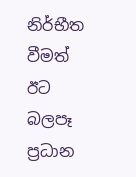නිර්භීත වීමත් ඊට බලපෑ ප්‍රධාන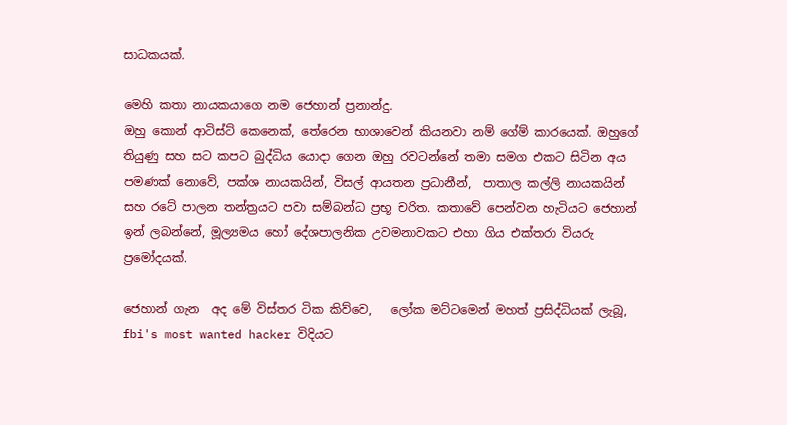සාධකයක්.

මෙහි කතා නායකයාගෙ නම ජෙහාන් ප්‍රනාන්දු.
ඔහු කොන් ආටිස්ට් කෙනෙක්, තේරෙන භාශාවෙන් කියනවා නම් ගේම් කාරයෙක්. ඔහුගේ තියුණු සහ සට කපට බුද්ධිය යොදා ගෙන ඔහු රවටන්නේ තමා සමග එකට සිටින අය පමණක් නොවේ, පක්ශ නායකයින්, විසල් ආයතන ප්‍රධානීන්,  පාතාල කල්ලි නායකයින් සහ රටේ පාලන තන්ත්‍රයට පවා සම්බන්ධ ප්‍රභූ චරිත. කතාවේ පෙන්වන හැටියට ජෙහාන් ඉන් ලබන්නේ, මූල්‍යමය හෝ දේශපාලනික උවමනාවකට එහා ගිය එක්තරා වියරු ප්‍රමෝදයක්.

ජෙහාන් ගැන  අද මේ විස්තර ටික කිව්වෙ,   ලෝක මට්ටමෙන් මහත් ප්‍රසිද්ධියක් ලැබූ, fbi's most wanted hacker විදියට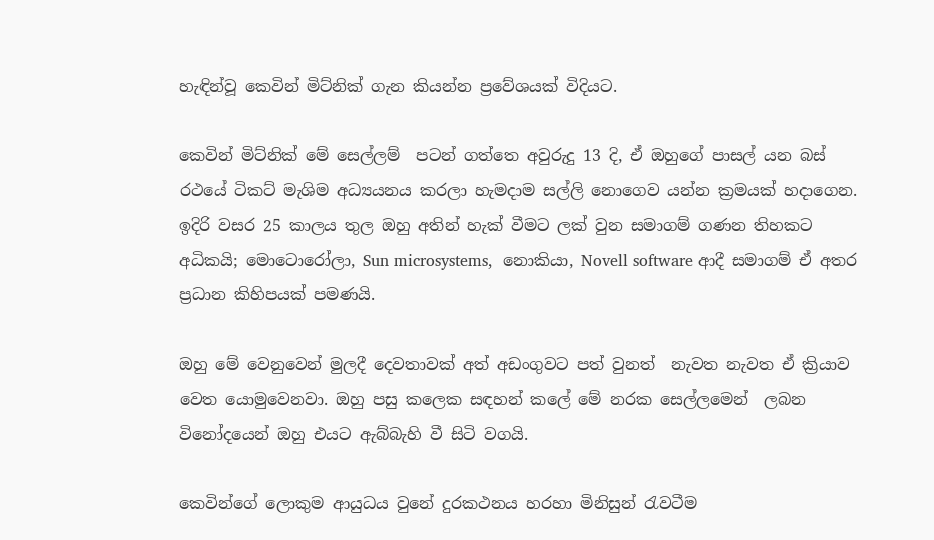හැඳින්වූ කෙවින් මිට්නික් ගැන කියන්න ප්‍රවේශයක් විදියට.

කෙවින් මිට්නික් මේ සෙල්ලම්  පටන් ගත්තෙ අවුරුදු 13 දි, ඒ ඔහුගේ පාසල් යන බස් රථයේ ටිකට් මැශිම අධ්‍යයනය කරලා හැමදාම සල්ලි නොගෙව යන්න ක්‍රමයක් හදාගෙන.
ඉදිරි වසර 25 කාලය තුල ඔහු අතින් හැක් වීමට ලක් වුන සමාගම් ගණන තිහකට අධිකයි; මොටොරෝලා, Sun microsystems,  නොකියා, Novell software ආදී සමාගම් ඒ අතර ප්‍රධාන කිහිපයක් පමණයි.

ඔහු මේ වෙනුවෙන් මුලදී දෙවතාවක් අත් අඩංගුවට පත් වුනත්  නැවත නැවත ඒ ක්‍රියාව වෙත යොමුවෙනවා. ඔහු පසු කලෙක සඳහන් කලේ මේ නරක සෙල්ලමෙන්  ලබන විනෝදයෙන් ඔහු එයට ඇබ්බැහි වී සිටි වගයි.

කෙවින්ගේ ලොකුම ආයුධය වුනේ දුරකථනය හරහා මිනිසුන් රැවටීම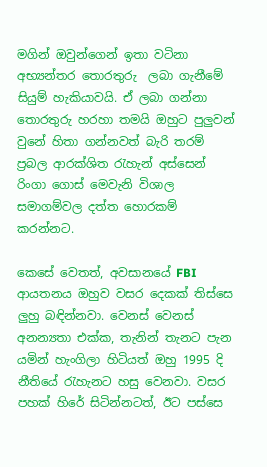මගින් ඔවුන්ගෙන් ඉතා වටිනා අභ්‍යන්තර තොරතුරු  ලබා ගැනීමේ සියුම් හැකියාවයි. ඒ ලබා ගන්නා තොරතුරු හරහා තමයි ඔහුට පුලුවන් වුනේ හිතා ගන්නවත් බැරි තරම් ප්‍රබල ආරක්ශිත රැහැන් අස්සෙන් රිංගා ගොස් මෙවැනි විශාල සමාගම්වල දත්ත හොරකම් කරන්නට.

කෙසේ වෙතත්, අවසානයේ FBI ආයතනය ඔහුව වසර දෙකක් තිස්සෙ ලුහු බඳින්නවා. වෙනස් වෙනස් අනන්‍යතා එක්ක, තැනින් තැනට පැන යමින් හැංගිලා හිටියත් ඔහු 1995 දි නීතියේ රැහැනට හසු වෙනවා. වසර පහක් හිරේ සිටින්නටත්, ඊට පස්සෙ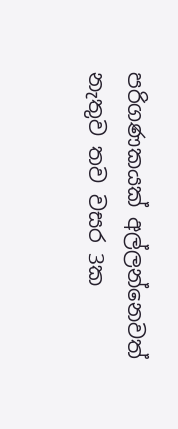පරිගණකයක් අල්ලන්නෙවත් නැතුව තව වසර 3ක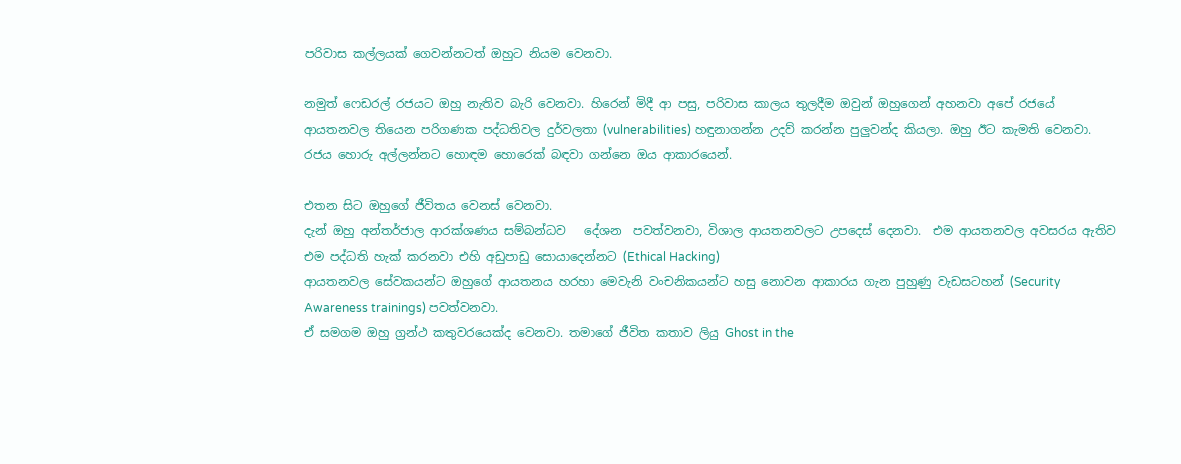පරිවාස කල්ලයක් ගෙවන්නටත් ඔහුට නියම වෙනවා.

නමුත් ෆෙඩරල් රජයට ඔහු නැතිව බැරි වෙනවා. හිරෙන් මිදී ආ පසු, පරිවාස කාලය තුලදීම ඔවුන් ඔහුගෙන් අහනවා අපේ රජයේ ආයතනවල තියෙන පරිගණක පද්ධතිවල දුර්වලතා (vulnerabilities) හඳුනාගන්න උදව් කරන්න පුලුවන්ද කියලා. ඔහු ඊට කැමති වෙනවා. රජය හොරු අල්ලන්නට හොඳම හොරෙක් බඳවා ගන්නෙ ඔය ආකාරයෙන්.

එතන සිට ඔහුගේ ජීවිතය වෙනස් වෙනවා.
දැන් ඔහු අන්තර්ජාල ආරක්ශණය සම්බන්ධව   දේශන  පවත්වනවා, විශාල ආයතනවලට උපදෙස් දෙනවා.  එම ආයතනවල අවසරය ඇතිව එම පද්ධති හැක් කරනවා එහි අඩුපාඩු සොයාදෙන්නට (Ethical Hacking)
ආයතනවල සේවකයන්ට ඔහුගේ ආයතනය හරහා මෙවැනි වංචනිකයන්ට හසු නොවන ආකාරය ගැන පුහුණු වැඩසටහන් (Security Awareness trainings) පවත්වනවා.
ඒ සමගම ඔහු ග්‍රන්ථ කතුවරයෙක්ද වෙනවා. තමාගේ ජීවිත කතාව ලියු Ghost in the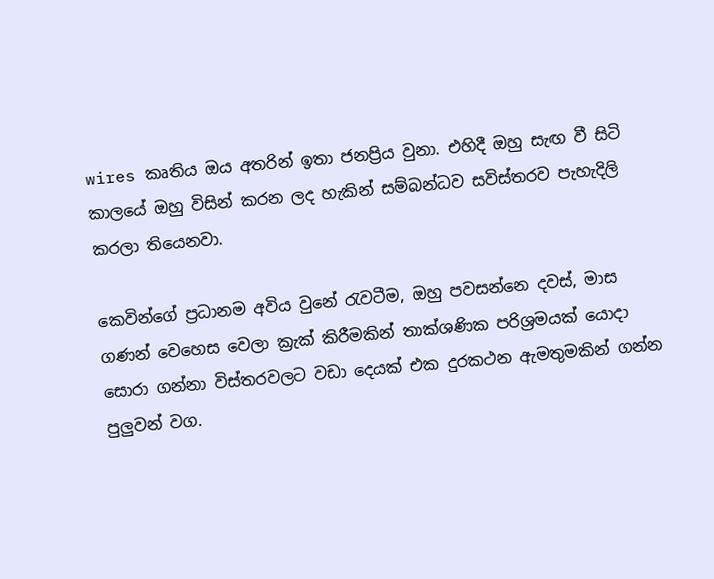wires කෘතිය ඔය අතරින් ඉතා ජනප්‍රිය වුනා. එහිදී ඔහු සැඟ වී සිටි කාලයේ ඔහු විසින් කරන ලද හැකින් සම්බන්ධව සවිස්තරව පැහැදිලි කරලා තියෙනවා.

කෙවින්ගේ ප්‍රධානම අවිය වුනේ රැවටීම, ඔහු පවසන්නෙ දවස්, මාස ගණන් වෙහෙස වෙලා ක්‍රැක් කිරීමකින් තාක්ශණික පරිශ්‍රමයක් යොදා  සොරා ගන්නා විස්තරවලට වඩා දෙයක් එක දුරකථන ඇමතුමකින් ගන්න පුලුවන් වග.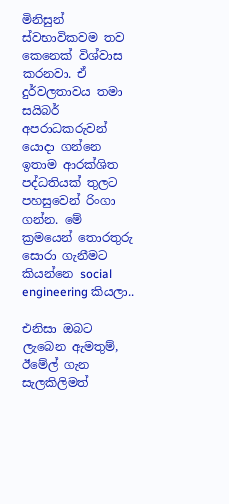මිනිසුන් ස්වභාවිකවම තව කෙනෙක් විශ්වාස කරනවා. ඒ දුර්වලතාවය තමා සයිබර් අපරාධකරුවන් යොදා ගන්නෙ ඉතාම ආරක්ශිත පද්ධතියක් තුලට පහසුවෙන් රිංගා ගන්න. මේ ක්‍රමයෙන් තොරතුරු සොරා ගැනීමට කියන්නෙ social engineering කියලා..

එනිසා ඔබට ලැබෙන ඇමතුම්, ඊමේල් ගැන සැලකිලිමත්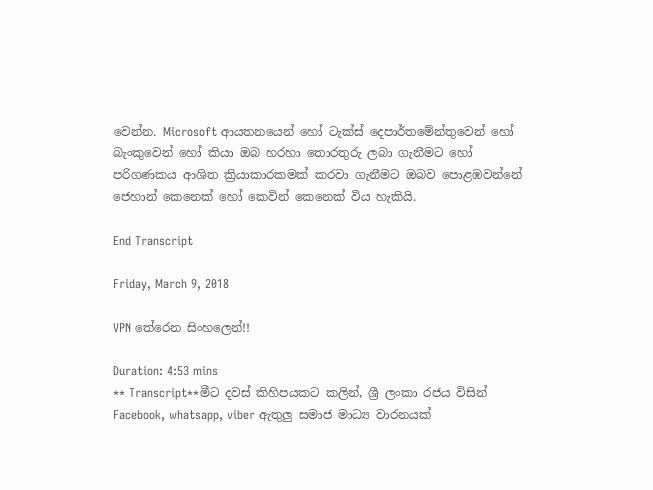වෙන්න. Microsoft ආයතනයෙන් හෝ ටැක්ස් දෙපාර්තමේන්තුවෙන් හෝ බැංකුවෙන් හෝ කියා ඔබ හරහා තොරතුරු ලබා ගැනීමට හෝ  පරිගණකය ආශිත ක්‍රියාකාරකමක් කරවා ගැනීමට ඔබව පොළඹවන්නේ ජෙහාන් කෙනෙක් හෝ කෙවින් කෙනෙක් විය හැකියි.

End Transcript

Friday, March 9, 2018

VPN තේරෙන සිංහලෙන්!!

Duration: 4:53 mins
** Transcript**මීට දවස් කිහිපයකට කලින්, ශ්‍රී ලංකා රජය විසින්  Facebook, whatsapp, viber ඇතුලු සමාජ මාධ්‍ය වාරනයක්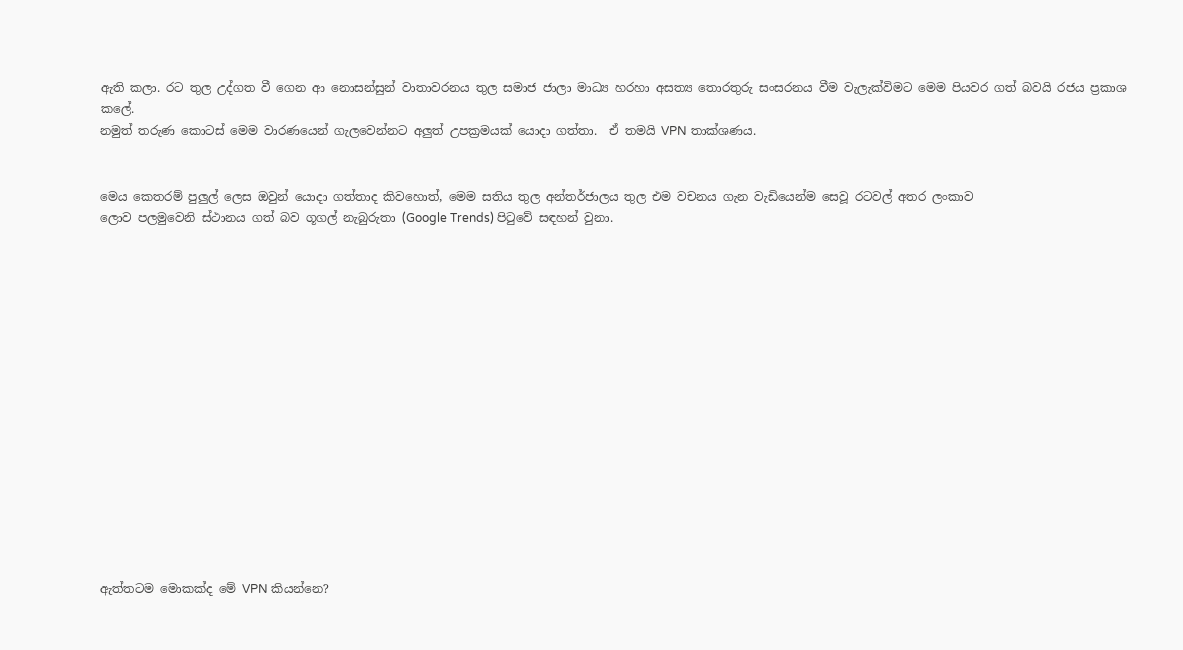ඇති කලා. රට තුල උද්ගත වී ගෙන ආ නොසන්සුන් වාතාවරනය තුල සමාජ ජාලා මාධ්‍ය හරහා අසත්‍ය තොරතුරු සංසරනය වීම වැලැක්විමට මෙම පියවර ගත් බවයි රජය ප්‍රකාශ කලේ.
නමුත් තරුණ කොටස් මෙම වාරණයෙන් ගැලවෙන්නට අලුත් උපක්‍රමයක් යොදා ගත්තා.  ඒ තමයි VPN තාක්ශණය.


මෙය කෙතරම් පුලුල් ලෙස ඔවුන් යොදා ගත්තාද කිවහොත්, මෙම සතිය තුල අන්තර්ජාලය තුල එම වචනය ගැන වැඩියෙන්ම සෙවූ රටවල් අතර ලංකාව
ලොව පලමුවෙනි ස්ථානය ගත් බව ගූගල් නැබුරුතා (Google Trends) පිටුවේ සඳහන් වුනා.
















ඇත්තටම මොකක්ද මේ VPN කියන්නෙ?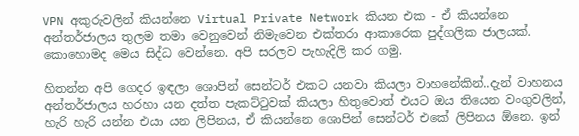VPN අකුරුවලින් කියන්නෙ Virtual Private Network කියන එක - ඒ කියන්නෙ අන්තර්ජාලය තුලම තමා වෙනුවෙන් නිමැවෙන එක්තරා ආකාරෙක පුද්ගලික ජාලයක්. කොහොමද මෙය සිද්ධ වෙන්නෙ. අපි සරලව පැහැදිලි කර ගමු.

හිතන්න අපි ගෙදර ඉඳලා ශොපින් සෙන්ටර් එකට යනවා කියලා වාහනේකින්..දැන් වාහනය අන්තර්ජාලය හරහා යන දත්ත පැකට්ටුවක් කියලා හිතුවොත් එයට ඔය තියෙන වංගුවලින්, හැරි හැරි යන්න එයා යන ලිපිනය, ඒ කියන්නෙ ශොපින් සෙන්ටර් එකේ ලිපිනය ඕනෙ. ඉන්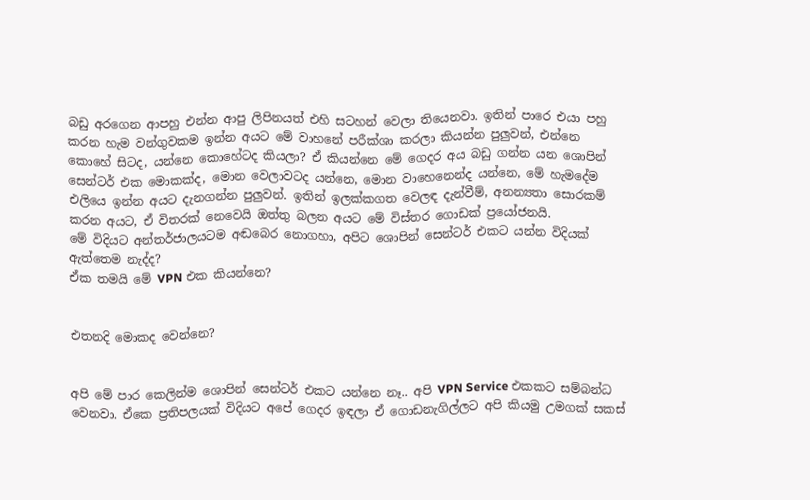බඩු අරගෙන ආපහු එන්න ආපු ලිපිනයත් එහි සටහන් වෙලා තියෙනවා. ඉතින් පාරෙ එයා පහු කරන හැම වන්ගුවකම ඉන්න අයට මේ වාහනේ පරීක්ශා කරලා කියන්න පුලුවන්, එන්නෙ කොහේ සිටද, යන්නෙ කොහේටද කියලා? ඒ කියන්නෙ මේ ගෙදර අය බඩු ගන්න යන ශොපින් සෙන්ටර් එක මොකක්ද, මොන වෙලාවටද යන්නෙ, මොන වාහෙනෙන්ද යන්නෙ, මේ හැමදේම එලියෙ ඉන්න අයට දැනගන්න පුලුවන්. ඉතින් ඉලක්කගත වෙලඳ දැන්වීම්, අනන්‍යතා සොරකම් කරන අයට, ඒ විතරක් නෙවෙයි ඔත්තු බලන අයට මේ විස්තර ගොඩක් ප්‍රයෝජනයි.
මේ විදියට අන්තර්ජාලයටම අඬබෙර නොගහා, අපිට ශොපින් සෙන්ටර් එකට යන්න විදියක් ඇත්තෙම නැද්ද?
ඒක තමයි මේ VPN එක කියන්නෙ?


එතනදි මොකද වෙන්නෙ?


අපි මේ පාර කෙලින්ම ශොපින් සෙන්ටර් එකට යන්නෙ නෑ.. අපි VPN Service එකකට සම්බන්ධ වෙනවා. ඒකෙ ප්‍රතිපලයක් විදියට අපේ ගෙදර ඉඳලා ඒ ගොඩනැගිල්ලට අපි කියමු උමගක් සකස්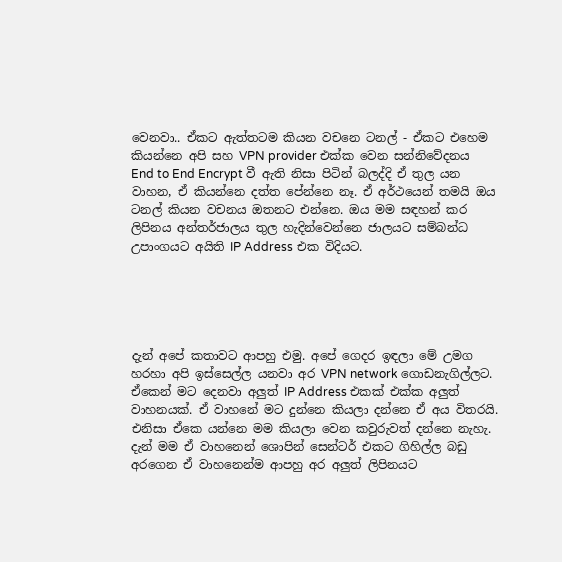වෙනවා.. ඒකට ඇත්තටම කියන වචනෙ ටනල් - ඒකට එහෙම කියන්නෙ අපි සහ VPN provider එක්ක වෙන සන්නිවේදනය End to End Encrypt වී ඇති නිසා පිටින් බලද්දි ඒ තුල යන වාහන, ඒ කියන්නෙ දත්ත පේන්නෙ නෑ. ඒ අර්ථයෙන් තමයි ඔය ටනල් කියන වචනය ඔතනට එන්නෙ. ඔය මම සඳහන් කර ලිපිනය අන්තර්ජාලය තුල හැදින්වෙන්නෙ ජාලයට සම්බන්ධ උපාංගයට අයිති IP Address එක විදියට.





දැන් අපේ කතාවට ආපහු එමු. අපේ ගෙදර ඉඳලා මේ උමග හරහා අපි ඉස්සෙල්ල යනවා අර VPN network ගොඩනැගිල්ලට. ඒකෙන් මට දෙනවා අලුත් IP Address එකක් එක්ක අලුත් වාහනයක්. ඒ වාහනේ මට දුන්නෙ කියලා දන්නෙ ඒ අය විතරයි. එනිසා ඒකෙ යන්නෙ මම කියලා වෙන කවුරුවත් දන්නෙ නැහැ. දැන් මම ඒ වාහනෙන් ශොපින් සෙන්ටර් එකට ගිහිල්ල බඩු අරගෙන ඒ වාහනෙන්ම ආපහු අර අලුත් ලිපිනයට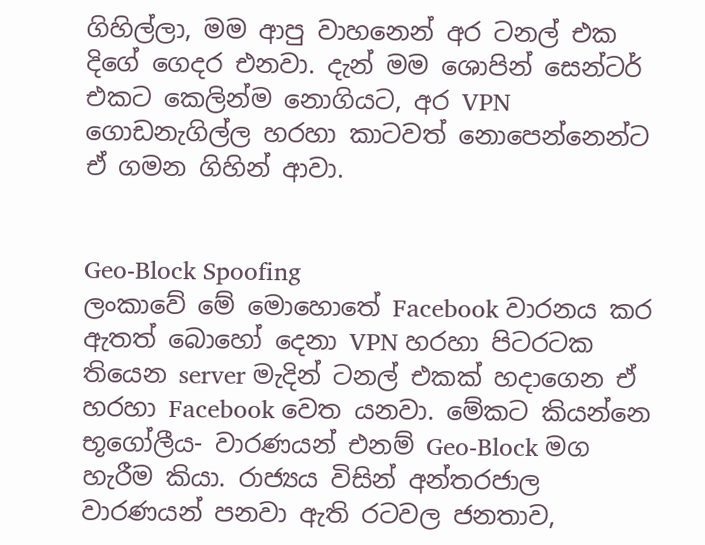ගිහිල්ලා, මම ආපු වාහනෙන් අර ටනල් එක දිගේ ගෙදර එනවා. දැන් මම ශොපින් සෙන්ටර් එකට කෙලින්ම නොගියට, අර VPN ගොඩනැගිල්ල හරහා කාටවත් නොපෙන්නෙන්ට ඒ ගමන ගිහින් ආවා.


Geo-Block Spoofing
ලංකාවේ මේ මොහොතේ Facebook වාරනය කර ඇතත් බොහෝ දෙනා VPN හරහා පිටරටක තියෙන server මැදින් ටනල් එකක් හදාගෙන ඒ හරහා Facebook වෙත යනවා. මේකට කියන්නෙ භූගෝලීය- වාරණයන් එනම් Geo-Block මග හැරීම කියා. රාජ්‍යය විසින් අන්තරජාල වාරණයන් පනවා ඇති රටවල ජනතාව,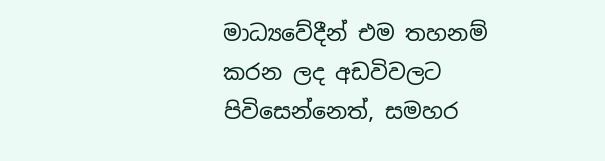මාධ්‍යවේදීන් එම තහනම් කරන ලද අඩවිවලට පිවිසෙන්නෙත්, සමහර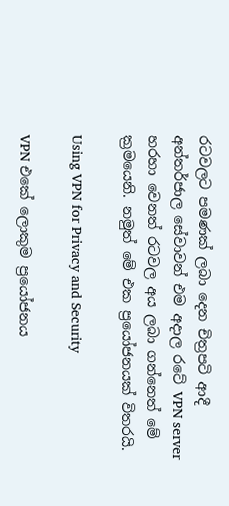රටවලට පමණක් ලබා දෙන චිත්‍රපටි ආදී අන්තර්ජාල සේවාවන් එම අදාල රටේ VPN server හරහා වෙනත් රටවල අය ලබා ගන්නෙත් මේ ක්‍රමයෙනි. නමුත් මේ එක ප්‍රයෝජනයක් විතරයි.

Using VPN for Privacy and Security

VPN එකේ ලොකුම ප්‍රයෝජනය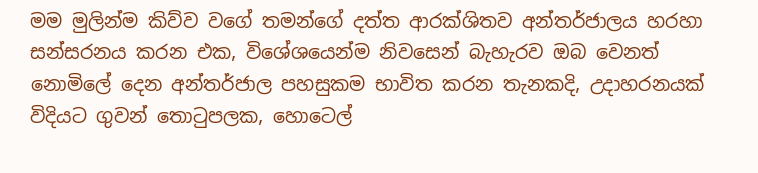මම මුලින්ම කිව්ව වගේ තමන්ගේ දත්ත ආරක්ශිතව අන්තර්ජාලය හරහා සන්සරනය කරන එක, විශේශයෙන්ම නිවසෙන් බැහැරව ඔබ වෙනත් නොමිලේ දෙන අන්තර්ජාල පහසුකම භාවිත කරන තැනකදි, උදාහරනයක් විදියට ගුවන් තොටුපලක, හොටෙල්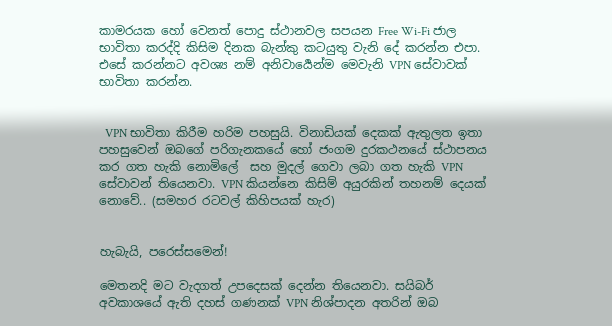කාමරයක හෝ වෙනත් පොදු ස්ථානවල සපයන Free Wi-Fi ජාල භාවිතා කරද්දි කිසිම දිනක බැන්කු කටයුතු වැනි දේ කරන්න එපා. එසේ කරන්නට අවශ්‍ය නම් අනිවාර්‍යෙන්ම මෙවැනි VPN සේවාවක් භාවිතා කරන්න.


  VPN භාවිතා කිරීම හරිම පහසුයි. විනාඩියක් දෙකක් ඇතුලත ඉතා පහසුවෙන් ඔබගේ පරිගැනකයේ හෝ ජංගම දුරකථනයේ ස්ථාපනය කර ගත හැකි නොමිලේ  සහ මුදල් ගෙවා ලබා ගත හැකි VPN සේවාවන් තියෙනවා. VPN කියන්නෙ කිසිම් අයුරකින් තහනම් දෙයක් නොවේ.. (සමහර රටවල් කිහිපයක් හැර)


හැබැයි, පරෙස්සමෙන්!

මෙතනදි මට වැදගත් උපදෙසක් දෙන්න තියෙනවා. සයිබර් අවකාශයේ ඇති දහස් ගණනක් VPN නිශ්පාදන අතරින් ඔබ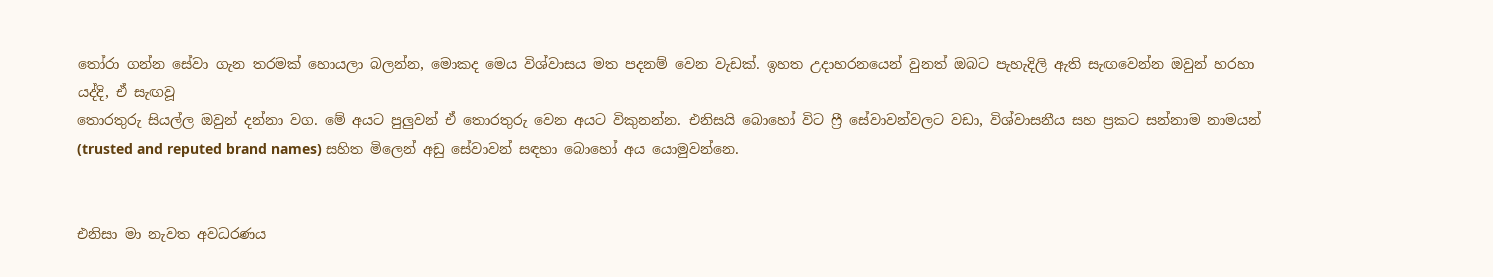තෝරා ගන්න සේවා ගැන තරමක් හොයලා බලන්න, මොකද මෙය විශ්වාසය මත පදනම් වෙන වැඩක්. ඉහත උදාහරනයෙන් වුනත් ඔබට පැහැදිලි ඇති සැඟවෙන්න ඔවුන් හරහා යද්දි, ඒ සැඟවූ
තොරතුරු සියල්ල ඔවුන් දන්නා වග. මේ අයට පුලුවන් ඒ තොරතුරු වෙන අයට විකුනන්න. එනිසයි බොහෝ විට ෆ්‍රී සේවාවන්වලට වඩා, විශ්වාසනීය සහ ප්‍රකට සන්නාම නාමයන් (trusted and reputed brand names) සහිත මිලෙන් අඩු සේවාවන් සඳහා බොහෝ අය යොමුවන්නෙ.


එනිසා මා නැවත අවධරණය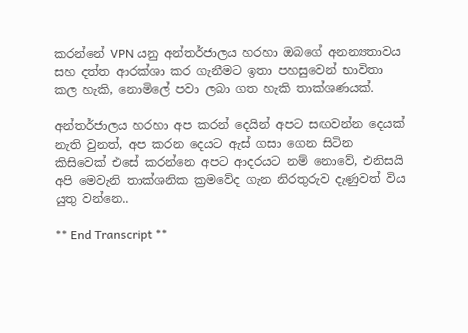කරන්නේ VPN යනු අන්තර්ජාලය හරහා ඔබගේ අනන්‍යතාවය සහ දත්ත ආරක්ශා කර ගැනීමට ඉතා පහසුවෙන් භාවිතා කල හැකි, නොමිලේ පවා ලබා ගත හැකි තාක්ශණයක්.

අන්තර්ජාලය හරහා අප කරන් දෙයින් අපට සඟවන්න දෙයක් නැති වුනත්, අප කරන දෙයට ඇස් ගසා ගෙන සිටින කිසිවෙක් එසේ කරන්නෙ අපට ආදරයට නම් නොවේ, එනිසයි අපි මෙවැනි තාක්ශනික ක්‍රමවේද ගැන නිරතුරුව දැණුවත් විය යුතු වන්නෙ..

** End Transcript **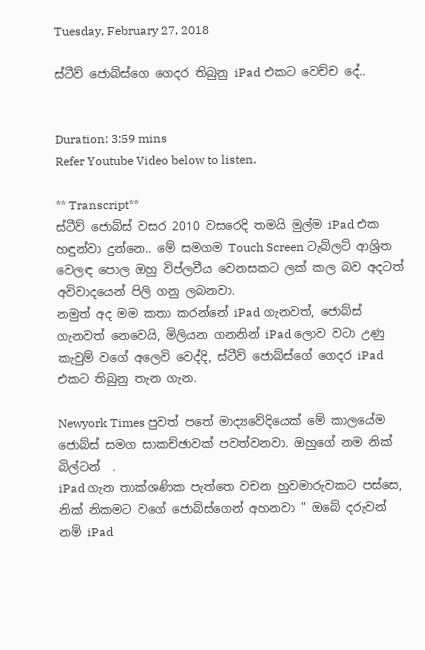Tuesday, February 27, 2018

ස්ටීව් ජොබ්ස්ගෙ ගෙදර තිබුනු iPad එකට වෙච්ච දේ..


Duration: 3:59 mins
Refer Youtube Video below to listen.

** Transcript**
ස්ටීව් ජොබ්ස් වසර 2010 වසරෙදි තමයි මුල්ම iPad එක හඳුන්වා දුන්නෙ.. මේ සමගම Touch Screen ටැබ්ලට් ආශ්‍රිත වෙලඳ පොල ඔහු විප්ලවීය වෙනසකට ලක් කල බව අදටත් අවිවාදයෙන් පිලි ගනු ලබනවා.
නමුත් අද මම කතා කරන්නේ iPad ගැනවත්, ජොබ්ස් ගැනවත් නෙවෙයි, මිලියන ගනනින් iPad ලොව වටා උණු කැවුම් වගේ අලෙවි වෙද්දි, ස්ටීව් ජොබ්ස්ගේ ගෙදර iPad එකට තිබුනු තැන ගැන.

Newyork Times පුවත් පතේ මාද්‍යවේදියෙක් මේ කාලයේම ජොබ්ස් සමග සාකච්ඡාවක් පවත්වනවා. ඔහුගේ නම නික් බිල්ටන්  .
iPad ගැන තාක්ශණික පැත්තෙ වචන හුවමාරුවකට පස්සෙ, නික් නිකමට වගේ ජොබ්ස්ගෙන් අහනවා " ඔබේ දරුවන් නම් iPad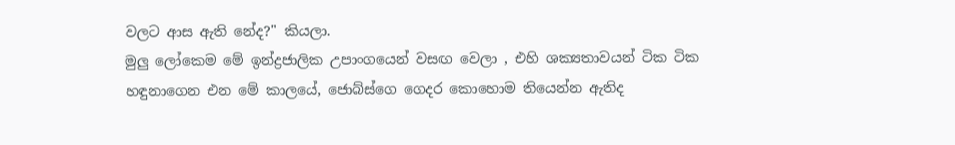වලට ආස ඇති නේද?" කියලා.
මුලු ලෝකෙම මේ ඉන්ද්‍රජාලික උපාංගයෙන් වසඟ වෙලා , එහි ශක්‍යතාවයන් ටික ටික හඳුනාගෙන එන මේ කාලයේ, ජොබ්ස්ගෙ ගෙදර කොහොම තියෙන්න ඇතිද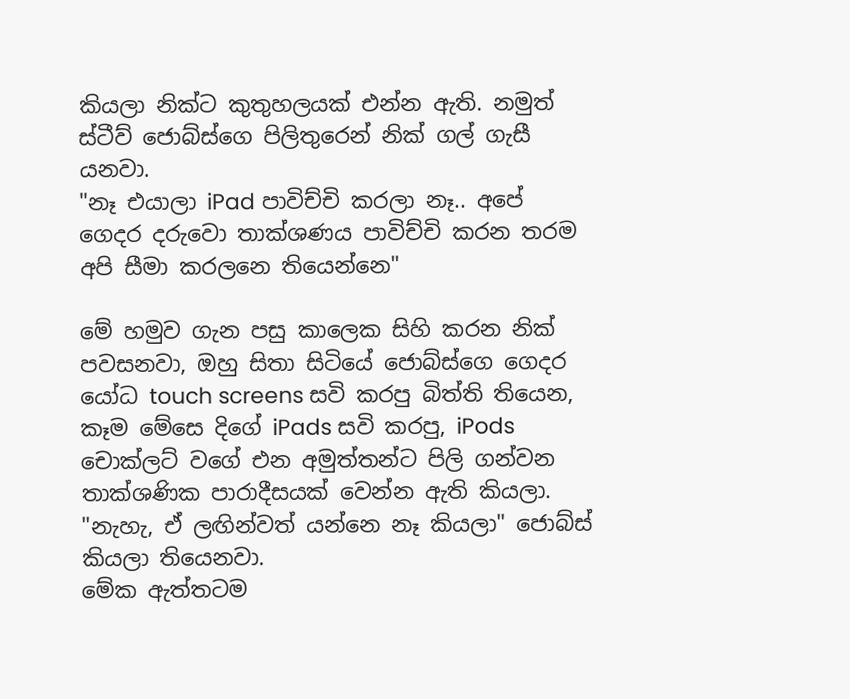කියලා නික්ට කුතුහලයක් එන්න ඇති. නමුත් ස්ටීව් ජොබ්ස්ගෙ පිලිතුරෙන් නික් ගල් ගැසී යනවා.
"නෑ එයාලා iPad පාවිච්චි කරලා නෑ.. අපේ ගෙදර දරුවො තාක්ශණය පාවිච්චි කරන තරම අපි සීමා කරලනෙ තියෙන්නෙ"

මේ හමුව ගැන පසු කාලෙක සිහි කරන නික් පවසනවා, ඔහු සිතා සිටියේ ජොබ්ස්ගෙ ගෙදර යෝධ touch screens සවි කරපු බිත්ති තියෙන, කෑම මේසෙ දිගේ iPads සවි කරපු, iPods චොක්ලට් වගේ එන අමුත්තන්ට පිලි ගන්වන තාක්ශණික පාරාදීසයක් වෙන්න ඇති කියලා.
"නැහැ, ඒ ලඟින්වත් යන්නෙ නෑ කියලා" ජොබ්ස් කියලා තියෙනවා.
මේක ඇත්තටම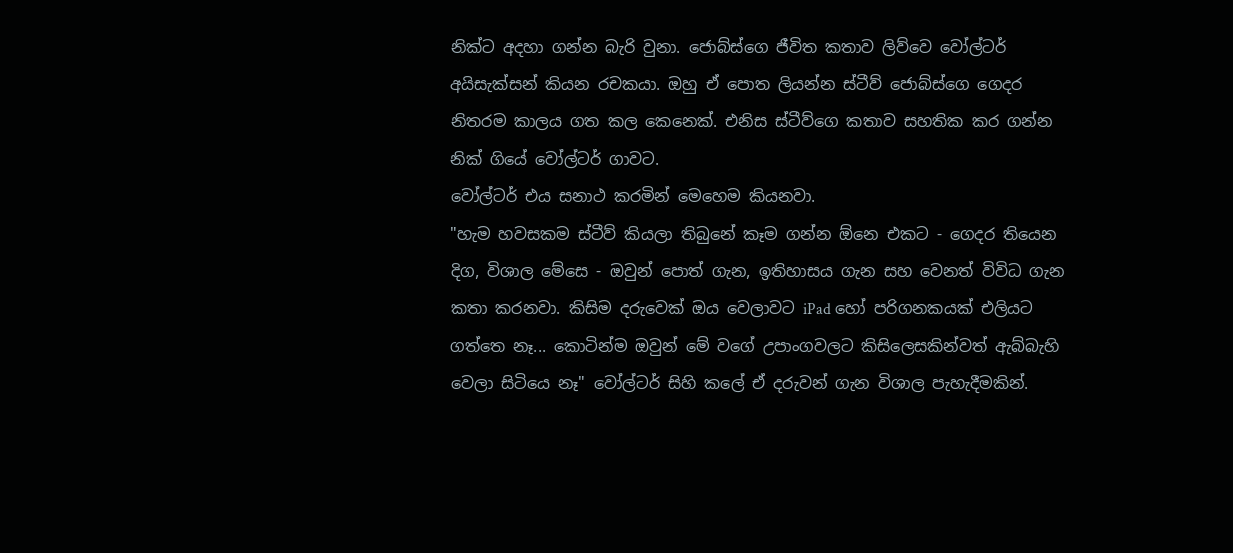නික්ට අදහා ගන්න බැරි වුනා. ජොබ්ස්ගෙ ජීවිත කතාව ලිව්වෙ වෝල්ටර් අයිසැක්සන් කියන රචකයා. ඔහු ඒ පොත ලියන්න ස්ටීව් ජොබ්ස්ගෙ ගෙදර නිතරම කාලය ගත කල කෙනෙක්. එනිස ස්ටීව්ගෙ කතාව සහතික කර ගන්න නික් ගියේ වෝල්ටර් ගාවට.
වෝල්ටර් එය සනාථ කරමින් මෙහෙම කියනවා.
"හැම හවසකම ස්ටීව් කියලා තිබුනේ කෑම ගන්න ඕනෙ එකට - ගෙදර තියෙන දිග, විශාල මේසෙ - ඔවුන් පොත් ගැන, ඉතිහාසය ගැන සහ වෙනත් විවිධ ගැන කතා කරනවා. කිසිම දරුවෙක් ඔය වෙලාවට iPad හෝ පරිගනකයක් එලියට ගත්තෙ නෑ... කොටින්ම ඔවුන් මේ වගේ උපාංගවලට කිසිලෙසකින්වත් ඇබ්බැහි වෙලා සිටියෙ නෑ" වෝල්ටර් සිහි කලේ ඒ දරුවන් ගැන විශාල පැහැදීමකින්.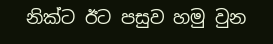නික්ට ඊට පසුව හමු වුන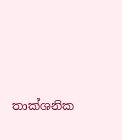තාක්ශනික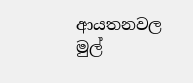ආයතනවල මුල්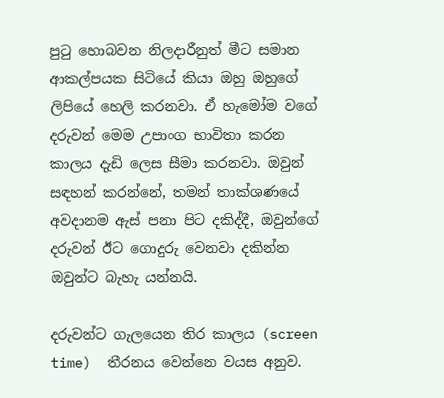පුටු හොබවන නිලදාරීනුත් මීට සමාන ආකල්පයක සිටියේ කියා ඔහු ඔහුගේ ලිපියේ හෙලි කරනවා. ඒ හැමෝම වගේ දරුවන් මෙම උපාංග භාවිතා කරන කාලය දැඩි ලෙස සීමා කරනවා. ඔවුන් සඳහන් කරන්නේ, තමන් තාක්ශණයේ අවදානම ඇස් පනා පිට දකිද්දී, ඔවුන්ගේ දරුවන් ඊට ගොදුරු වෙනවා දකින්න ඔවුන්ට බැහැ යන්නයි.

දරුවන්ට ගැලයෙන තිර කාලය (screen time)  තීරනය වෙන්නෙ වයස අනුව.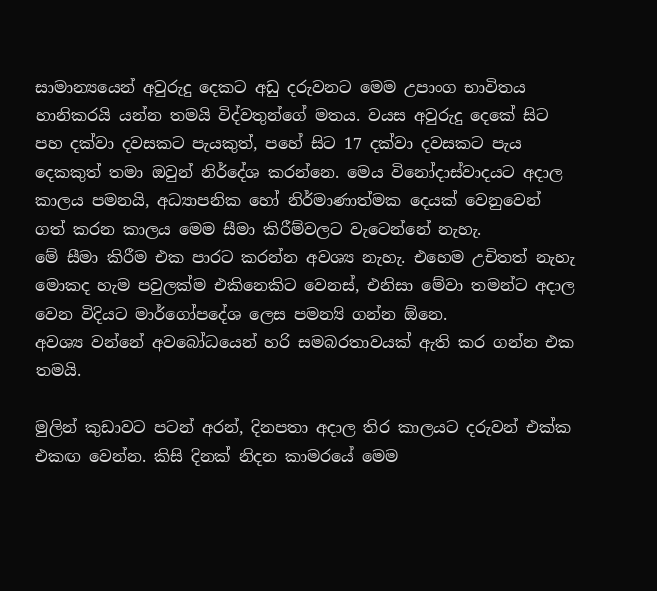සාමාන්‍යයෙන් අවුරුදු දෙකට අඩු දරුවනට මෙම උපාංග භාවිතය හානිකරයි යන්න තමයි විද්වතුන්ගේ මතය. වයස අවුරුදු දෙකේ සිට පහ දක්වා දවසකට පැයකුත්, පහේ සිට 17 දක්වා දවසකට පැය දෙකකුත් තමා ඔවුන් නිර්දේශ කරන්නෙ. මෙය විනෝදාස්වාදයට අදාල කාලය පමනයි, අධ්‍යාපනික හෝ නිර්මාණාත්මක දෙයක් වෙනුවෙන් ගත් කරන කාලය මෙම සීමා කිරීම්වලට වැටෙන්නේ නැහැ.
මේ සීමා කිරීම එක පාරට කරන්න අවශ්‍ය නැහැ. එහෙම උචිතත් නැහැ මොකද හැම පවුලක්ම එකිනෙකිට වෙනස්, එනිසා මේවා තමන්ට අදාල වෙන විදියට මාර්ගෝපදේශ ලෙස පමන්‍යි ගන්න ඕනෙ.
අවශ්‍ය වන්නේ අවබෝධයෙන් හරි සමබරතාවයක් ඇති කර ගන්න එක තමයි.

මුලින් කුඩාවට පටන් අරන්, දිනපතා අදාල තිර කාලයට දරුවන් එක්ක එකඟ වෙන්න. කිසි දිනක් නිදන කාමරයේ මෙම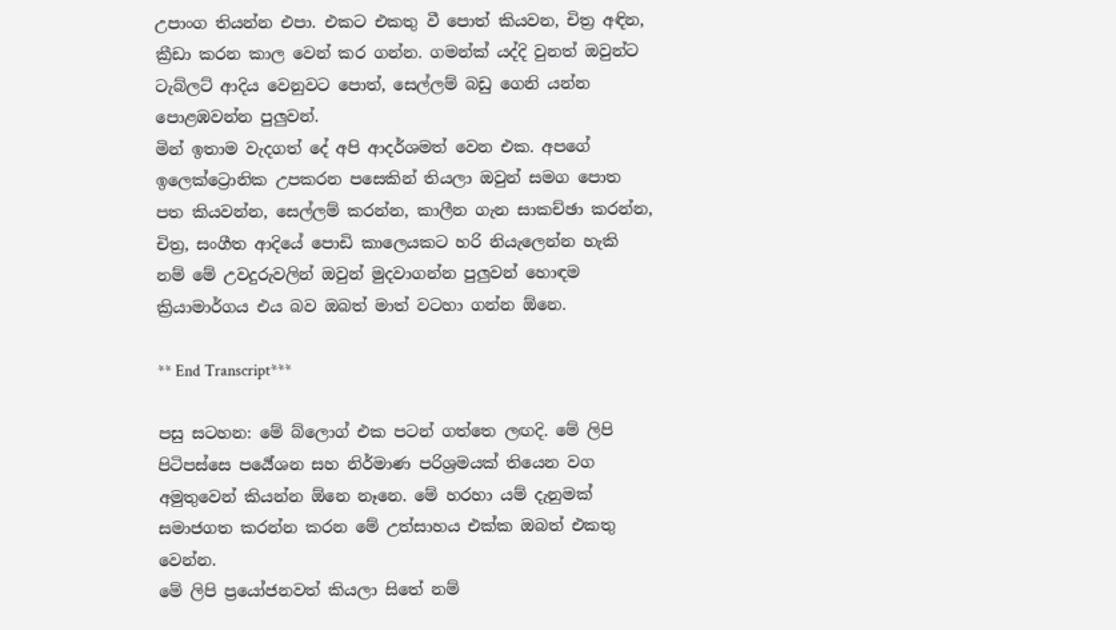උපාංග තියන්න එපා. එකට එකතු වී පොත් කියවන, චිත්‍ර අඳින, ක්‍රීඩා කරන කාල වෙන් කර ගන්න. ගමන්ක් යද්දි වුනත් ඔවුන්ට ටැබ්ලට් ආදිය වෙනුවට පොත්, සෙල්ලම් බඩු ගෙනි යන්න පොළඹවන්න පුලුවන්.
මින් ඉතාම වැදගත් දේ අපි ආදර්ශමත් වෙන එක. අපගේ ඉලෙක්ට්‍රොනික උපකරන පසෙකින් තියලා ඔවුන් සමග පොත පත කියවන්න, සෙල්ලම් කරන්න, කාලීන ගැන සාකච්ඡා කරන්න, චිත්‍ර, සංගීත ආදියේ පොඩි කාලෙයකට හරි නියැලෙන්න හැකි නම් මේ උවදුරුවලින් ඔවුන් මුදවාගන්න පුලුවන් හොඳම ක්‍රියාමාර්ගය එය බව ඔබත් මාත් වටහා ගන්න ඕනෙ.

** End Transcript***

පසු සටහන: මේ බ්ලොග් එක පටන් ගත්තෙ ලඟදි. මේ ලිපි පිටිපස්සෙ පර්‍යේශන සහ නිර්මාණ පරිශ්‍රමයක් තියෙන වග අමුතුවෙන් කියන්න ඕනෙ නෑනෙ. මේ හරහා යම් දැනුමක් සමාජගත කරන්න කරන මේ උත්සාහය එක්ක ඔබත් එකතු වෙන්න.
මේ ලිපි ප්‍රයෝජනවත් කියලා සිතේ නම්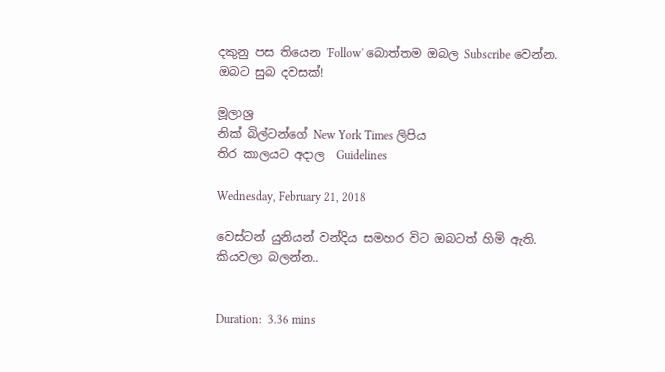දකුනු පස තියෙන 'Follow' බොත්තම ඔබල Subscribe වෙන්න.
ඔබට සුබ දවසක්!

මූලාශ්‍ර
නික් බිල්ටන්ගේ New York Times ලිපිය
තිර කාලයට අදාල  Guidelines

Wednesday, February 21, 2018

වෙස්ටන් යුනියන් වන්දිය සමහර විට ඔබටත් හිමි ඇති. කියවලා බලන්න..


Duration:  3.36 mins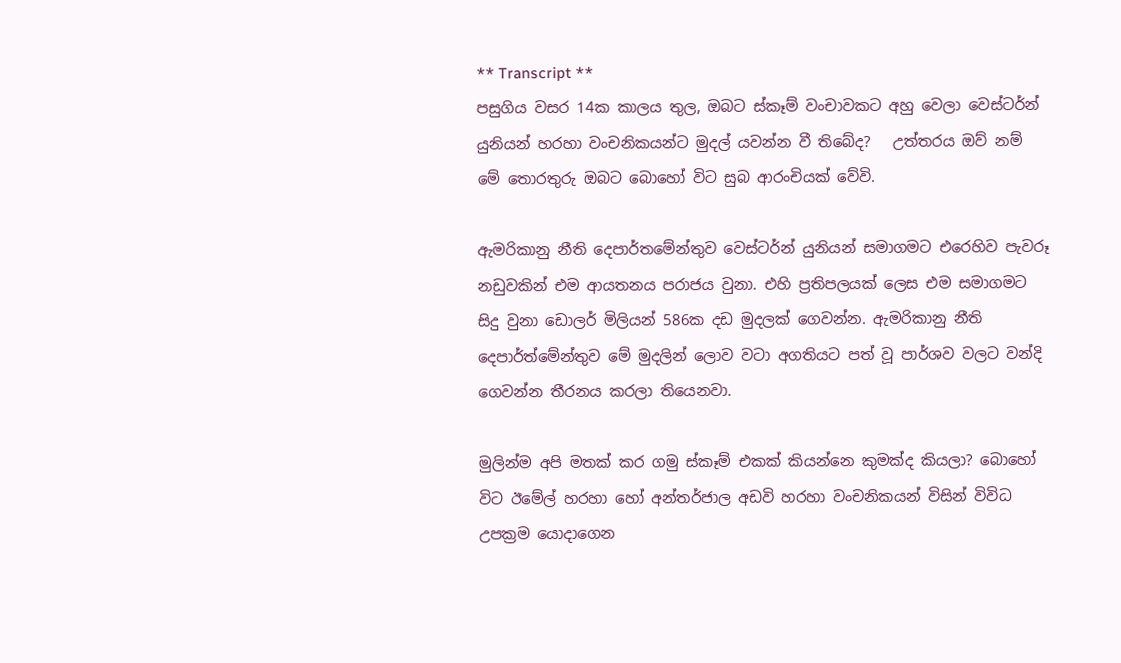** Transcript **
පසුගිය වසර 14ක කාලය තුල, ඔබට ස්කෑම් වංචාවකට අහු වෙලා වෙස්ටර්න් යුනියන් හරහා වංචනිකයන්ට මුදල් යවන්න වී තිබේද?   උත්තරය ඔව් නම් මේ තොරතුරු ඔබට බොහෝ විට සුබ ආරංචියක් වේවි.

ඇමරිකානු නීති දෙපාර්තමේන්තුව වෙස්ටර්න් යුනියන් සමාගමට එරෙහිව පැවරූ නඩුවකින් එම ආයතනය පරාජය වුනා. එහි ප්‍රතිපලයක් ලෙස එම සමාගමට සිදු වුනා ඩොලර් මිලියන් 586ක දඩ මුදලක් ගෙවන්න. ඇමරිකානු නීති දෙපාර්ත්මේන්තුව මේ මුදලින් ලොව වටා අගතියට පත් වූ පාර්ශව වලට වන්දි ගෙවන්න තීරනය කරලා තියෙනවා.

මුලින්ම අපි මතක් කර ගමු ස්කෑම් එකක් කියන්නෙ කුමක්ද කියලා? බොහෝ විට ඊමේල් හරහා හෝ අන්තර්ජාල අඩවි හරහා වංචනිකයන් විසින් විවිධ උපක්‍රම යොදාගෙන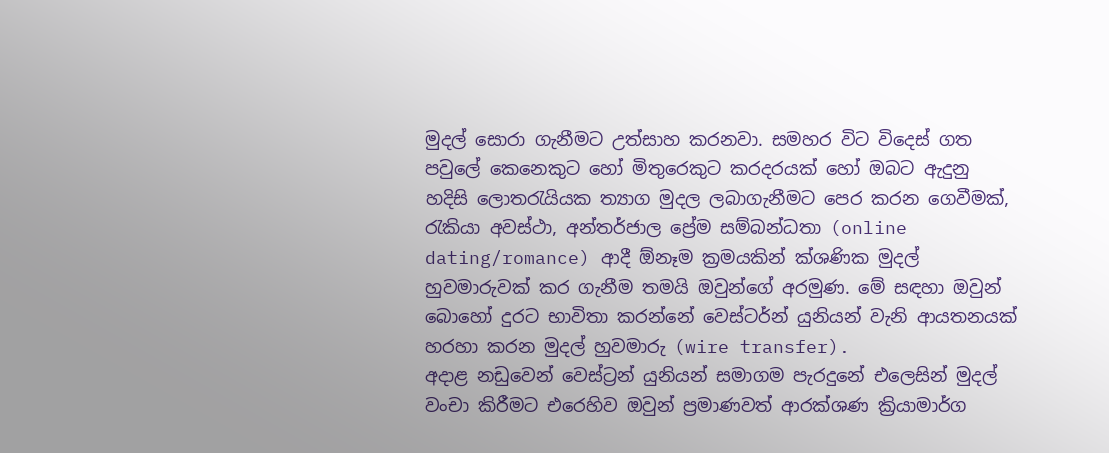මුදල් සොරා ගැනීමට උත්සාහ කරනවා. සමහර විට විදෙස් ගත පවුලේ කෙනෙකුට හෝ මිතුරෙකුට කරදරයක් හෝ ඔබට ඇදුනු හදිසි ලොතරැයියක ත්‍යාග මුදල ලබාගැනීමට පෙර කරන ගෙවීමක්, රැකියා අවස්ථා, අන්තර්ජාල ප්‍රේම සම්බන්ධතා (online dating/romance) ආදී ඕනෑම ක්‍රමයකින් ක්ශණික මුදල් හුවමාරුවක් කර ගැනීම තමයි ඔවුන්ගේ අරමුණ. මේ සඳහා ඔවුන් බොහෝ දුරට භාවිතා කරන්නේ වෙස්ටර්න් යුනියන් වැනි ආයතනයක් හරහා කරන මුදල් හුවමාරු (wire transfer).
අදාළ නඩුවෙන් වෙස්ට්‍රන් යුනියන් සමාගම පැරදුනේ එලෙසින් මුදල් වංචා කිරීමට එරෙහිව ඔවුන් ප්‍රමාණවත් ආරක්ශණ ක්‍රියාමාර්ග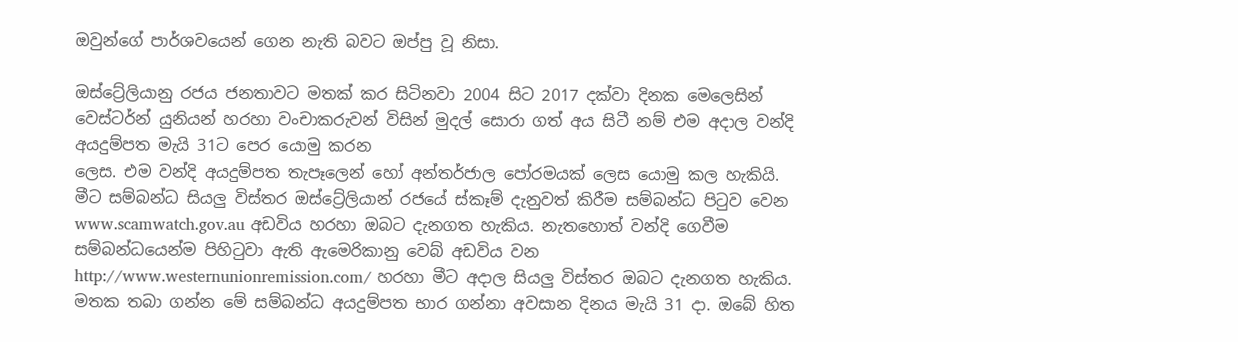ඔවුන්ගේ පාර්ශවයෙන් ගෙන නැති බවට ඔප්පු වූ නිසා.

ඔස්ට්‍රේලියානු රජය ජනතාවට මතක් කර සිටිනවා 2004 සිට 2017 දක්වා දිනක මෙලෙසින් වෙස්ටර්න් යුනියන් හරහා වංචාකරුවන් විසින් මුදල් සොරා ගත් අය සිටී නම් එම අදාල වන්දි අයදුම්පත මැයි 31ට පෙර යොමු කරන
ලෙස. එම වන්දි අයදුම්පත තැපෑලෙන් හෝ අන්තර්ජාල පෝරමයක් ලෙස යොමු කල හැකියි.
මීට සම්බන්ධ සියලු විස්තර ඔස්ට්‍රේලියාන් රජයේ ස්කෑම් දැනුවත් කිරීම සම්බන්ධ පිටුව වෙන www.scamwatch.gov.au අඩවිය හරහා ඔබට දැනගත හැකිය. නැතහොත් වන්දි ගෙවීම සම්බන්ධයෙන්ම පිහිටුවා ඇති ඇමෙරිකානු වෙබ් අඩවිය වන http://www.westernunionremission.com/ හරහා මීට අදාල සියලු විස්තර ඔබට දැනගත හැකිය.
මතක තබා ගන්න මේ සම්බන්ධ අයදුම්පත භාර ගන්නා අවසාන දිනය මැයි 31 දා. ඔබේ හිත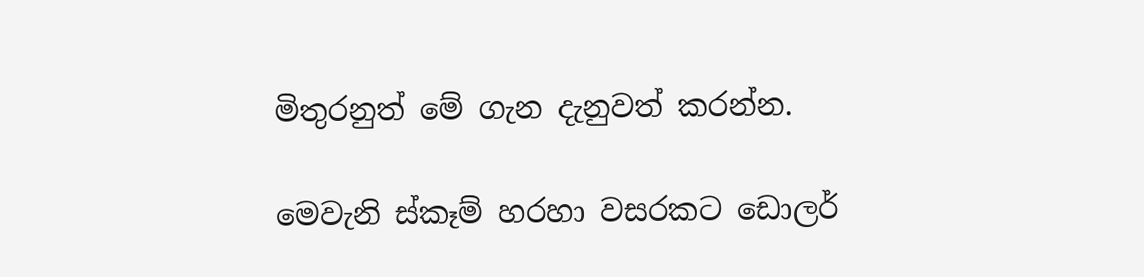මිතුරනුත් මේ ගැන දැනුවත් කරන්න.

මෙවැනි ස්කෑම් හරහා වසරකට ඩොලර්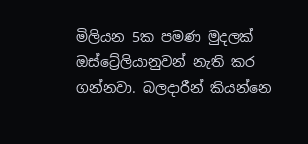මිලියන 5ක පමණ මුදලක් ඔස්ට්‍රේලියානුවන් නැති කර ගන්නවා. බලදාරීන් කියන්නෙ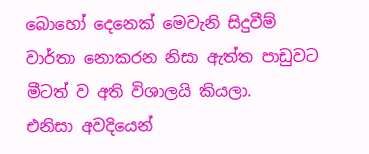බොහෝ දෙනෙක් මෙවැනි සිදුවීම් වාර්තා නොකරන නිසා ඇත්ත පාඩුවට මීටත් ව අති විශාලයි කියලා.
එනිසා අවදියෙන්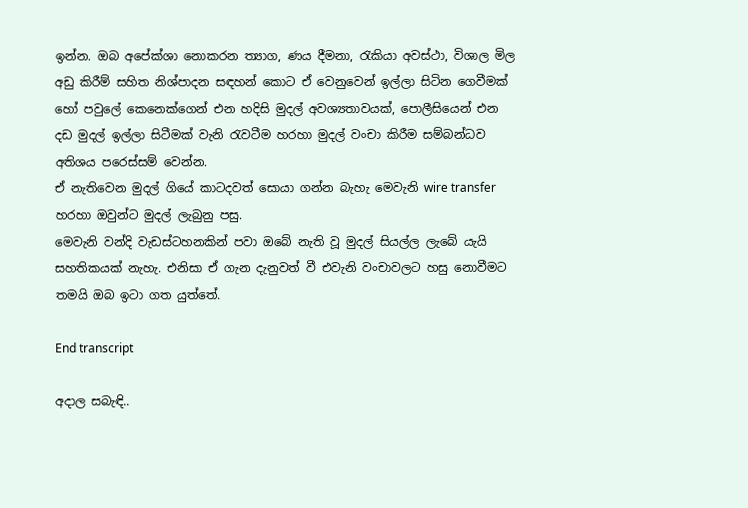ඉන්න. ඔබ අපේක්ශා නොකරන ත්‍යාග, ණය දීමනා, රැකියා අවස්ථා, විශාල මිල අඩු කිරීම් සහිත නිශ්පාදන සඳහන් කොට ඒ වෙනුවෙන් ඉල්ලා සිටින ගෙවීමක් හෝ පවුලේ කෙනෙක්ගෙන් එන හදිසි මුදල් අවශ්‍යතාවයක්, පොලීසියෙන් එන දඩ මුදල් ඉල්ලා සිටීමක් වැනි රැවටීම හරහා මුදල් වංචා කිරීම සම්බන්ධව අතිශය පරෙස්සම් වෙන්න.
ඒ නැතිවෙන මුදල් ගියේ කාටදවත් සොයා ගන්න බැහැ මෙවැනි wire transfer හරහා ඔවුන්ට මුදල් ලැබුනු පසු.
මෙවැනි වන්දි වැඩස්ටහනකින් පවා ඔබේ නැති වූ මුදල් සියල්ල ලැබේ යැයි සහතිකයක් නැහැ. එනිසා ඒ ගැන දැනුවත් වී එවැනි වංචාවලට හසු නොවීමට තමයි ඔබ ඉටා ගත යුත්තේ.

End transcript

අදාල සබැඳි..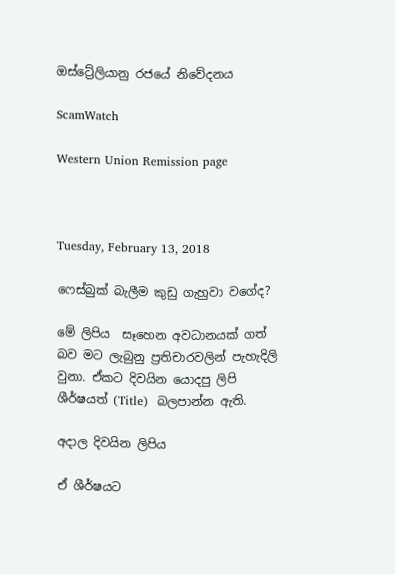ඔස්ට්‍රේලියානු රජයේ නිවේදනය

ScamWatch

Western Union Remission page



Tuesday, February 13, 2018

ෆෙස්බුක් බැලීම කුඩු ගැහුවා වගේද?

මේ ලිපිය  සෑහෙන අවධානයක් ගත් බව මට ලැබුනු ප්‍රතිචාරවලින් පැහැදිලි වුනා. ඒකට දිවයින යොදපු ලිපි ශීර්ෂයත් (Title)  බලපාන්න ඇති.

අදාල දිවයින ලිපිය

ඒ ශීර්ෂයට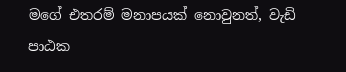මගේ එතරම් මනාපයක් නොවුනත්, වැඩි පාඨක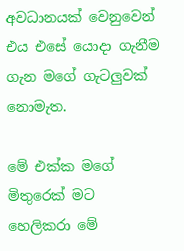අවධානයක් වෙනුවෙන් එය එසේ යොදා ගැනීම ගැන මගේ ගැටලුවක් නොමැත.

මේ එක්ක මගේ මිතුරෙක් මට හෙලිකරා මේ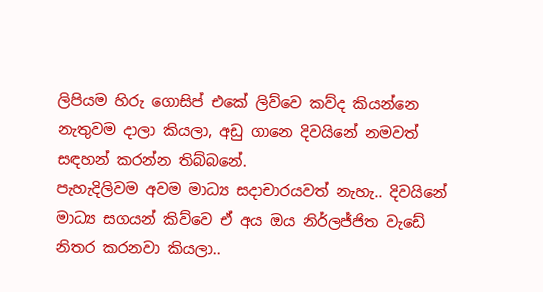ලිපියම හිරු ගොසිප් එකේ ලිව්වෙ කව්ද කියන්නෙ නැතුවම දාලා කියලා, අඩු ගානෙ දිවයිනේ නමවත් සඳහන් කරන්න තිබ්බනේ.
පැහැදිලිවම අවම මාධ්‍ය සදාචාරයවත් නැහැ.. දිවයිනේ මාධ්‍ය සගයන් කිව්වෙ ඒ අය ඔය නිර්ලජ්ජිත වැඩේ නිතර කරනවා කියලා..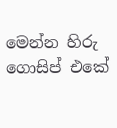මෙන්න හිරු ගොසිප් එකේ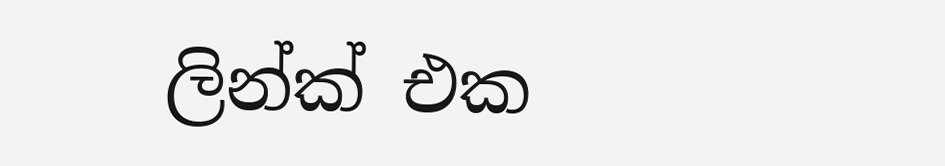ලින්ක් එක